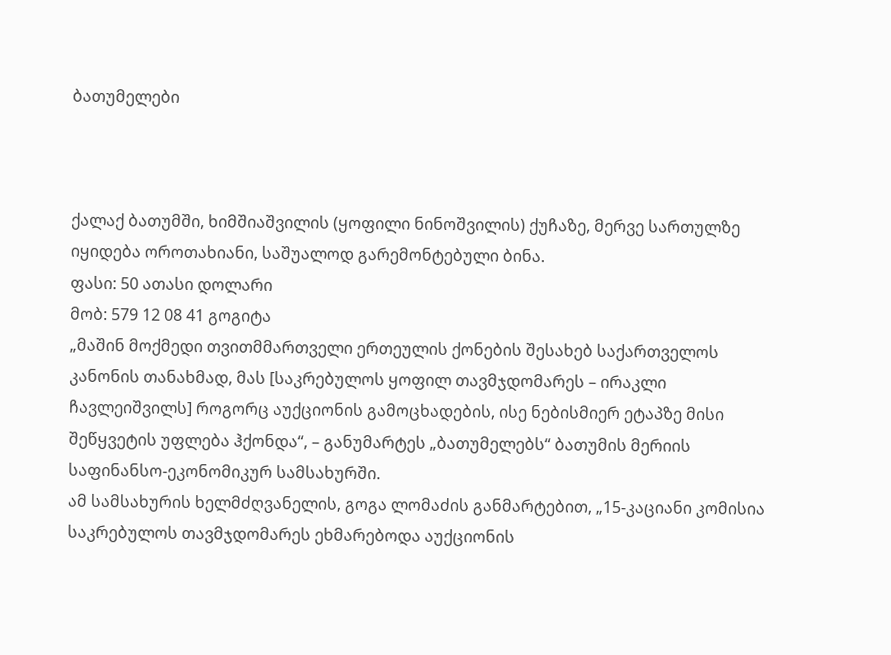ბათუმელები



ქალაქ ბათუმში, ხიმშიაშვილის (ყოფილი ნინოშვილის) ქუჩაზე, მერვე სართულზე იყიდება ოროთახიანი, საშუალოდ გარემონტებული ბინა.
ფასი: 50 ათასი დოლარი
მობ: 579 12 08 41 გოგიტა
„მაშინ მოქმედი თვითმმართველი ერთეულის ქონების შესახებ საქართველოს კანონის თანახმად, მას [საკრებულოს ყოფილ თავმჯდომარეს – ირაკლი ჩავლეიშვილს] როგორც აუქციონის გამოცხადების, ისე ნებისმიერ ეტაპზე მისი შეწყვეტის უფლება ჰქონდა“, – განუმარტეს „ბათუმელებს“ ბათუმის მერიის საფინანსო-ეკონომიკურ სამსახურში.
ამ სამსახურის ხელმძღვანელის, გოგა ლომაძის განმარტებით, „15-კაციანი კომისია საკრებულოს თავმჯდომარეს ეხმარებოდა აუქციონის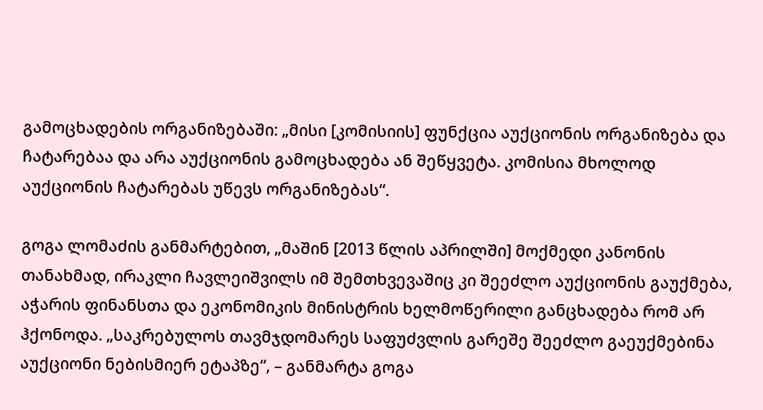გამოცხადების ორგანიზებაში: „მისი [კომისიის] ფუნქცია აუქციონის ორგანიზება და ჩატარებაა და არა აუქციონის გამოცხადება ან შეწყვეტა. კომისია მხოლოდ აუქციონის ჩატარებას უწევს ორგანიზებას“.

გოგა ლომაძის განმარტებით, „მაშინ [2013 წლის აპრილში] მოქმედი კანონის თანახმად, ირაკლი ჩავლეიშვილს იმ შემთხვევაშიც კი შეეძლო აუქციონის გაუქმება, აჭარის ფინანსთა და ეკონომიკის მინისტრის ხელმოწერილი განცხადება რომ არ ჰქონოდა. „საკრებულოს თავმჯდომარეს საფუძვლის გარეშე შეეძლო გაეუქმებინა აუქციონი ნებისმიერ ეტაპზე“, – განმარტა გოგა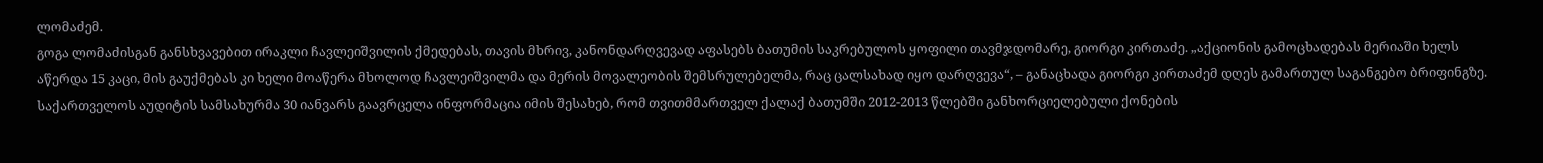ლომაძემ.
გოგა ლომაძისგან განსხვავებით ირაკლი ჩავლეიშვილის ქმედებას, თავის მხრივ, კანონდარღვევად აფასებს ბათუმის საკრებულოს ყოფილი თავმჯდომარე, გიორგი კირთაძე. „აქციონის გამოცხადებას მერიაში ხელს აწერდა 15 კაცი, მის გაუქმებას კი ხელი მოაწერა მხოლოდ ჩავლეიშვილმა და მერის მოვალეობის შემსრულებელმა, რაც ცალსახად იყო დარღვევა“, – განაცხადა გიორგი კირთაძემ დღეს გამართულ საგანგებო ბრიფინგზე.
საქართველოს აუდიტის სამსახურმა 30 იანვარს გაავრცელა ინფორმაცია იმის შესახებ, რომ თვითმმართველ ქალაქ ბათუმში 2012-2013 წლებში განხორციელებული ქონების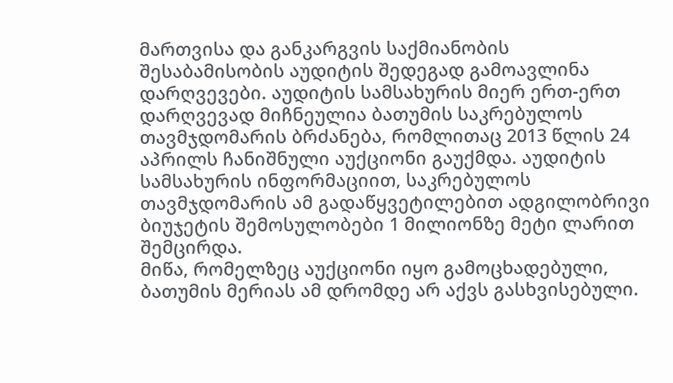მართვისა და განკარგვის საქმიანობის შესაბამისობის აუდიტის შედეგად გამოავლინა დარღვევები. აუდიტის სამსახურის მიერ ერთ-ერთ დარღვევად მიჩნეულია ბათუმის საკრებულოს თავმჯდომარის ბრძანება, რომლითაც 2013 წლის 24 აპრილს ჩანიშნული აუქციონი გაუქმდა. აუდიტის სამსახურის ინფორმაციით, საკრებულოს თავმჯდომარის ამ გადაწყვეტილებით ადგილობრივი ბიუჯეტის შემოსულობები 1 მილიონზე მეტი ლარით შემცირდა.
მიწა, რომელზეც აუქციონი იყო გამოცხადებული, ბათუმის მერიას ამ დრომდე არ აქვს გასხვისებული.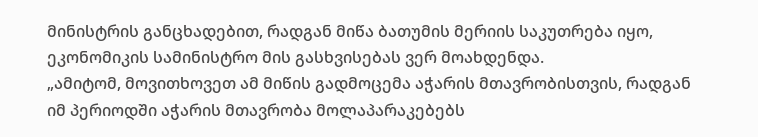მინისტრის განცხადებით, რადგან მიწა ბათუმის მერიის საკუთრება იყო, ეკონომიკის სამინისტრო მის გასხვისებას ვერ მოახდენდა.
„ამიტომ, მოვითხოვეთ ამ მიწის გადმოცემა აჭარის მთავრობისთვის, რადგან იმ პერიოდში აჭარის მთავრობა მოლაპარაკებებს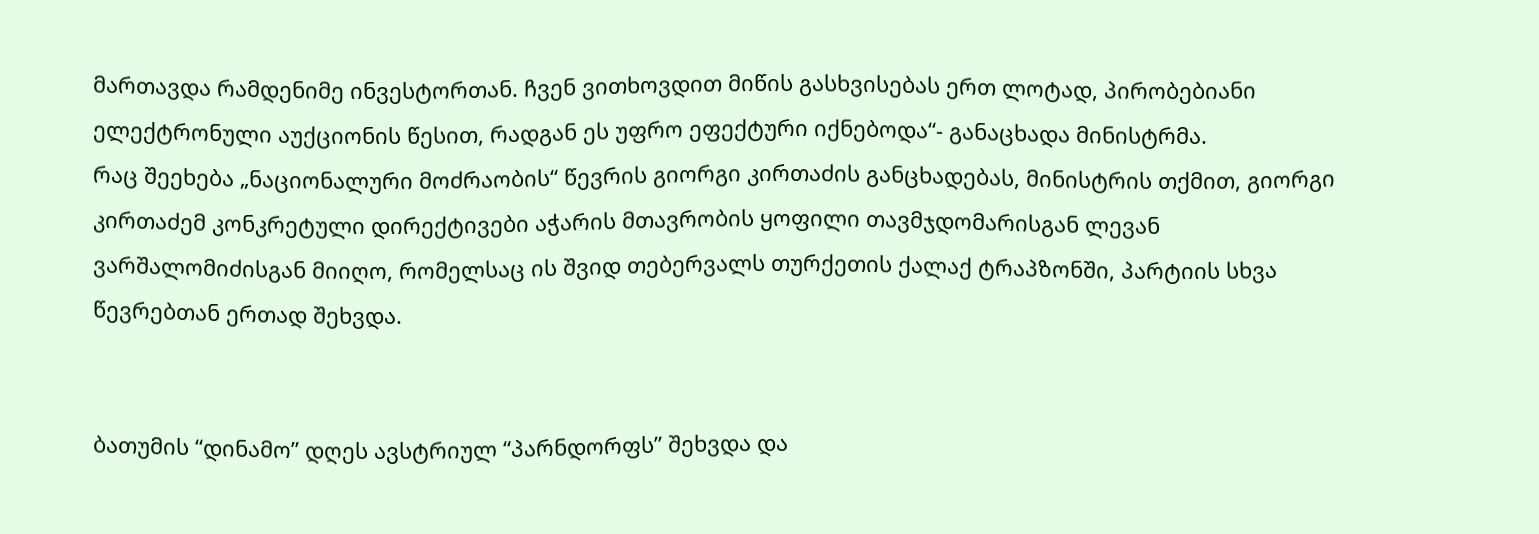მართავდა რამდენიმე ინვესტორთან. ჩვენ ვითხოვდით მიწის გასხვისებას ერთ ლოტად, პირობებიანი ელექტრონული აუქციონის წესით, რადგან ეს უფრო ეფექტური იქნებოდა“- განაცხადა მინისტრმა.
რაც შეეხება „ნაციონალური მოძრაობის“ წევრის გიორგი კირთაძის განცხადებას, მინისტრის თქმით, გიორგი კირთაძემ კონკრეტული დირექტივები აჭარის მთავრობის ყოფილი თავმჯდომარისგან ლევან ვარშალომიძისგან მიიღო, რომელსაც ის შვიდ თებერვალს თურქეთის ქალაქ ტრაპზონში, პარტიის სხვა წევრებთან ერთად შეხვდა.


ბათუმის “დინამო” დღეს ავსტრიულ “პარნდორფს” შეხვდა და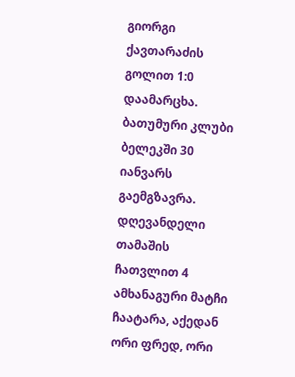გიორგი ქავთარაძის გოლით 1:0 დაამარცხა.
ბათუმური კლუბი ბელეკში 30 იანვარს გაემგზავრა. დღევანდელი თამაშის ჩათვლით 4 ამხანაგური მატჩი ჩაატარა, აქედან ორი ფრედ, ორი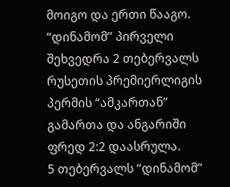მოიგო და ერთი წააგო. “დინამომ” პირველი შეხვედრა 2 თებერვალს რუსეთის პრემიერლიგის პერმის “ამკართან” გამართა და ანგარიში ფრედ 2:2 დაასრულა.
5 თებერვალს “დინამომ”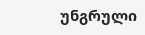უნგრული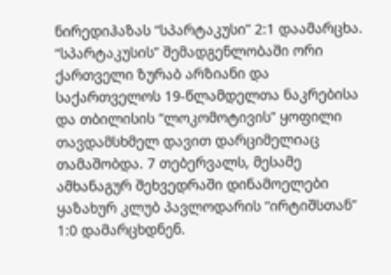ნირედიჰაზას “სპარტაკუსი” 2:1 დაამარცხა. “სპარტაკუსის” შემადგენლობაში ორი ქართველი ზურაბ არზიანი და საქართველოს 19-წლამდელთა ნაკრებისა და თბილისის “ლოკომოტივის” ყოფილი თავდამსხმელ დავით დარციმელიაც თამაშობდა. 7 თებერვალს, მესამე ამხანაგურ შეხვედრაში დინამოელები ყაზახურ კლუბ პავლოდარის “ირტიშსთან” 1:0 დამარცხდნენ.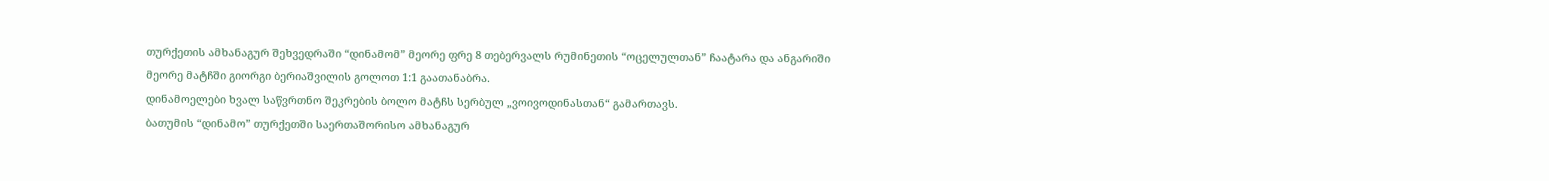თურქეთის ამხანაგურ შეხვედრაში “დინამომ” მეორე ფრე 8 თებერვალს რუმინეთის “ოცელულთან” ჩაატარა და ანგარიში მეორე მატჩში გიორგი ბერიაშვილის გოლოთ 1:1 გაათანაბრა.
დინამოელები ხვალ საწვრთნო შეკრების ბოლო მატჩს სერბულ „ვოივოდინასთან“ გამართავს.
ბათუმის “დინამო” თურქეთში საერთაშორისო ამხანაგურ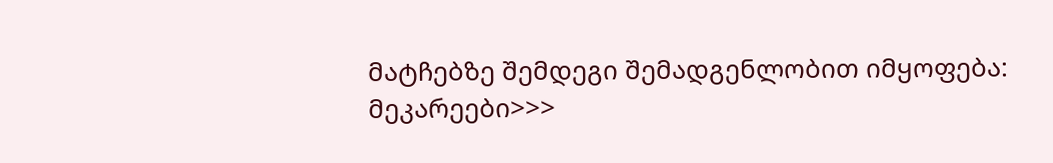მატჩებზე შემდეგი შემადგენლობით იმყოფება:
მეკარეები>>>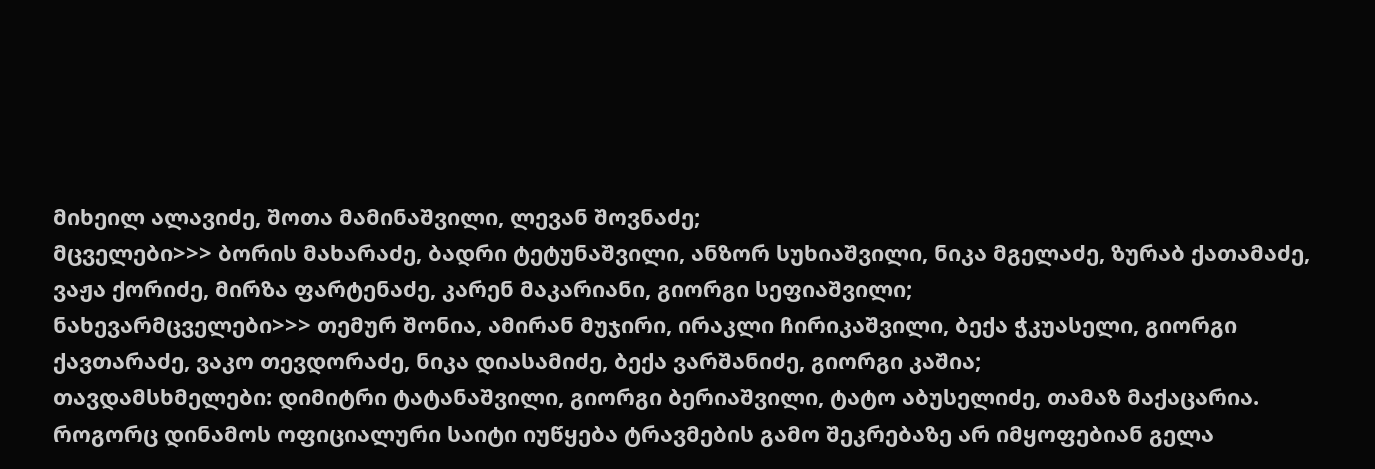მიხეილ ალავიძე, შოთა მამინაშვილი, ლევან შოვნაძე;
მცველები>>> ბორის მახარაძე, ბადრი ტეტუნაშვილი, ანზორ სუხიაშვილი, ნიკა მგელაძე, ზურაბ ქათამაძე, ვაჟა ქორიძე, მირზა ფარტენაძე, კარენ მაკარიანი, გიორგი სეფიაშვილი;
ნახევარმცველები>>> თემურ შონია, ამირან მუჯირი, ირაკლი ჩირიკაშვილი, ბექა ჭკუასელი, გიორგი ქავთარაძე, ვაკო თევდორაძე, ნიკა დიასამიძე, ბექა ვარშანიძე, გიორგი კაშია;
თავდამსხმელები: დიმიტრი ტატანაშვილი, გიორგი ბერიაშვილი, ტატო აბუსელიძე, თამაზ მაქაცარია.
როგორც დინამოს ოფიციალური საიტი იუწყება ტრავმების გამო შეკრებაზე არ იმყოფებიან გელა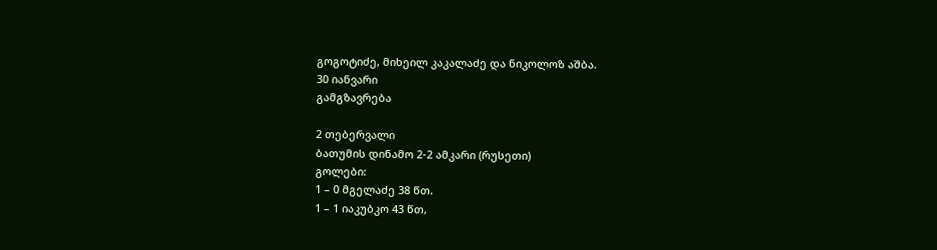გოგოტიძე, მიხეილ კაკალაძე და ნიკოლოზ აშბა.
30 იანვარი
გამგზავრება

2 თებერვალი
ბათუმის დინამო 2-2 ამკარი (რუსეთი)
გოლები:
1 – 0 მგელაძე 38 წთ.
1 – 1 იაკუბკო 43 წთ,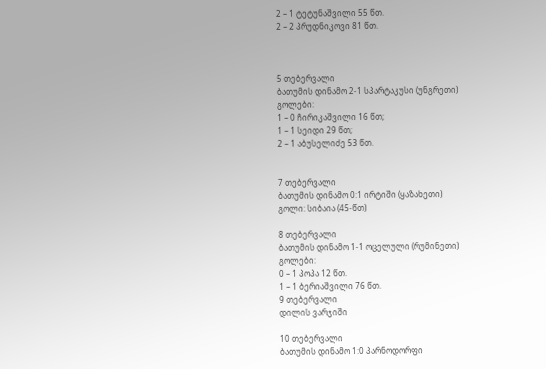2 – 1 ტეტუნაშვილი 55 წთ.
2 – 2 პრუდნიკოვი 81 წთ.



5 თებერვალი
ბათუმის დინამო 2-1 სპარტაკუსი (უნგრეთი)
გოლები:
1 – 0 ჩირიკაშვილი 16 წთ;
1 – 1 სეიდი 29 წთ;
2 – 1 აბუსელიძე 53 წთ.


7 თებერვალი
ბათუმის დინამო 0:1 ირტიში (ყაზახეთი)
გოლი: სიბაია (45-წთ)

8 თებერვალი
ბათუმის დინამო 1-1 ოცელული (რუმინეთი)
გოლები:
0 – 1 პოპა 12 წთ.
1 – 1 ბერიაშვილი 76 წთ.
9 თებერვალი
დილის ვარჯიში

10 თებერვალი
ბათუმის დინამო 1:0 პარნოდორფი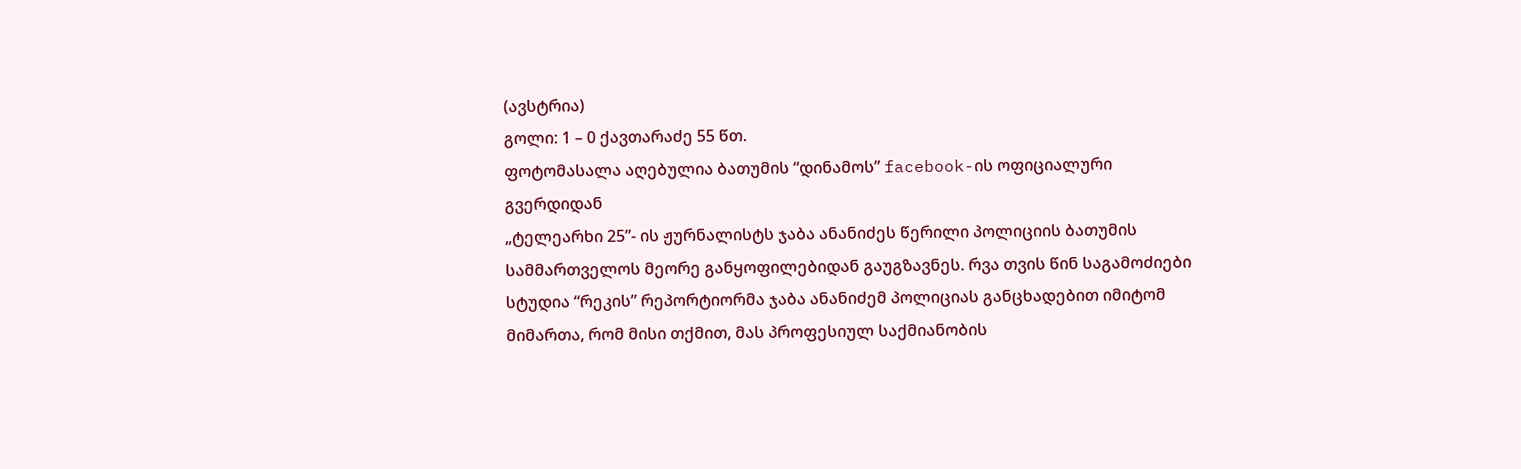(ავსტრია)
გოლი: 1 – 0 ქავთარაძე 55 წთ.
ფოტომასალა აღებულია ბათუმის “დინამოს” facebook-ის ოფიციალური გვერდიდან
„ტელეარხი 25”- ის ჟურნალისტს ჯაბა ანანიძეს წერილი პოლიციის ბათუმის სამმართველოს მეორე განყოფილებიდან გაუგზავნეს. რვა თვის წინ საგამოძიები სტუდია “რეკის” რეპორტიორმა ჯაბა ანანიძემ პოლიციას განცხადებით იმიტომ მიმართა, რომ მისი თქმით, მას პროფესიულ საქმიანობის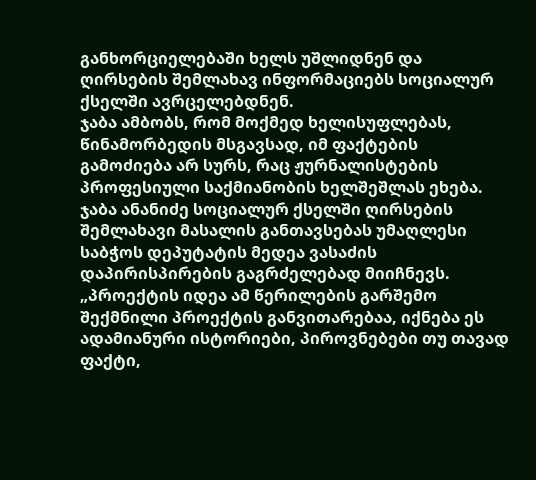განხორციელებაში ხელს უშლიდნენ და ღირსების შემლახავ ინფორმაციებს სოციალურ ქსელში ავრცელებდნენ.
ჯაბა ამბობს, რომ მოქმედ ხელისუფლებას, წინამორბედის მსგავსად, იმ ფაქტების გამოძიება არ სურს, რაც ჟურნალისტების პროფესიული საქმიანობის ხელშეშლას ეხება.
ჯაბა ანანიძე სოციალურ ქსელში ღირსების შემლახავი მასალის განთავსებას უმაღლესი საბჭოს დეპუტატის მედეა ვასაძის დაპირისპირების გაგრძელებად მიიჩნევს.
„პროექტის იდეა ამ წერილების გარშემო შექმნილი პროექტის განვითარებაა, იქნება ეს ადამიანური ისტორიები, პიროვნებები თუ თავად ფაქტი,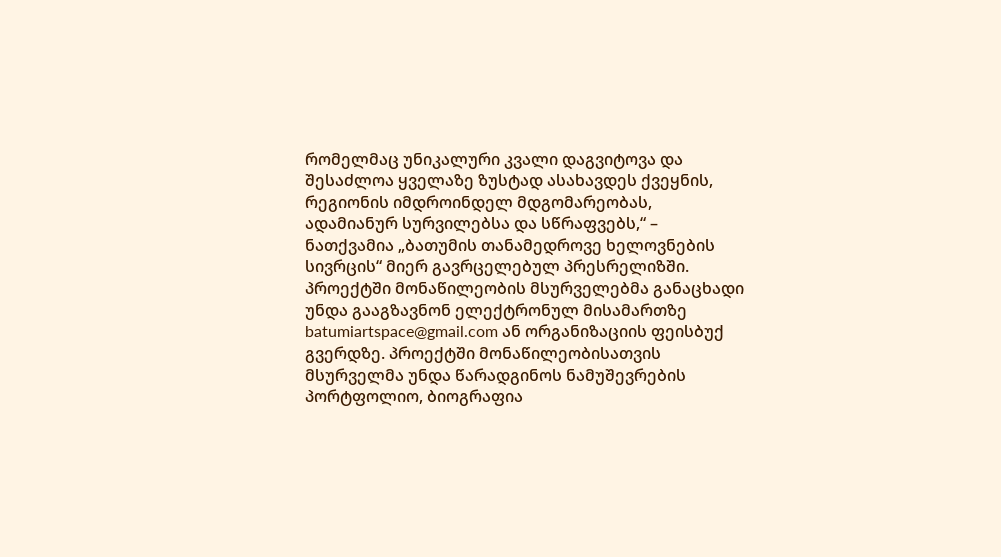რომელმაც უნიკალური კვალი დაგვიტოვა და შესაძლოა ყველაზე ზუსტად ასახავდეს ქვეყნის, რეგიონის იმდროინდელ მდგომარეობას, ადამიანურ სურვილებსა და სწრაფვებს,“ – ნათქვამია „ბათუმის თანამედროვე ხელოვნების სივრცის“ მიერ გავრცელებულ პრესრელიზში.
პროექტში მონაწილეობის მსურველებმა განაცხადი უნდა გააგზავნონ ელექტრონულ მისამართზე batumiartspace@gmail.com ან ორგანიზაციის ფეისბუქ გვერდზე. პროექტში მონაწილეობისათვის მსურველმა უნდა წარადგინოს ნამუშევრების პორტფოლიო, ბიოგრაფია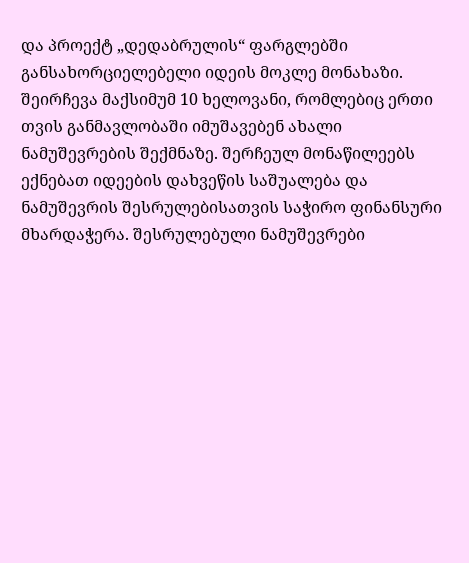და პროექტ „დედაბრულის“ ფარგლებში განსახორციელებელი იდეის მოკლე მონახაზი.
შეირჩევა მაქსიმუმ 10 ხელოვანი, რომლებიც ერთი თვის განმავლობაში იმუშავებენ ახალი ნამუშევრების შექმნაზე. შერჩეულ მონაწილეებს ექნებათ იდეების დახვეწის საშუალება და ნამუშევრის შესრულებისათვის საჭირო ფინანსური მხარდაჭერა. შესრულებული ნამუშევრები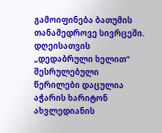გამოიფინება ბათუმის თანამედროვე სივრცეში.
დღეისათვის „დედაბრული ხელით“ შესრულებული წერილები დაცულია აჭარის ხარიტონ ახვლედიანის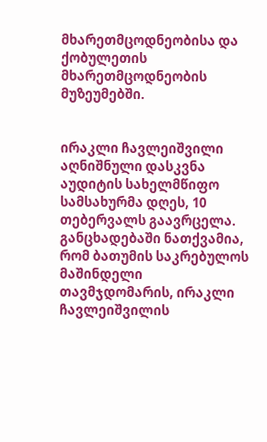მხარეთმცოდნეობისა და ქობულეთის მხარეთმცოდნეობის მუზეუმებში.


ირაკლი ჩავლეიშვილი
აღნიშნული დასკვნა აუდიტის სახელმწიფო სამსახურმა დღეს, 10 თებერვალს გაავრცელა. განცხადებაში ნათქვამია, რომ ბათუმის საკრებულოს მაშინდელი თავმჯდომარის, ირაკლი ჩავლეიშვილის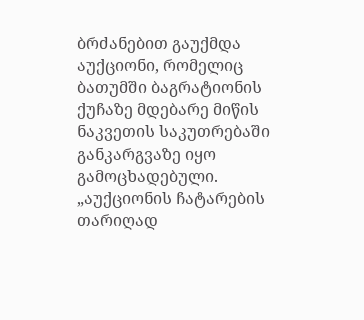ბრძანებით გაუქმდა აუქციონი, რომელიც ბათუმში ბაგრატიონის ქუჩაზე მდებარე მიწის ნაკვეთის საკუთრებაში განკარგვაზე იყო გამოცხადებული.
„აუქციონის ჩატარების თარიღად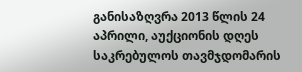განისაზღვრა 2013 წლის 24 აპრილი, აუქციონის დღეს საკრებულოს თავმჯდომარის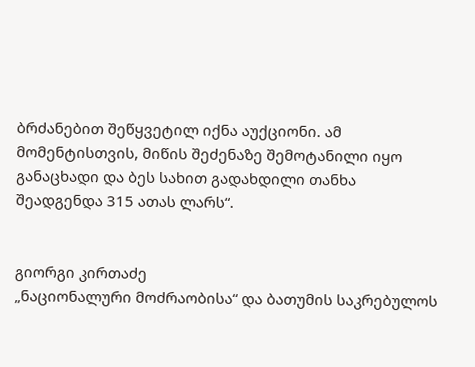ბრძანებით შეწყვეტილ იქნა აუქციონი. ამ მომენტისთვის, მიწის შეძენაზე შემოტანილი იყო განაცხადი და ბეს სახით გადახდილი თანხა შეადგენდა 315 ათას ლარს“.


გიორგი კირთაძე
„ნაციონალური მოძრაობისა“ და ბათუმის საკრებულოს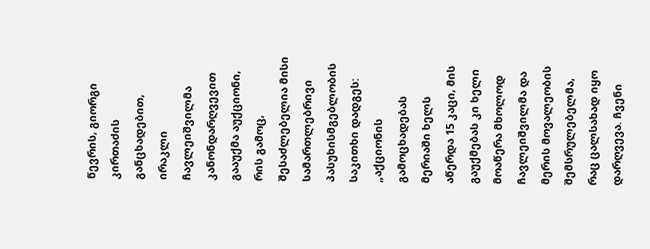წევრის, გიორგი კირთაძის განცხადებით, ირაკლი ჩავლეიშვილმა კანონდარღვევით გააუქმა აუქციონი, რის გამოც, შესაძლებელია მისი სამართლებრივი პასუხისმგებლობის საკითხი დადგეს:
„აქციონის გამოცხადებას მერიაში ხელს აწერდა 15 კაცი, მის გაუქმებას კი ხელი მოაწერა მხოლოდ ჩავლეიშვილმა და მერის მოვალეობის შემსრულებელმა, რაც ცალსახად იყო დარღვევა. ჩვენი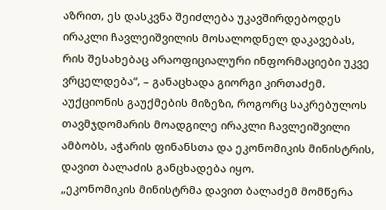აზრით, ეს დასკვნა შეიძლება უკავშირდებოდეს ირაკლი ჩავლეიშვილის მოსალოდნელ დაკავებას, რის შესახებაც არაოფიციალური ინფორმაციები უკვე ვრცელდება“, – განაცხადა გიორგი კირთაძემ.
აუქციონის გაუქმების მიზეზი, როგორც საკრებულოს თავმჯდომარის მოადგილე ირაკლი ჩავლეიშვილი ამბობს, აჭარის ფინანსთა და ეკონომიკის მინისტრის, დავით ბალაძის განცხადება იყო.
„ეკონომიკის მინისტრმა დავით ბალაძემ მომწერა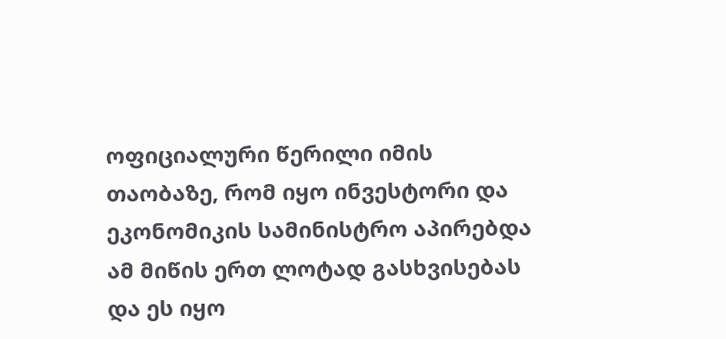ოფიციალური წერილი იმის თაობაზე, რომ იყო ინვესტორი და ეკონომიკის სამინისტრო აპირებდა ამ მიწის ერთ ლოტად გასხვისებას და ეს იყო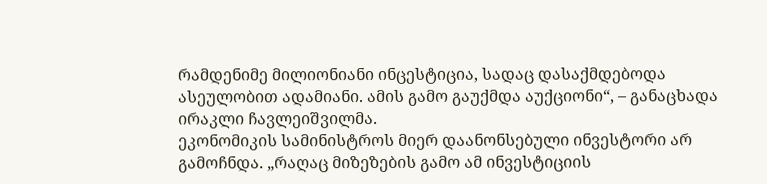რამდენიმე მილიონიანი ინცესტიცია, სადაც დასაქმდებოდა ასეულობით ადამიანი. ამის გამო გაუქმდა აუქციონი“, – განაცხადა ირაკლი ჩავლეიშვილმა.
ეკონომიკის სამინისტროს მიერ დაანონსებული ინვესტორი არ გამოჩნდა. „რაღაც მიზეზების გამო ამ ინვესტიციის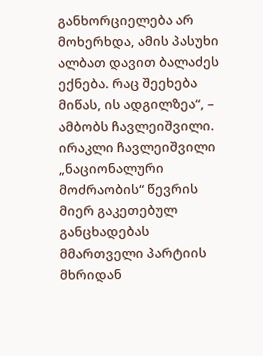განხორციელება არ მოხერხდა, ამის პასუხი ალბათ დავით ბალაძეს ექნება. რაც შეეხება მიწას, ის ადგილზეა“, – ამბობს ჩავლეიშვილი.
ირაკლი ჩავლეიშვილი „ნაციონალური მოძრაობის“ წევრის მიერ გაკეთებულ განცხადებას მმართველი პარტიის მხრიდან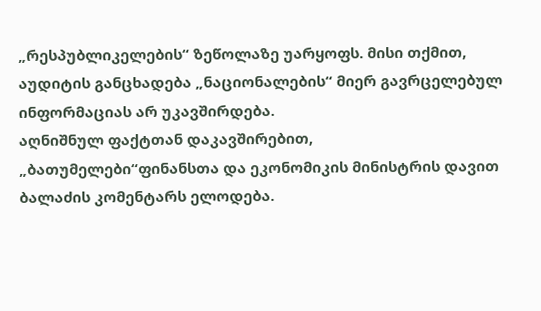„რესპუბლიკელების“ ზეწოლაზე უარყოფს. მისი თქმით, აუდიტის განცხადება „ნაციონალების“ მიერ გავრცელებულ ინფორმაციას არ უკავშირდება.
აღნიშნულ ფაქტთან დაკავშირებით, „ბათუმელები“ფინანსთა და ეკონომიკის მინისტრის დავით ბალაძის კომენტარს ელოდება.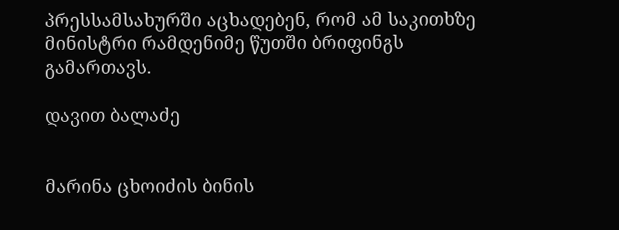პრესსამსახურში აცხადებენ, რომ ამ საკითხზე მინისტრი რამდენიმე წუთში ბრიფინგს გამართავს.

დავით ბალაძე


მარინა ცხოიძის ბინის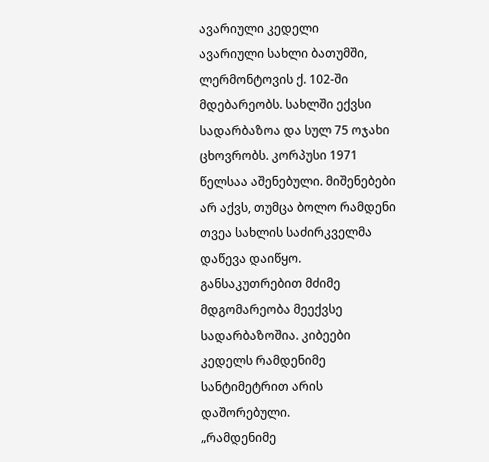ავარიული კედელი
ავარიული სახლი ბათუმში, ლერმონტოვის ქ. 102-ში მდებარეობს. სახლში ექვსი სადარბაზოა და სულ 75 ოჯახი ცხოვრობს. კორპუსი 1971 წელსაა აშენებული. მიშენებები არ აქვს, თუმცა ბოლო რამდენი თვეა სახლის საძირკველმა დაწევა დაიწყო. განსაკუთრებით მძიმე მდგომარეობა მეექვსე სადარბაზოშია. კიბეები კედელს რამდენიმე სანტიმეტრით არის დაშორებული.
„რამდენიმე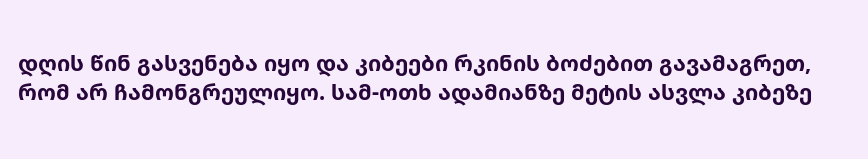დღის წინ გასვენება იყო და კიბეები რკინის ბოძებით გავამაგრეთ, რომ არ ჩამონგრეულიყო. სამ-ოთხ ადამიანზე მეტის ასვლა კიბეზე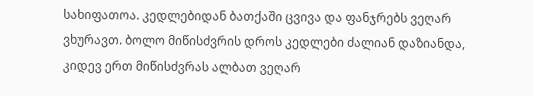სახიფათოა. კედლებიდან ბათქაში ცვივა და ფანჯრებს ვეღარ ვხურავთ. ბოლო მიწისძვრის დროს კედლები ძალიან დაზიანდა, კიდევ ერთ მიწისძვრას ალბათ ვეღარ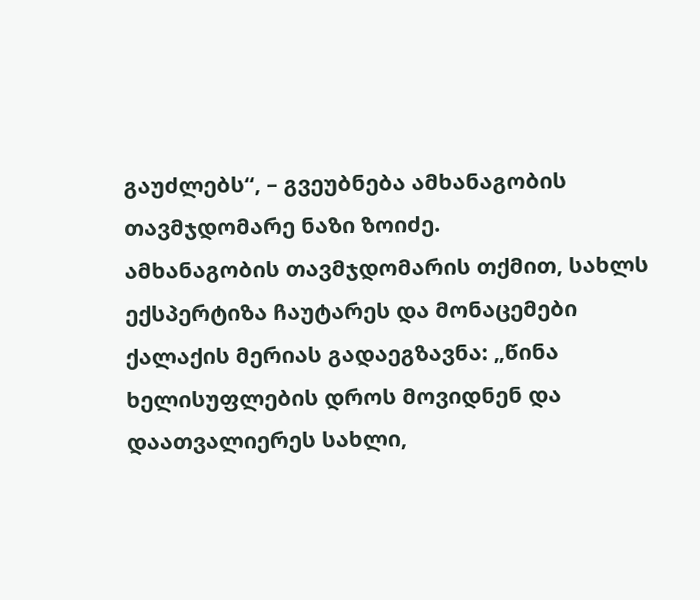გაუძლებს“, – გვეუბნება ამხანაგობის თავმჯდომარე ნაზი ზოიძე.
ამხანაგობის თავმჯდომარის თქმით, სახლს ექსპერტიზა ჩაუტარეს და მონაცემები ქალაქის მერიას გადაეგზავნა: „წინა ხელისუფლების დროს მოვიდნენ და დაათვალიერეს სახლი,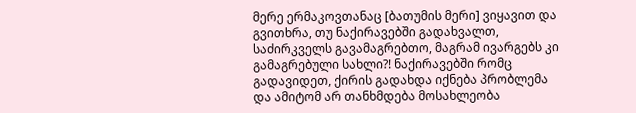მერე ერმაკოვთანაც [ბათუმის მერი] ვიყავით და გვითხრა, თუ ნაქირავებში გადახვალთ, საძირკველს გავამაგრებთო, მაგრამ ივარგებს კი გამაგრებული სახლი?! ნაქირავებში რომც გადავიდეთ, ქირის გადახდა იქნება პრობლემა და ამიტომ არ თანხმდება მოსახლეობა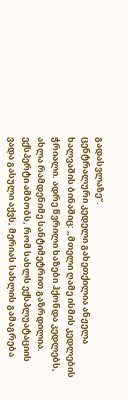გადასვლაზე“.
ცენტრალური კედელი გახეთქილია ანჟელა ხალვაშის ბინაშიც: „მთელი ღამე ისმის კედლების ჭრიალი. ადრე წვრილი ხაზები ჰქონდა კედლებს, ახლა რამდენიმე სანტიმეტრით გაზრდილია. ექსპერტი ამბობს, რომ სახლს ექსპლუატაციის ვადა გასული აქვს, მერიას სახლის გამაგრება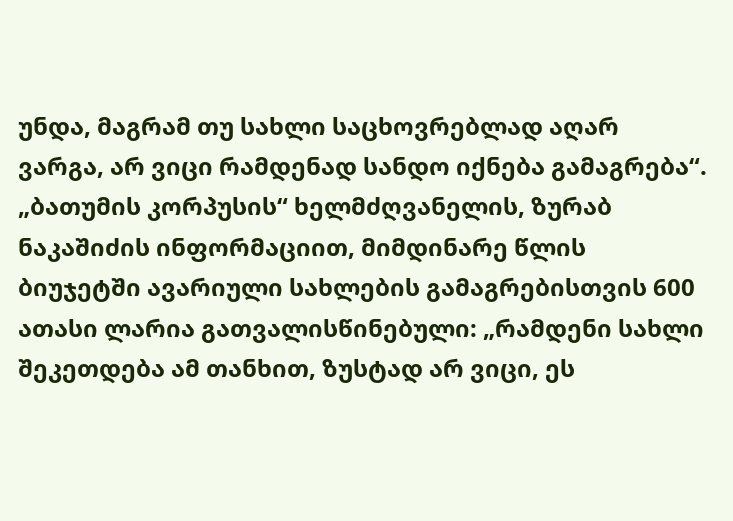უნდა, მაგრამ თუ სახლი საცხოვრებლად აღარ ვარგა, არ ვიცი რამდენად სანდო იქნება გამაგრება“.
„ბათუმის კორპუსის“ ხელმძღვანელის, ზურაბ ნაკაშიძის ინფორმაციით, მიმდინარე წლის ბიუჯეტში ავარიული სახლების გამაგრებისთვის 600 ათასი ლარია გათვალისწინებული: „რამდენი სახლი შეკეთდება ამ თანხით, ზუსტად არ ვიცი, ეს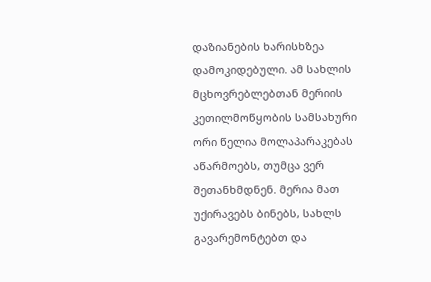დაზიანების ხარისხზეა დამოკიდებული. ამ სახლის მცხოვრებლებთან მერიის კეთილმოწყობის სამსახური ორი წელია მოლაპარაკებას აწარმოებს, თუმცა ვერ შეთანხმდნენ. მერია მათ უქირავებს ბინებს, სახლს გავარემონტებთ და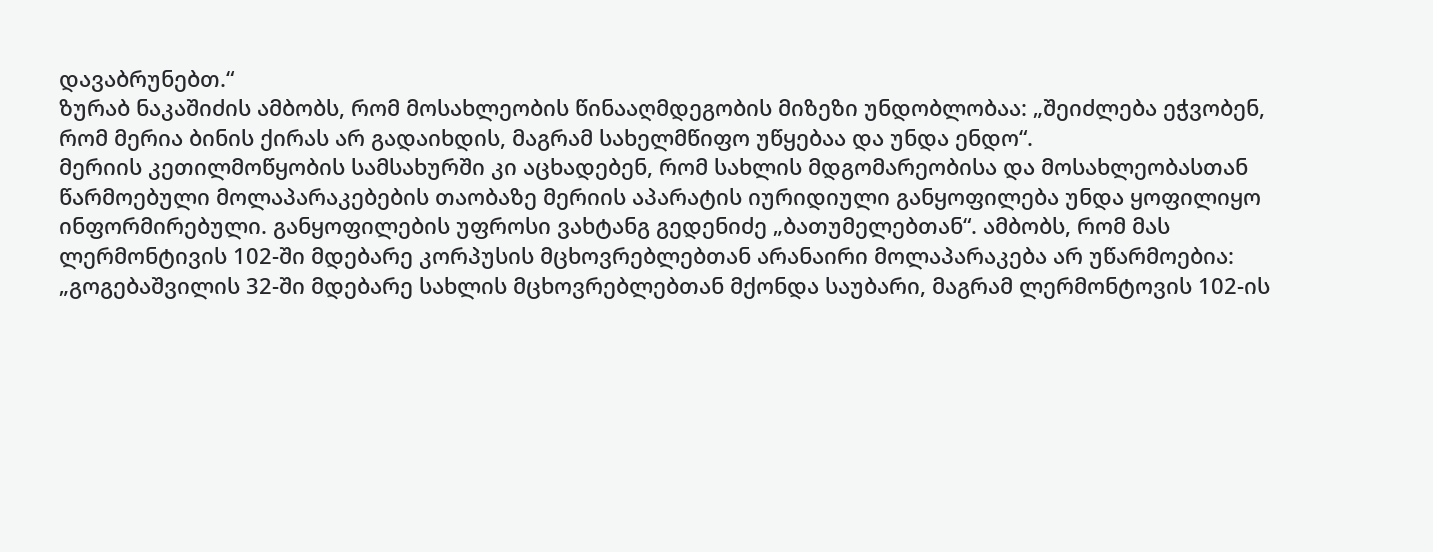დავაბრუნებთ.“
ზურაბ ნაკაშიძის ამბობს, რომ მოსახლეობის წინააღმდეგობის მიზეზი უნდობლობაა: „შეიძლება ეჭვობენ, რომ მერია ბინის ქირას არ გადაიხდის, მაგრამ სახელმწიფო უწყებაა და უნდა ენდო“.
მერიის კეთილმოწყობის სამსახურში კი აცხადებენ, რომ სახლის მდგომარეობისა და მოსახლეობასთან წარმოებული მოლაპარაკებების თაობაზე მერიის აპარატის იურიდიული განყოფილება უნდა ყოფილიყო ინფორმირებული. განყოფილების უფროსი ვახტანგ გედენიძე „ბათუმელებთან“. ამბობს, რომ მას ლერმონტივის 102-ში მდებარე კორპუსის მცხოვრებლებთან არანაირი მოლაპარაკება არ უწარმოებია: „გოგებაშვილის 32-ში მდებარე სახლის მცხოვრებლებთან მქონდა საუბარი, მაგრამ ლერმონტოვის 102-ის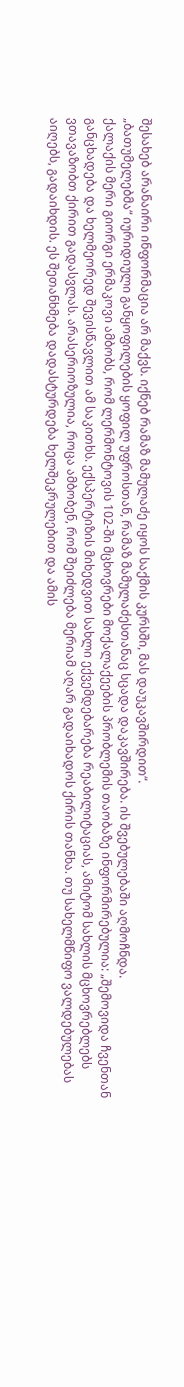შესახებ არანაირი ინფორმაცია არ მაქვს. იქნებ რამაზ მამულაძე იყოს საქმის კურსში, მას დაუკავშირდით“.
„ბათუმელებმა“ იურიდიული განყოფილების ყოფილ უფროსთან, რამაზ მამულაძესთანაც სცადა დაკავშირება. ის შვებულებაში აღმოჩნდა.
ქალაქის მერი გიორგი ერმაკოვი ამბობს, რომ ლერმონტოვის 102-ში მცხოვრები მოქალაქეების პრობლემის თაობაზე ინფორმირებულია: „შემოვიდა ჩვენთან განცხადება და ხელმეორედ შევისწავლით ამ საკითხს. ექსპერტიზის მიხედვით სახლი ექვემდებარება რეაბილიტაციას, ამიტომ სახლის მცხოვრებლებს ვთავაზობთ ქირით გადასვლას. არასერიოზულია, როცა ამბობენ, რომ შეიძლება მერიამ აღარ გადაიხადოს ქირის თანხა. თუ სახელმწიფო ვალდებულებას აიღებს, გადაიხდის. ეს შეთანხმება დადასტურდება ხელშეკრულებით და ამის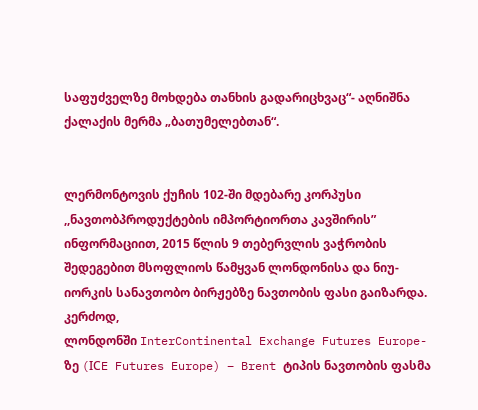საფუძველზე მოხდება თანხის გადარიცხვაც“- აღნიშნა ქალაქის მერმა „ბათუმელებთან“.


ლერმონტოვის ქუჩის 102-ში მდებარე კორპუსი
,,ნავთობპროდუქტების იმპორტიორთა კავშირის” ინფორმაციით, 2015 წლის 9 თებერვლის ვაჭრობის შედეგებით მსოფლიოს წამყვან ლონდონისა და ნიუ-იორკის სანავთობო ბირჟებზე ნავთობის ფასი გაიზარდა.
კერძოდ,
ლონდონში InterContinental Exchange Futures Europe-ზე (IСE Futures Europe) – Brent ტიპის ნავთობის ფასმა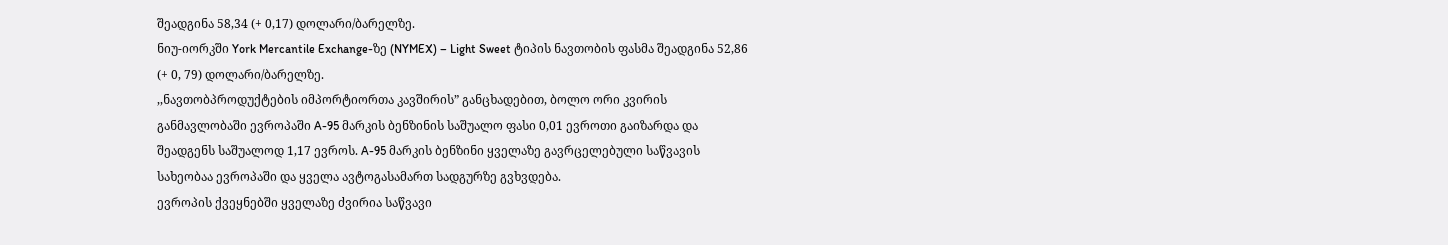შეადგინა 58,34 (+ 0,17) დოლარი/ბარელზე.
ნიუ-იორკში York Mercantile Exchange-ზე (NYMEX) – Light Sweet ტიპის ნავთობის ფასმა შეადგინა 52,86 (+ 0, 79) დოლარი/ბარელზე.
,,ნავთობპროდუქტების იმპორტიორთა კავშირის” განცხადებით, ბოლო ორი კვირის განმავლობაში ევროპაში A-95 მარკის ბენზინის საშუალო ფასი 0,01 ევროთი გაიზარდა და შეადგენს საშუალოდ 1,17 ევროს. A-95 მარკის ბენზინი ყველაზე გავრცელებული საწვავის სახეობაა ევროპაში და ყველა ავტოგასამართ სადგურზე გვხვდება.
ევროპის ქვეყნებში ყველაზე ძვირია საწვავი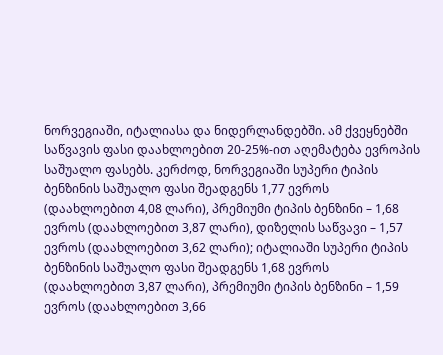ნორვეგიაში, იტალიასა და ნიდერლანდებში. ამ ქვეყნებში საწვავის ფასი დაახლოებით 20-25%-ით აღემატება ევროპის საშუალო ფასებს. კერძოდ, ნორვეგიაში სუპერი ტიპის ბენზინის საშუალო ფასი შეადგენს 1,77 ევროს (დაახლოებით 4,08 ლარი), პრემიუმი ტიპის ბენზინი – 1,68 ევროს (დაახლოებით 3,87 ლარი), დიზელის საწვავი – 1,57 ევროს (დაახლოებით 3,62 ლარი); იტალიაში სუპერი ტიპის ბენზინის საშუალო ფასი შეადგენს 1,68 ევროს (დაახლოებით 3,87 ლარი), პრემიუმი ტიპის ბენზინი – 1,59 ევროს (დაახლოებით 3,66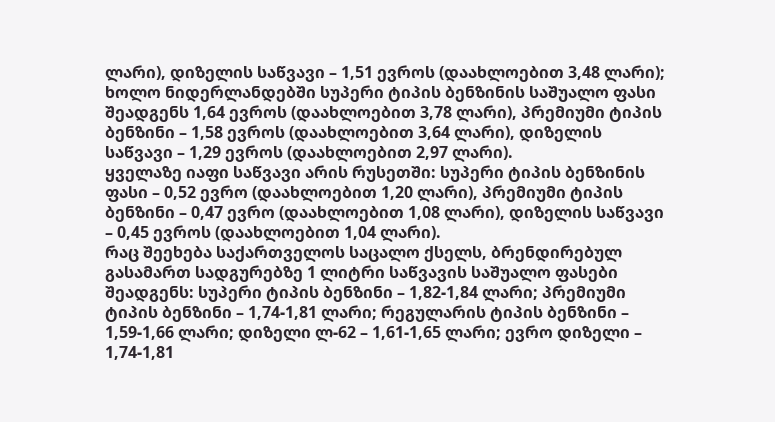ლარი), დიზელის საწვავი – 1,51 ევროს (დაახლოებით 3,48 ლარი); ხოლო ნიდერლანდებში სუპერი ტიპის ბენზინის საშუალო ფასი შეადგენს 1,64 ევროს (დაახლოებით 3,78 ლარი), პრემიუმი ტიპის ბენზინი – 1,58 ევროს (დაახლოებით 3,64 ლარი), დიზელის საწვავი – 1,29 ევროს (დაახლოებით 2,97 ლარი).
ყველაზე იაფი საწვავი არის რუსეთში: სუპერი ტიპის ბენზინის ფასი – 0,52 ევრო (დაახლოებით 1,20 ლარი), პრემიუმი ტიპის ბენზინი – 0,47 ევრო (დაახლოებით 1,08 ლარი), დიზელის საწვავი – 0,45 ევროს (დაახლოებით 1,04 ლარი).
რაც შეეხება საქართველოს საცალო ქსელს, ბრენდირებულ გასამართ სადგურებზე 1 ლიტრი საწვავის საშუალო ფასები შეადგენს: სუპერი ტიპის ბენზინი – 1,82-1,84 ლარი; პრემიუმი ტიპის ბენზინი – 1,74-1,81 ლარი; რეგულარის ტიპის ბენზინი – 1,59-1,66 ლარი; დიზელი ლ-62 – 1,61-1,65 ლარი; ევრო დიზელი – 1,74-1,81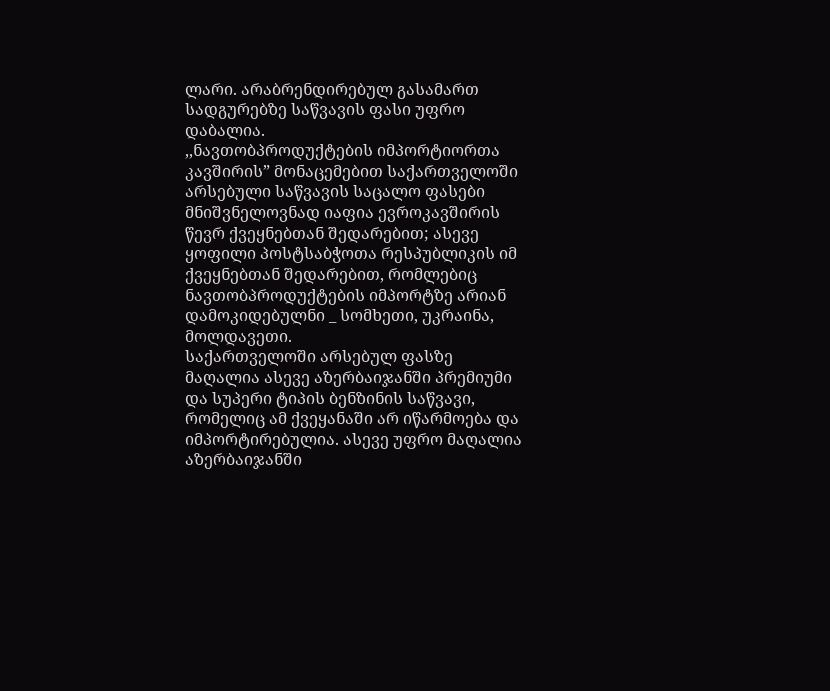ლარი. არაბრენდირებულ გასამართ სადგურებზე საწვავის ფასი უფრო დაბალია.
,,ნავთობპროდუქტების იმპორტიორთა კავშირის” მონაცემებით საქართველოში არსებული საწვავის საცალო ფასები მნიშვნელოვნად იაფია ევროკავშირის წევრ ქვეყნებთან შედარებით; ასევე ყოფილი პოსტსაბჭოთა რესპუბლიკის იმ ქვეყნებთან შედარებით, რომლებიც ნავთობპროდუქტების იმპორტზე არიან დამოკიდებულნი _ სომხეთი, უკრაინა, მოლდავეთი.
საქართველოში არსებულ ფასზე მაღალია ასევე აზერბაიჯანში პრემიუმი და სუპერი ტიპის ბენზინის საწვავი, რომელიც ამ ქვეყანაში არ იწარმოება და იმპორტირებულია. ასევე უფრო მაღალია აზერბაიჯანში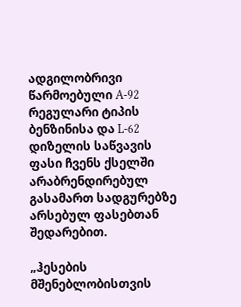ადგილობრივი წარმოებული A-92 რეგულარი ტიპის ბენზინისა და L-62 დიზელის საწვავის ფასი ჩვენს ქსელში არაბრენდირებულ გასამართ სადგურებზე არსებულ ფასებთან შედარებით.

„ჰესების მშენებლობისთვის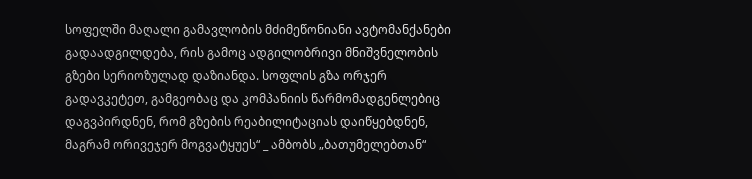სოფელში მაღალი გამავლობის მძიმეწონიანი ავტომანქანები გადაადგილდება, რის გამოც ადგილობრივი მნიშვნელობის გზები სერიოზულად დაზიანდა. სოფლის გზა ორჯერ გადავკეტეთ, გამგეობაც და კომპანიის წარმომადგენლებიც დაგვპირდნენ, რომ გზების რეაბილიტაციას დაიწყებდნენ, მაგრამ ორივეჯერ მოგვატყუეს“ _ ამბობს „ბათუმელებთან“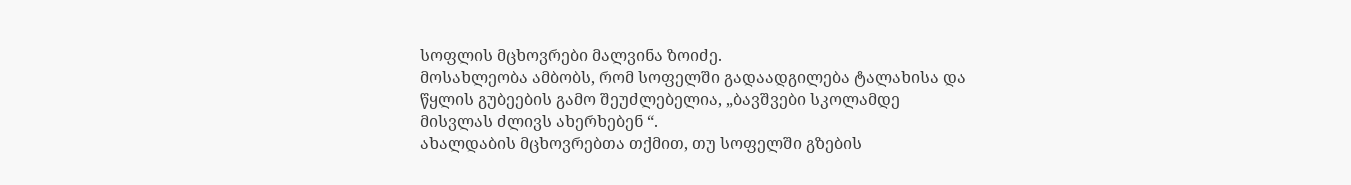სოფლის მცხოვრები მალვინა ზოიძე.
მოსახლეობა ამბობს, რომ სოფელში გადაადგილება ტალახისა და წყლის გუბეების გამო შეუძლებელია, „ბავშვები სკოლამდე მისვლას ძლივს ახერხებენ “.
ახალდაბის მცხოვრებთა თქმით, თუ სოფელში გზების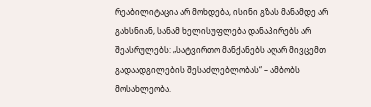რეაბილიტაცია არ მოხდება, ისინი გზას მანამდე არ გახსნიან, სანამ ხელისუფლება დანაპირებს არ შეასრულებს: „სატვირთო მანქანებს აღარ მივცემთ გადაადგილების შესაძლებლობას“ – ამბობს მოსახლეობა.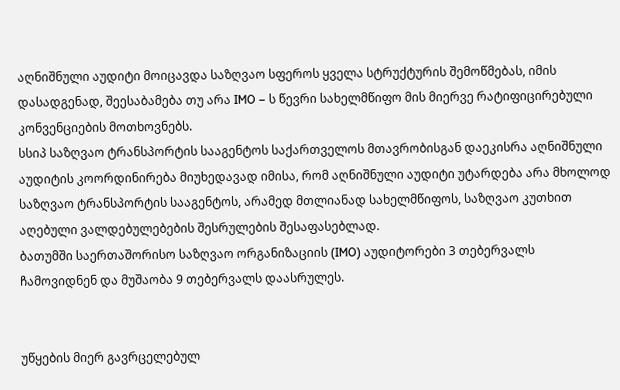აღნიშნული აუდიტი მოიცავდა საზღვაო სფეროს ყველა სტრუქტურის შემოწმებას, იმის დასადგენად, შეესაბამება თუ არა IMO – ს წევრი სახელმწიფო მის მიერვე რატიფიცირებული კონვენციების მოთხოვნებს.
სსიპ საზღვაო ტრანსპორტის სააგენტოს საქართველოს მთავრობისგან დაეკისრა აღნიშნული აუდიტის კოორდინირება მიუხედავად იმისა, რომ აღნიშნული აუდიტი უტარდება არა მხოლოდ საზღვაო ტრანსპორტის სააგენტოს, არამედ მთლიანად სახელმწიფოს, საზღვაო კუთხით აღებული ვალდებულებების შესრულების შესაფასებლად.
ბათუმში საერთაშორისო საზღვაო ორგანიზაციის (IMO) აუდიტორები 3 თებერვალს ჩამოვიდნენ და მუშაობა 9 თებერვალს დაასრულეს.


უწყების მიერ გავრცელებულ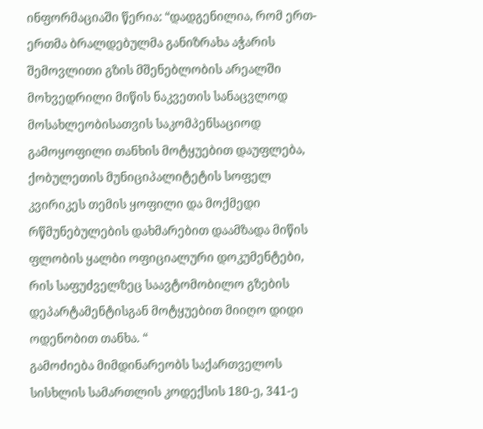ინფორმაციაში წერია: “დადგენილია, რომ ერთ-ერთმა ბრალდებულმა განიზრახა აჭარის შემოვლითი გზის მშენებლობის არეალში მოხვედრილი მიწის ნაკვეთის სანაცვლოდ მოსახლეობისათვის საკომპენსაციოდ გამოყოფილი თანხის მოტყუებით დაუფლება, ქობულეთის მუნიციპალიტეტის სოფელ კვირიკეს თემის ყოფილი და მოქმედი რწმუნებულების დახმარებით დაამზადა მიწის ფლობის ყალბი ოფიციალური დოკუმენტები, რის საფუძველზეც საავტომობილო გზების დეპარტამენტისგან მოტყუებით მიიღო დიდი ოდენობით თანხა. “
გამოძიება მიმდინარეობს საქართველოს სისხლის სამართლის კოდექსის 180-ე, 341-ე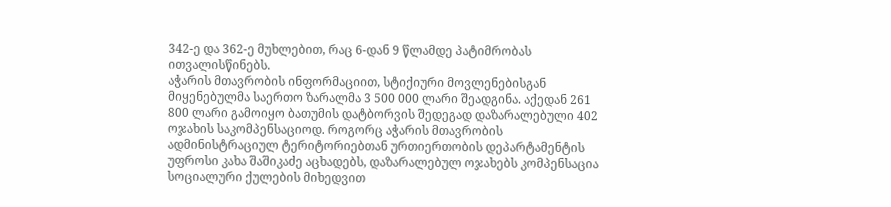342-ე და 362-ე მუხლებით, რაც 6-დან 9 წლამდე პატიმრობას ითვალისწინებს.
აჭარის მთავრობის ინფორმაციით, სტიქიური მოვლენებისგან მიყენებულმა საერთო ზარალმა 3 500 000 ლარი შეადგინა. აქედან 261 800 ლარი გამოიყო ბათუმის დატბორვის შედეგად დაზარალებული 402 ოჯახის საკომპენსაციოდ. როგორც აჭარის მთავრობის ადმინისტრაციულ ტერიტორიებთან ურთიერთობის დეპარტამენტის უფროსი კახა შაშიკაძე აცხადებს, დაზარალებულ ოჯახებს კომპენსაცია სოციალური ქულების მიხედვით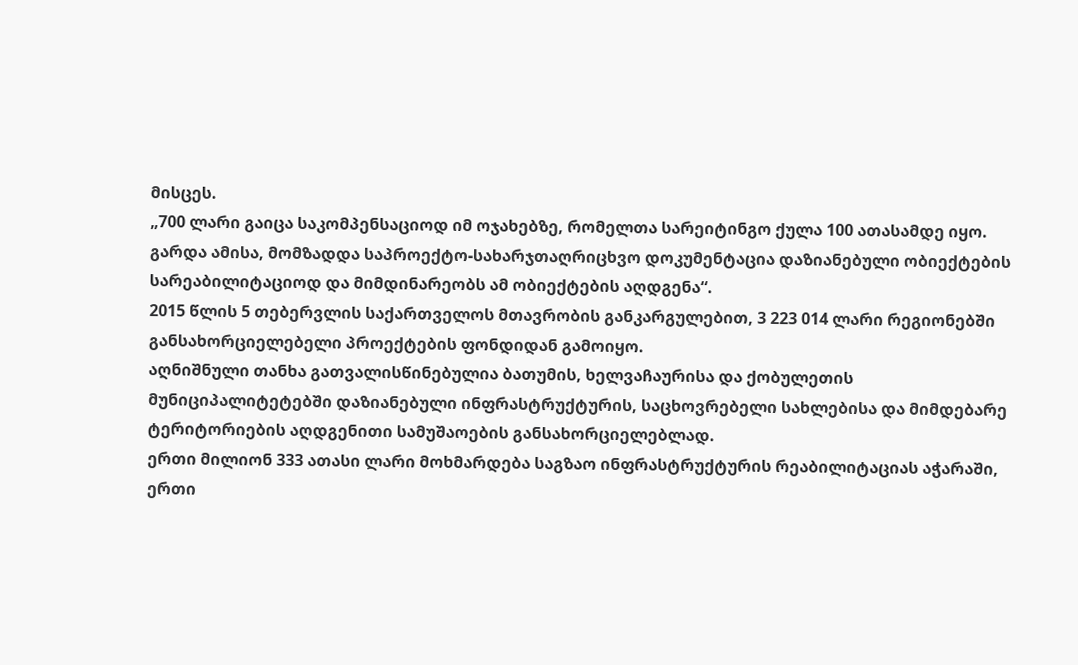მისცეს.
„700 ლარი გაიცა საკომპენსაციოდ იმ ოჯახებზე, რომელთა სარეიტინგო ქულა 100 ათასამდე იყო. გარდა ამისა, მომზადდა საპროექტო-სახარჯთაღრიცხვო დოკუმენტაცია დაზიანებული ობიექტების სარეაბილიტაციოდ და მიმდინარეობს ამ ობიექტების აღდგენა“.
2015 წლის 5 თებერვლის საქართველოს მთავრობის განკარგულებით, 3 223 014 ლარი რეგიონებში განსახორციელებელი პროექტების ფონდიდან გამოიყო.
აღნიშნული თანხა გათვალისწინებულია ბათუმის, ხელვაჩაურისა და ქობულეთის მუნიციპალიტეტებში დაზიანებული ინფრასტრუქტურის, საცხოვრებელი სახლებისა და მიმდებარე ტერიტორიების აღდგენითი სამუშაოების განსახორციელებლად.
ერთი მილიონ 333 ათასი ლარი მოხმარდება საგზაო ინფრასტრუქტურის რეაბილიტაციას აჭარაში, ერთი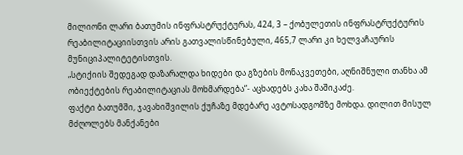მილიონი ლარი ბათუმის ინფრასტრუქტურას, 424, 3 – ქობულეთის ინფრასტრუქტურის რეაბილიტაციისთვის არის გათვალისწინებული, 465,7 ლარი კი ხელვაჩაურის მუნიციპალიტეტისთვის.
„სტიქიის შედეგად დაზარალდა ხიდები და გზების მონაკვეთები, აღნიშნული თანხა ამ ობიექტების რეაბილიტაციას მოხმარდება“- აცხადებს კახა შაშიკაძე.
ფაქტი ბათუმში, ჯავახიშვილის ქუჩაზე მდებარე ავტოსადგომზე მოხდა. დილით მისულ მძღოლებს მანქანები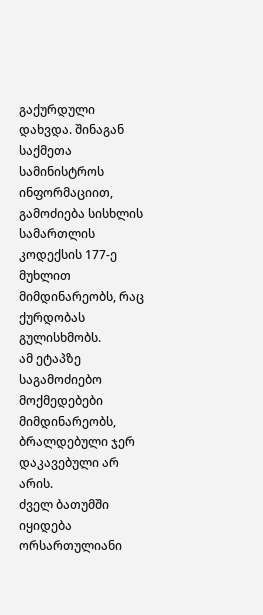გაქურდული დახვდა. შინაგან საქმეთა სამინისტროს ინფორმაციით, გამოძიება სისხლის სამართლის კოდექსის 177-ე მუხლით მიმდინარეობს, რაც ქურდობას გულისხმობს.
ამ ეტაპზე საგამოძიებო მოქმედებები მიმდინარეობს, ბრალდებული ჯერ დაკავებული არ არის.
ძველ ბათუმში იყიდება ორსართულიანი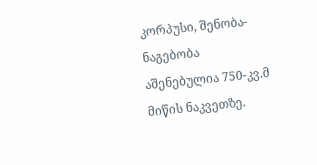კორპუსი, შენობა-ნაგებობა აშენებულია 750-კვ.მ მიწის ნაკვეთზე.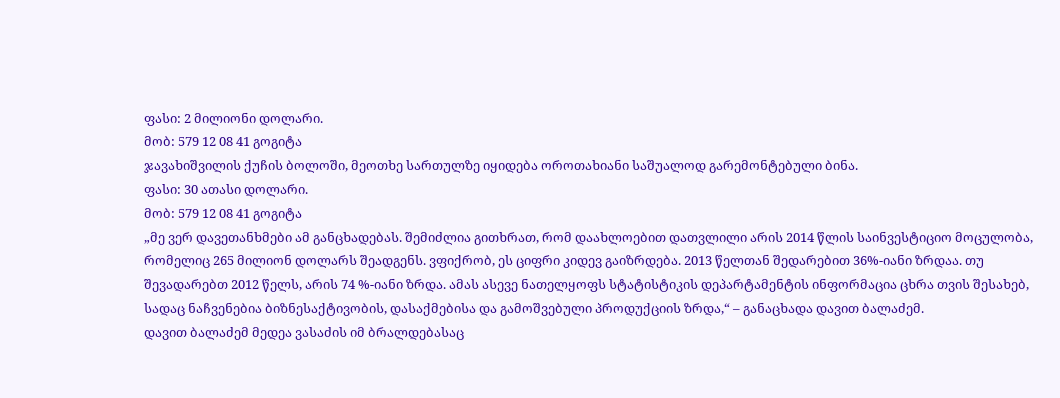ფასი: 2 მილიონი დოლარი.
მობ: 579 12 08 41 გოგიტა
ჯავახიშვილის ქუჩის ბოლოში, მეოთხე სართულზე იყიდება ოროთახიანი საშუალოდ გარემონტებული ბინა.
ფასი: 30 ათასი დოლარი.
მობ: 579 12 08 41 გოგიტა
„მე ვერ დავეთანხმები ამ განცხადებას. შემიძლია გითხრათ, რომ დაახლოებით დათვლილი არის 2014 წლის საინვესტიციო მოცულობა, რომელიც 265 მილიონ დოლარს შეადგენს. ვფიქრობ, ეს ციფრი კიდევ გაიზრდება. 2013 წელთან შედარებით 36%-იანი ზრდაა. თუ შევადარებთ 2012 წელს, არის 74 %-იანი ზრდა. ამას ასევე ნათელყოფს სტატისტიკის დეპარტამენტის ინფორმაცია ცხრა თვის შესახებ, სადაც ნაჩვენებია ბიზნესაქტივობის, დასაქმებისა და გამოშვებული პროდუქციის ზრდა,“ – განაცხადა დავით ბალაძემ.
დავით ბალაძემ მედეა ვასაძის იმ ბრალდებასაც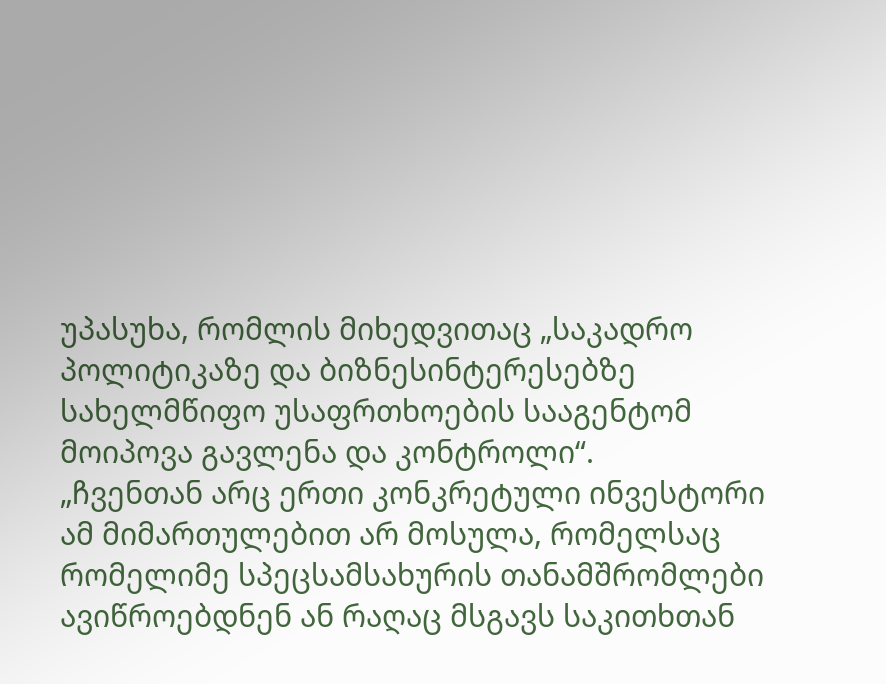უპასუხა, რომლის მიხედვითაც „საკადრო პოლიტიკაზე და ბიზნესინტერესებზე სახელმწიფო უსაფრთხოების სააგენტომ მოიპოვა გავლენა და კონტროლი“.
„ჩვენთან არც ერთი კონკრეტული ინვესტორი ამ მიმართულებით არ მოსულა, რომელსაც რომელიმე სპეცსამსახურის თანამშრომლები ავიწროებდნენ ან რაღაც მსგავს საკითხთან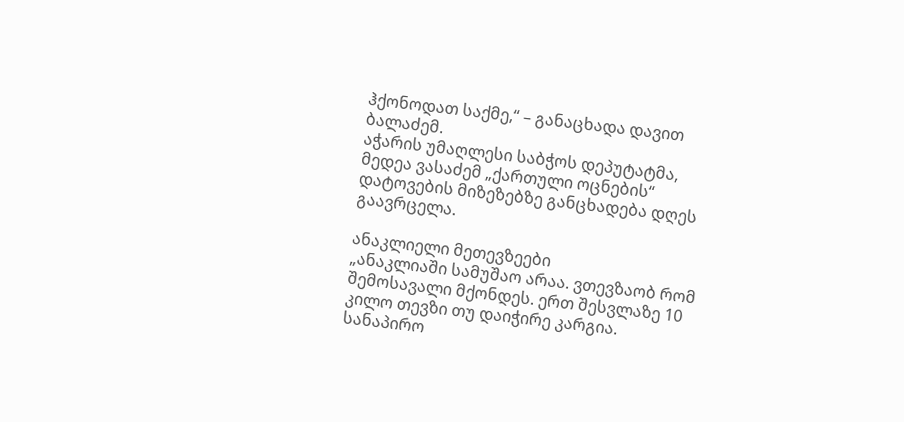ჰქონოდათ საქმე,“ – განაცხადა დავით ბალაძემ.
აჭარის უმაღლესი საბჭოს დეპუტატმა, მედეა ვასაძემ „ქართული ოცნების“ დატოვების მიზეზებზე განცხადება დღეს გაავრცელა.

ანაკლიელი მეთევზეები
„ანაკლიაში სამუშაო არაა. ვთევზაობ რომ შემოსავალი მქონდეს. ერთ შესვლაზე 10 კილო თევზი თუ დაიჭირე კარგია. სანაპირო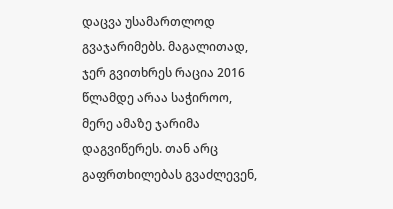დაცვა უსამართლოდ გვაჯარიმებს. მაგალითად, ჯერ გვითხრეს რაცია 2016 წლამდე არაა საჭიროო, მერე ამაზე ჯარიმა დაგვიწერეს. თან არც გაფრთხილებას გვაძლევენ,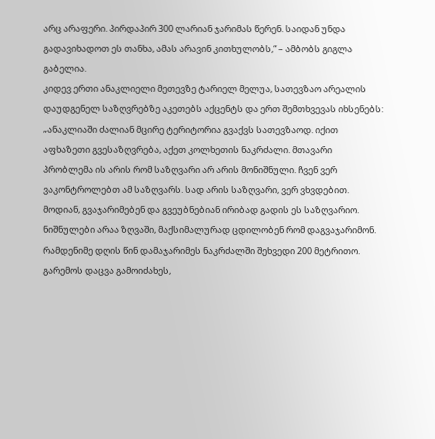არც არაფერი. პირდაპირ 300 ლარიან ჯარიმას წერენ. საიდან უნდა გადავიხადოთ ეს თანხა, ამას არავინ კითხულობს,“ – ამბობს გიგლა გაბელია.
კიდევ ერთი ანაკლიელი მეთევზე ტარიელ მელუა, სათევზაო არეალის დაუდგენელ საზღვრებზე აკეთებს აქცენტს და ერთ შემთხვევას იხსენებს:
„ანაკლიაში ძალიან მცირე ტერიტორია გვაქვს სათევზაოდ. იქით აფხაზეთი გვესაზღვრება, აქეთ კოლხეთის ნაკრძალი. მთავარი პრობლემა ის არის რომ საზღვარი არ არის მონიშნული. ჩვენ ვერ ვაკონტროლებთ ამ საზღვარს. სად არის საზღვარი, ვერ ვხვდებით. მოდიან, გვაჯარიმებენ და გვეუბნებიან ირიბად გადის ეს საზღვარიო. ნიშნულები არაა ზღვაში, მაქსიმალურად ცდილობენ რომ დაგვაჯარიმონ. რამდენიმე დღის წინ დამაჯარიმეს ნაკრძალში შეხვედი 200 მეტრითო. გარემოს დაცვა გამოიძახეს,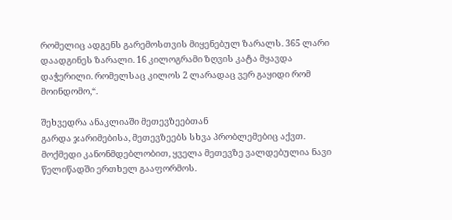რომელიც ადგენს გარემოსთვის მიყენებულ ზარალს. 365 ლარი დაადგინეს ზარალი. 16 კილოგრამი ზღვის კატა მყავდა დაჭერილი. რომელსაც კილოს 2 ლარადაც ვერ გაყიდი რომ მოინდომო,“.

შეხვედრა ანაკლიაში მეთევზეებთან
გარდა ჯარიმებისა, მეთევზეებს სხვა პრობლემებიც აქვთ. მოქმედი კანონმდებლობით, ყველა მეთევზე ვალდებულია ნავი წელიწადში ერთხელ გააფორმოს.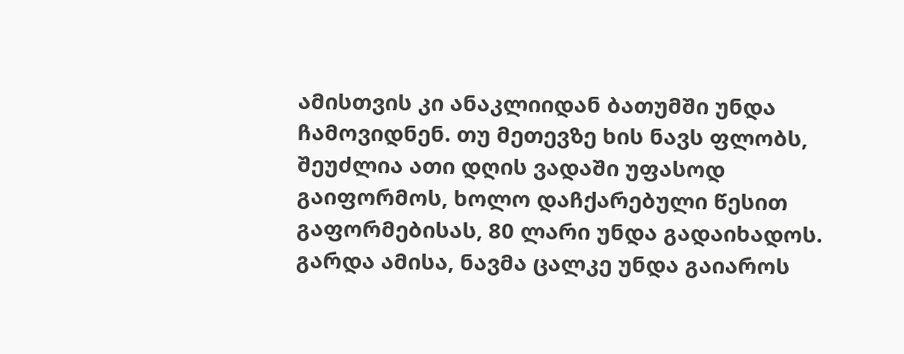ამისთვის კი ანაკლიიდან ბათუმში უნდა ჩამოვიდნენ. თუ მეთევზე ხის ნავს ფლობს, შეუძლია ათი დღის ვადაში უფასოდ გაიფორმოს, ხოლო დაჩქარებული წესით გაფორმებისას, 80 ლარი უნდა გადაიხადოს. გარდა ამისა, ნავმა ცალკე უნდა გაიაროს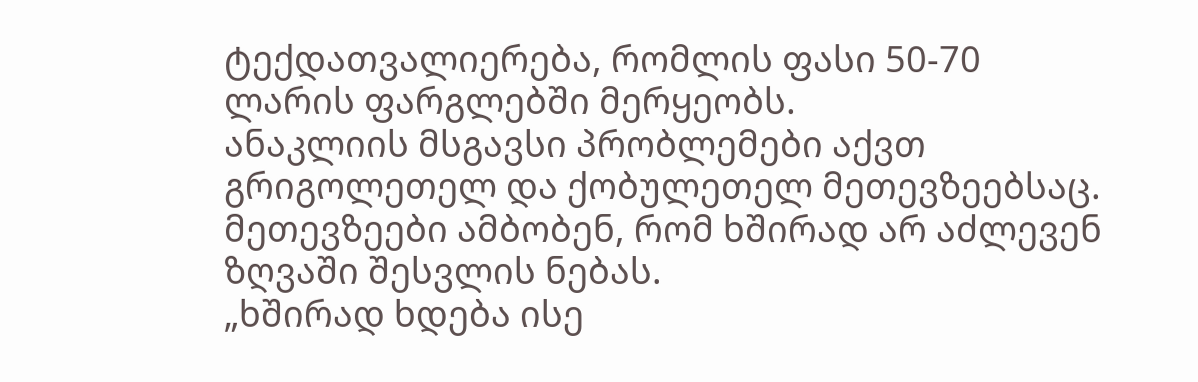ტექდათვალიერება, რომლის ფასი 50-70 ლარის ფარგლებში მერყეობს.
ანაკლიის მსგავსი პრობლემები აქვთ გრიგოლეთელ და ქობულეთელ მეთევზეებსაც. მეთევზეები ამბობენ, რომ ხშირად არ აძლევენ ზღვაში შესვლის ნებას.
„ხშირად ხდება ისე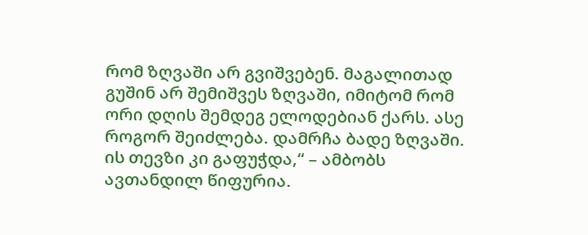რომ ზღვაში არ გვიშვებენ. მაგალითად გუშინ არ შემიშვეს ზღვაში, იმიტომ რომ ორი დღის შემდეგ ელოდებიან ქარს. ასე როგორ შეიძლება. დამრჩა ბადე ზღვაში. ის თევზი კი გაფუჭდა,“ – ამბობს ავთანდილ წიფურია.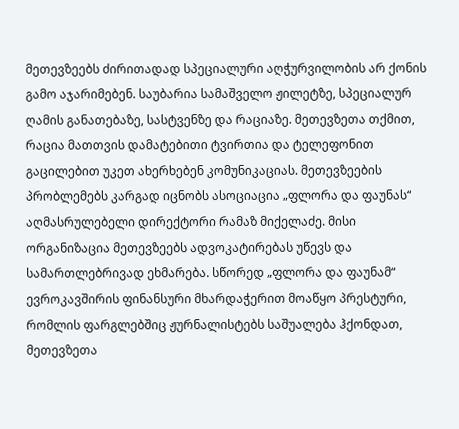მეთევზეებს ძირითადად სპეციალური აღჭურვილობის არ ქონის გამო აჯარიმებენ. საუბარია სამაშველო ჟილეტზე, სპეციალურ ღამის განათებაზე, სასტვენზე და რაციაზე. მეთევზეთა თქმით, რაცია მათთვის დამატებითი ტვირთია და ტელეფონით გაცილებით უკეთ ახერხებენ კომუნიკაციას. მეთევზეების პრობლემებს კარგად იცნობს ასოციაცია „ფლორა და ფაუნას“ აღმასრულებელი დირექტორი რამაზ მიქელაძე. მისი ორგანიზაცია მეთევზეებს ადვოკატირებას უწევს და სამართლებრივად ეხმარება. სწორედ „ფლორა და ფაუნამ“ ევროკავშირის ფინანსური მხარდაჭერით მოაწყო პრესტური, რომლის ფარგლებშიც ჟურნალისტებს საშუალება ჰქონდათ, მეთევზეთა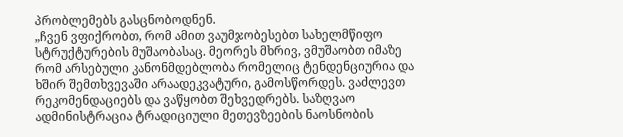პრობლემებს გასცნობოდნენ.
„ჩვენ ვფიქრობთ, რომ ამით ვაუმჯობესებთ სახელმწიფო სტრუქტურების მუშაობასაც. მეორეს მხრივ, ვმუშაობთ იმაზე რომ არსებული კანონმდებლობა რომელიც ტენდენციურია და ხშირ შემთხვევაში არაადეკვატური, გამოსწორდეს. ვაძლევთ რეკომენდაციებს და ვაწყობთ შეხვედრებს. საზღვაო ადმინისტრაცია ტრადიციული მეთევზეების ნაოსნობის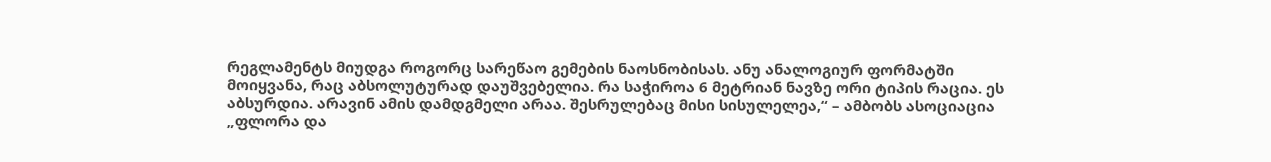რეგლამენტს მიუდგა როგორც სარეწაო გემების ნაოსნობისას. ანუ ანალოგიურ ფორმატში მოიყვანა, რაც აბსოლუტურად დაუშვებელია. რა საჭიროა 6 მეტრიან ნავზე ორი ტიპის რაცია. ეს აბსურდია. არავინ ამის დამდგმელი არაა. შესრულებაც მისი სისულელეა,“ – ამბობს ასოციაცია „ფლორა და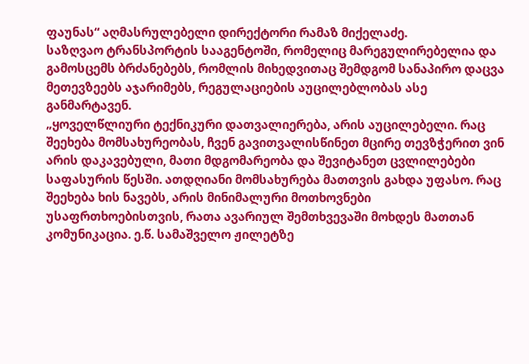ფაუნას“ აღმასრულებელი დირექტორი რამაზ მიქელაძე.
საზღვაო ტრანსპორტის სააგენტოში, რომელიც მარეგულირებელია და გამოსცემს ბრძანებებს, რომლის მიხედვითაც შემდგომ სანაპირო დაცვა მეთევზეებს აჯარიმებს, რეგულაციების აუცილებლობას ასე განმარტავენ.
„ყოველწლიური ტექნიკური დათვალიერება, არის აუცილებელი. რაც შეეხება მომსახურეობას, ჩვენ გავითვალისწინეთ მცირე თევზჭერით ვინ არის დაკავებული, მათი მდგომარეობა და შევიტანეთ ცვლილებები საფასურის წესში. ათდღიანი მომსახურება მათთვის გახდა უფასო. რაც შეეხება ხის ნავებს, არის მინიმალური მოთხოვნები უსაფრთხოებისთვის, რათა ავარიულ შემთხვევაში მოხდეს მათთან კომუნიკაცია. ე.წ. სამაშველო ჟილეტზე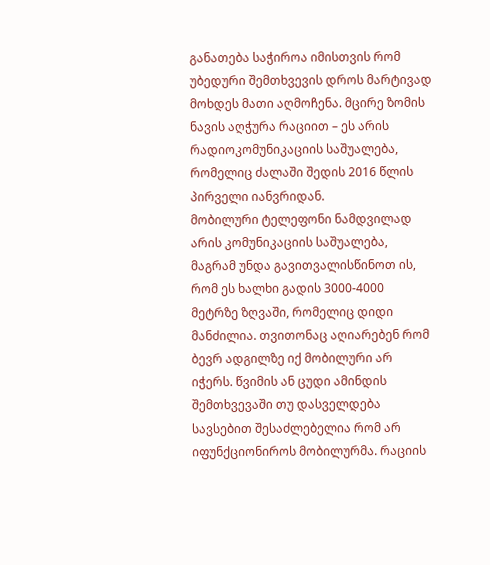განათება საჭიროა იმისთვის რომ უბედური შემთხვევის დროს მარტივად მოხდეს მათი აღმოჩენა. მცირე ზომის ნავის აღჭურა რაციით – ეს არის რადიოკომუნიკაციის საშუალება, რომელიც ძალაში შედის 2016 წლის პირველი იანვრიდან.
მობილური ტელეფონი ნამდვილად არის კომუნიკაციის საშუალება, მაგრამ უნდა გავითვალისწინოთ ის, რომ ეს ხალხი გადის 3000-4000 მეტრზე ზღვაში, რომელიც დიდი მანძილია. თვითონაც აღიარებენ რომ ბევრ ადგილზე იქ მობილური არ იჭერს. წვიმის ან ცუდი ამინდის შემთხვევაში თუ დასველდება სავსებით შესაძლებელია რომ არ იფუნქციონიროს მობილურმა. რაციის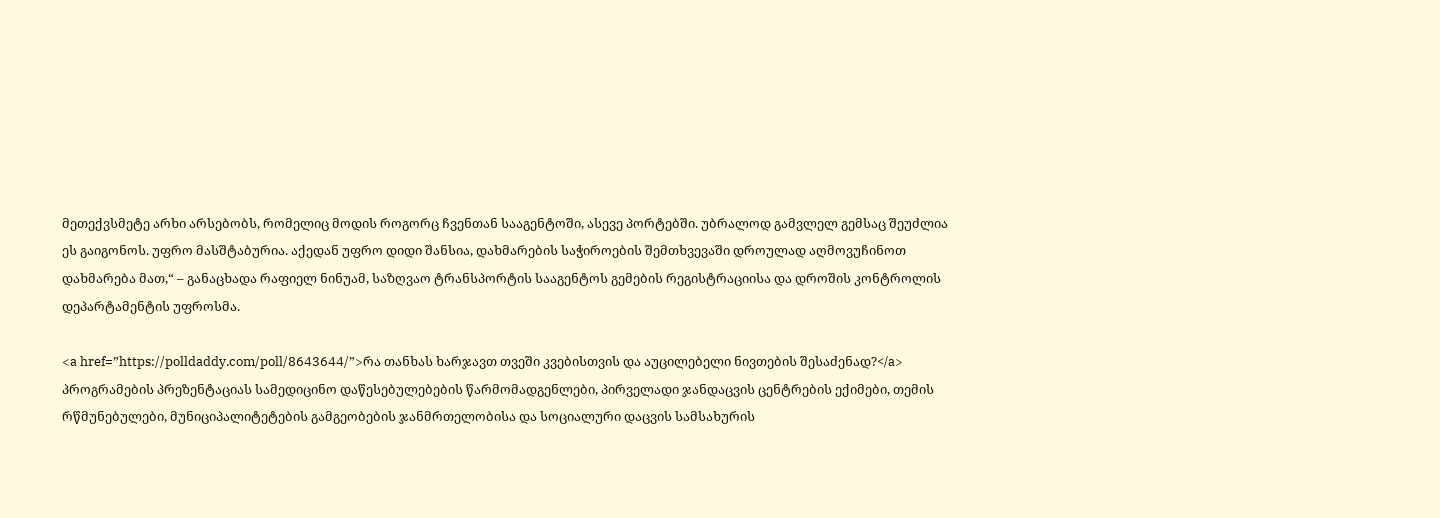მეთექვსმეტე არხი არსებობს, რომელიც მოდის როგორც ჩვენთან სააგენტოში, ასევე პორტებში. უბრალოდ გამვლელ გემსაც შეუძლია ეს გაიგონოს. უფრო მასშტაბურია. აქედან უფრო დიდი შანსია, დახმარების საჭიროების შემთხვევაში დროულად აღმოვუჩინოთ დახმარება მათ,“ – განაცხადა რაფიელ ნინუამ, საზღვაო ტრანსპორტის სააგენტოს გემების რეგისტრაციისა და დროშის კონტროლის დეპარტამენტის უფროსმა.

<a href=”https://polldaddy.com/poll/8643644/”>რა თანხას ხარჯავთ თვეში კვებისთვის და აუცილებელი ნივთების შესაძენად?</a>
პროგრამების პრეზენტაციას სამედიცინო დაწესებულებების წარმომადგენლები, პირველადი ჯანდაცვის ცენტრების ექიმები, თემის რწმუნებულები, მუნიციპალიტეტების გამგეობების ჯანმრთელობისა და სოციალური დაცვის სამსახურის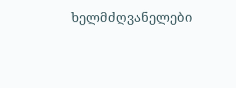ხელმძღვანელები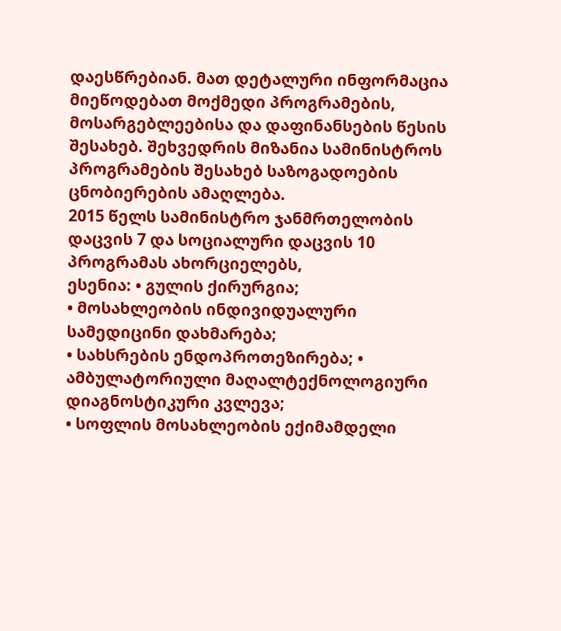დაესწრებიან. მათ დეტალური ინფორმაცია მიეწოდებათ მოქმედი პროგრამების, მოსარგებლეებისა და დაფინანსების წესის შესახებ. შეხვედრის მიზანია სამინისტროს პროგრამების შესახებ საზოგადოების ცნობიერების ამაღლება.
2015 წელს სამინისტრო ჯანმრთელობის დაცვის 7 და სოციალური დაცვის 10 პროგრამას ახორციელებს,
ესენია: • გულის ქირურგია;
• მოსახლეობის ინდივიდუალური სამედიცინი დახმარება;
• სახსრების ენდოპროთეზირება; • ამბულატორიული მაღალტექნოლოგიური დიაგნოსტიკური კვლევა;
• სოფლის მოსახლეობის ექიმამდელი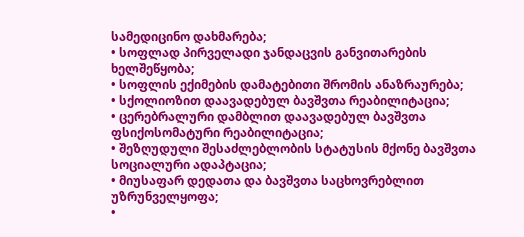სამედიცინო დახმარება;
• სოფლად პირველადი ჯანდაცვის განვითარების ხელშეწყობა;
• სოფლის ექიმების დამატებითი შრომის ანაზრაურება;
• სქოლიოზით დაავადებულ ბავშვთა რეაბილიტაცია;
• ცერებრალური დამბლით დაავადებულ ბავშვთა ფსიქოსომატური რეაბილიტაცია;
• შეზღუდული შესაძლებლობის სტატუსის მქონე ბავშვთა სოციალური ადაპტაცია;
• მიუსაფარ დედათა და ბავშვთა საცხოვრებლით უზრუნველყოფა;
•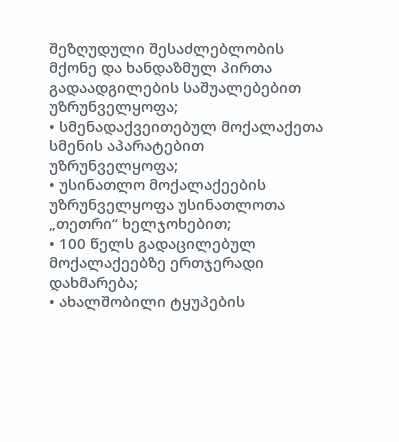შეზღუდული შესაძლებლობის მქონე და ხანდაზმულ პირთა გადაადგილების საშუალებებით უზრუნველყოფა;
• სმენადაქვეითებულ მოქალაქეთა სმენის აპარატებით უზრუნველყოფა;
• უსინათლო მოქალაქეების უზრუნველყოფა უსინათლოთა „თეთრი“ ხელჯოხებით;
• 100 წელს გადაცილებულ მოქალაქეებზე ერთჯერადი დახმარება;
• ახალშობილი ტყუპების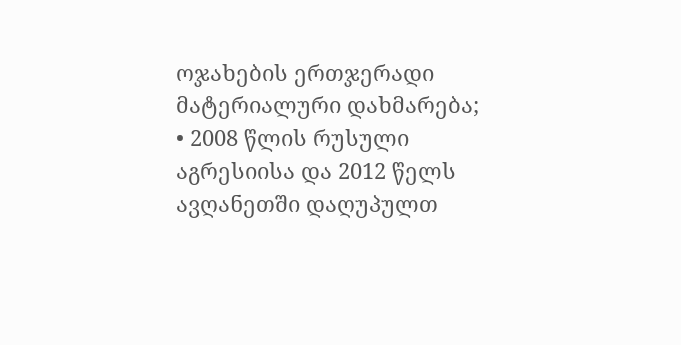ოჯახების ერთჯერადი მატერიალური დახმარება;
• 2008 წლის რუსული აგრესიისა და 2012 წელს ავღანეთში დაღუპულთ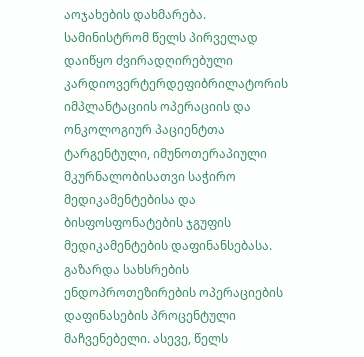აოჯახების დახმარება.
სამინისტრომ წელს პირველად დაიწყო ძვირადღირებული კარდიოვერტერდეფიბრილატორის იმპლანტაციის ოპერაციის და ონკოლოგიურ პაციენტთა ტარგენტული, იმუნოთერაპიული მკურნალობისათვი საჭირო მედიკამენტებისა და ბისფოსფონატების ჯგუფის მედიკამენტების დაფინანსებასა. გაზარდა სახსრების ენდოპროთეზირების ოპერაციების დაფინასების პროცენტული მაჩვენებელი. ასევე, წელს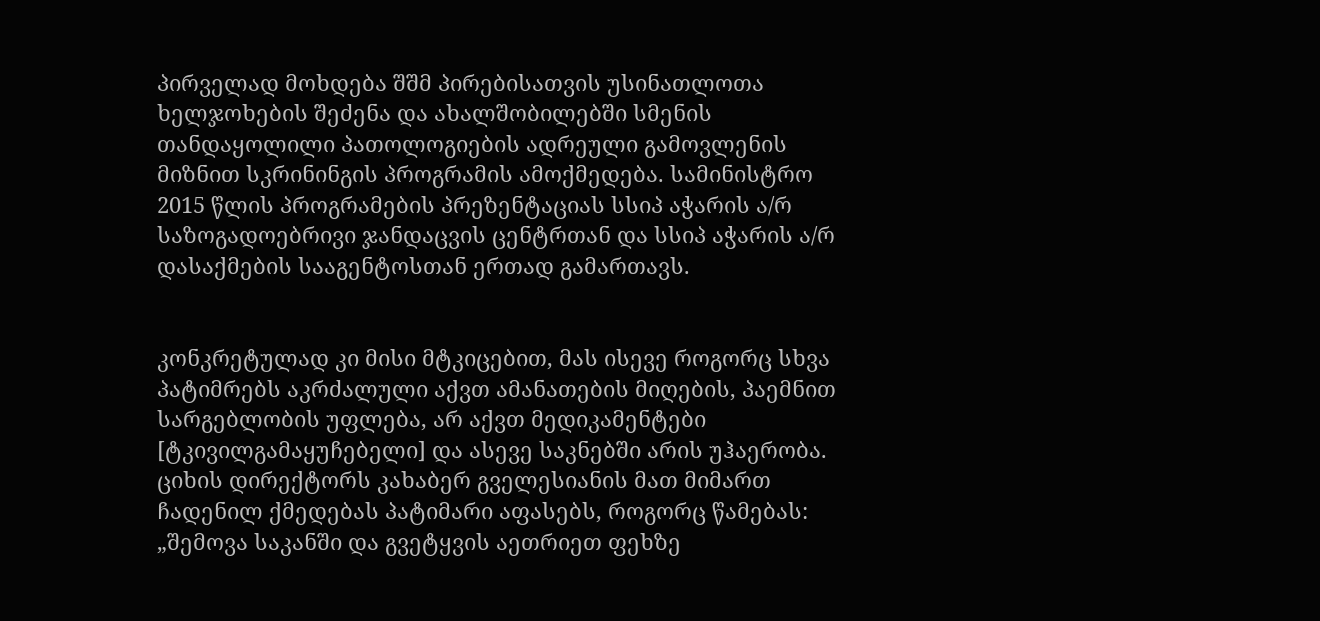პირველად მოხდება შშმ პირებისათვის უსინათლოთა ხელჯოხების შეძენა და ახალშობილებში სმენის თანდაყოლილი პათოლოგიების ადრეული გამოვლენის მიზნით სკრინინგის პროგრამის ამოქმედება. სამინისტრო 2015 წლის პროგრამების პრეზენტაციას სსიპ აჭარის ა/რ საზოგადოებრივი ჯანდაცვის ცენტრთან და სსიპ აჭარის ა/რ დასაქმების სააგენტოსთან ერთად გამართავს.


კონკრეტულად კი მისი მტკიცებით, მას ისევე როგორც სხვა პატიმრებს აკრძალული აქვთ ამანათების მიღების, პაემნით სარგებლობის უფლება, არ აქვთ მედიკამენტები [ტკივილგამაყუჩებელი] და ასევე საკნებში არის უჰაერობა.
ციხის დირექტორს კახაბერ გველესიანის მათ მიმართ ჩადენილ ქმედებას პატიმარი აფასებს, როგორც წამებას: „შემოვა საკანში და გვეტყვის აეთრიეთ ფეხზე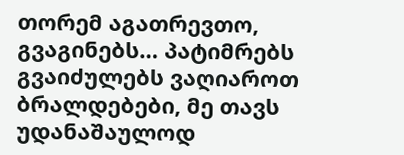თორემ აგათრევთო, გვაგინებს… პატიმრებს გვაიძულებს ვაღიაროთ ბრალდებები, მე თავს უდანაშაულოდ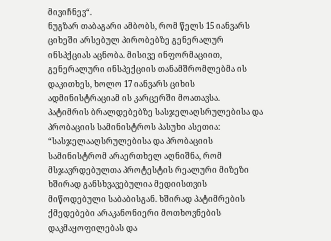მივიჩნევ“.
ნუგზარ თაბაგარი ამბობს, რომ წელს 15 იანვარს ციხეში არსებულ პირობებზე გენერალურ ინსპქციას აცნობა. მისივე ინფორმაციით, გენერალური ინსპექციის თანამშრომლებმა ის დაკითხეს, ხოლო 17 იანვარს ციხის ადმინისტრაციამ ის კარცერში მოათავსა.
პატიმრის ბრალდებებზე სასჯელაღსრულებისა და პრობაციის სამინისტროს პასუხი ასეთია: “სასჯელააღსრულებისა და პრობაციის სამინისტრომ არაერთხელ აღნიშნა, რომ მსჯავრდებულთა პროტესტის რეალური მიზეზი ხშირად განსხვავებულია მედიისთვის მიწოდებული საბაბისგან. ხშირად პატიმრების ქმედებები არაკანონიერი მოთხოვნების დაკმაყოფილებას და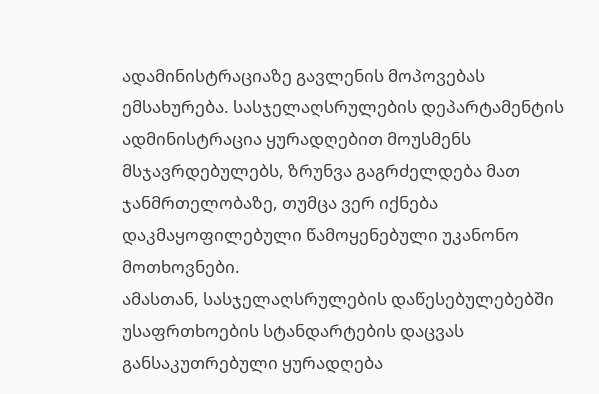ადამინისტრაციაზე გავლენის მოპოვებას ემსახურება. სასჯელაღსრულების დეპარტამენტის ადმინისტრაცია ყურადღებით მოუსმენს მსჯავრდებულებს, ზრუნვა გაგრძელდება მათ ჯანმრთელობაზე, თუმცა ვერ იქნება დაკმაყოფილებული წამოყენებული უკანონო მოთხოვნები.
ამასთან, სასჯელაღსრულების დაწესებულებებში უსაფრთხოების სტანდარტების დაცვას განსაკუთრებული ყურადღება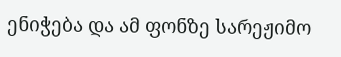ენიჭება და ამ ფონზე სარეჟიმო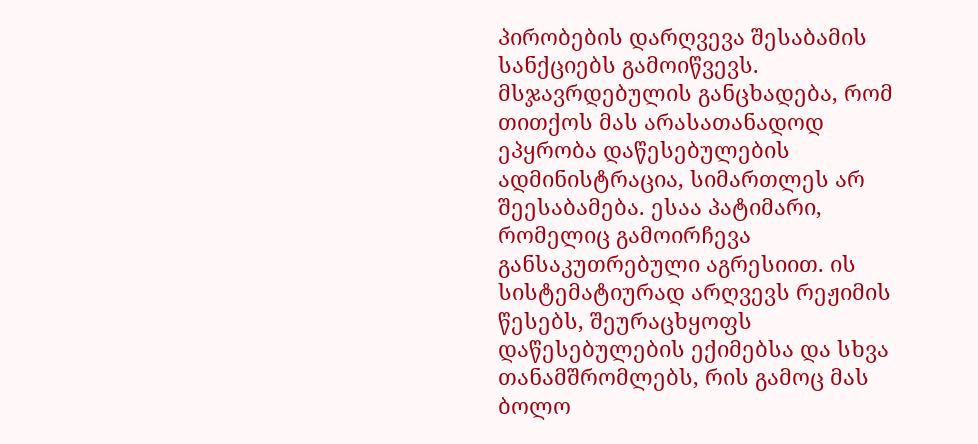პირობების დარღვევა შესაბამის სანქციებს გამოიწვევს. მსჯავრდებულის განცხადება, რომ თითქოს მას არასათანადოდ ეპყრობა დაწესებულების ადმინისტრაცია, სიმართლეს არ შეესაბამება. ესაა პატიმარი, რომელიც გამოირჩევა განსაკუთრებული აგრესიით. ის სისტემატიურად არღვევს რეჟიმის წესებს, შეურაცხყოფს დაწესებულების ექიმებსა და სხვა თანამშრომლებს, რის გამოც მას ბოლო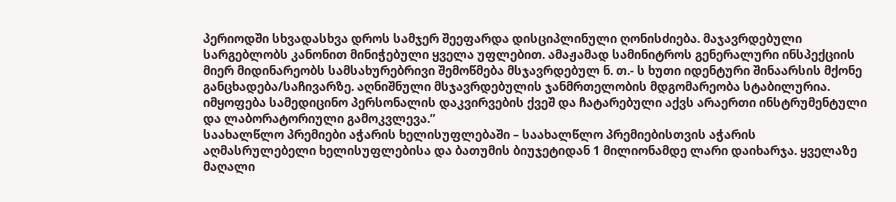პერიოდში სხვადასხვა დროს სამჯერ შეეფარდა დისციპლინული ღონისძიება. მაჯავრდებული სარგებლობს კანონით მინიჭებული ყველა უფლებით. ამაჟამად სამინიტროს გენერალური ინსპექციის მიერ მიდინარეობს სამსახურებრივი შემოწმება მსჯავრდებულ ნ. თ.- ს ხუთი იდენტური შინაარსის მქონე განცხადება/საჩივარზე. აღნიშნული მსჯავრდებულის ჯანმრთელობის მდგომარეობა სტაბილურია. იმყოფება სამედიცინო პერსონალის დაკვირვების ქვეშ და ჩატარებული აქვს არაერთი ინსტრუმენტული და ლაბორატორიული გამოკვლევა.”
საახალწლო პრემიები აჭარის ხელისუფლებაში – საახალწლო პრემიებისთვის აჭარის აღმასრულებელი ხელისუფლებისა და ბათუმის ბიუჯეტიდან 1 მილიონამდე ლარი დაიხარჯა. ყველაზე მაღალი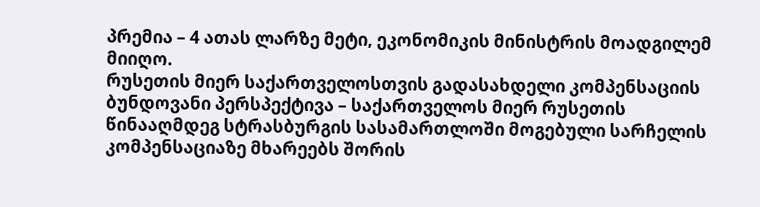პრემია – 4 ათას ლარზე მეტი, ეკონომიკის მინისტრის მოადგილემ მიიღო.
რუსეთის მიერ საქართველოსთვის გადასახდელი კომპენსაციის ბუნდოვანი პერსპექტივა – საქართველოს მიერ რუსეთის წინააღმდეგ სტრასბურგის სასამართლოში მოგებული სარჩელის კომპენსაციაზე მხარეებს შორის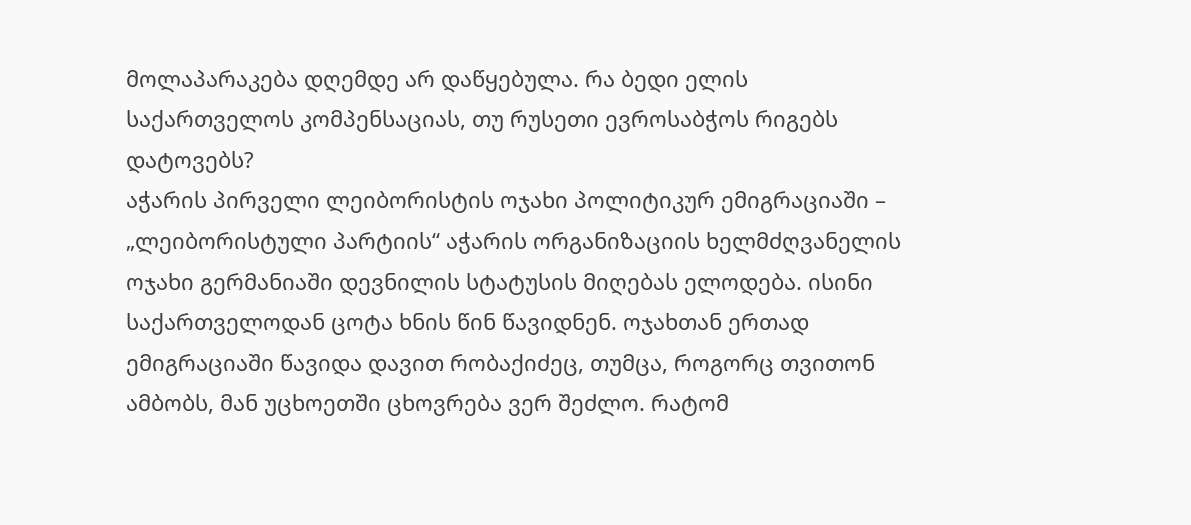მოლაპარაკება დღემდე არ დაწყებულა. რა ბედი ელის საქართველოს კომპენსაციას, თუ რუსეთი ევროსაბჭოს რიგებს დატოვებს?
აჭარის პირველი ლეიბორისტის ოჯახი პოლიტიკურ ემიგრაციაში – „ლეიბორისტული პარტიის“ აჭარის ორგანიზაციის ხელმძღვანელის ოჯახი გერმანიაში დევნილის სტატუსის მიღებას ელოდება. ისინი საქართველოდან ცოტა ხნის წინ წავიდნენ. ოჯახთან ერთად ემიგრაციაში წავიდა დავით რობაქიძეც, თუმცა, როგორც თვითონ ამბობს, მან უცხოეთში ცხოვრება ვერ შეძლო. რატომ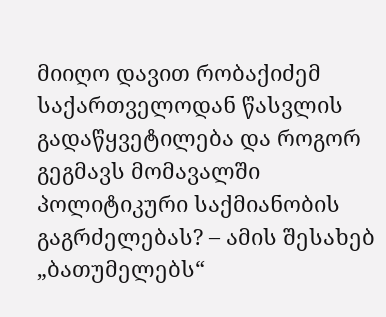მიიღო დავით რობაქიძემ საქართველოდან წასვლის გადაწყვეტილება და როგორ გეგმავს მომავალში პოლიტიკური საქმიანობის გაგრძელებას? – ამის შესახებ „ბათუმელებს“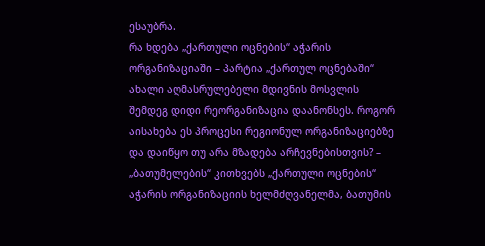ესაუბრა.
რა ხდება „ქართული ოცნების“ აჭარის ორგანიზაციაში – პარტია „ქართულ ოცნებაში“ ახალი აღმასრულებელი მდივნის მოსვლის შემდეგ დიდი რეორგანიზაცია დაანონსეს. როგორ აისახება ეს პროცესი რეგიონულ ორგანიზაციებზე და დაიწყო თუ არა მზადება არჩევნებისთვის? – „ბათუმელების“ კითხვებს „ქართული ოცნების“ აჭარის ორგანიზაციის ხელმძღვანელმა, ბათუმის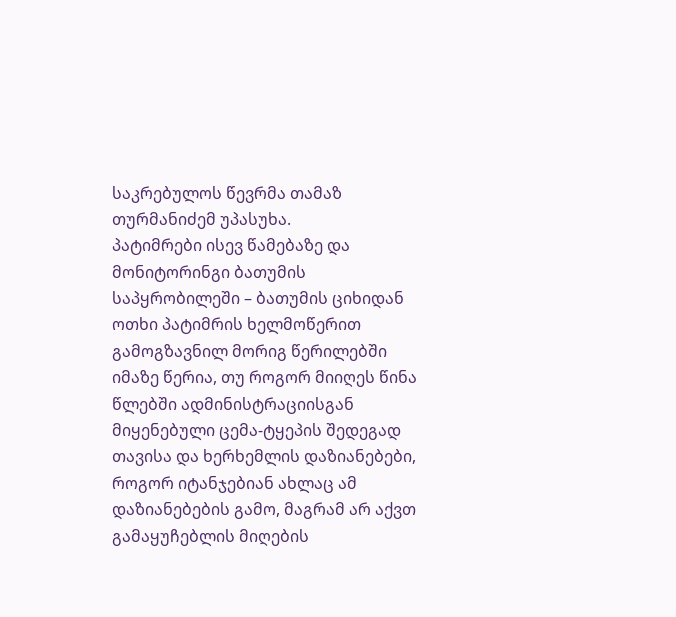საკრებულოს წევრმა თამაზ თურმანიძემ უპასუხა.
პატიმრები ისევ წამებაზე და მონიტორინგი ბათუმის საპყრობილეში – ბათუმის ციხიდან ოთხი პატიმრის ხელმოწერით გამოგზავნილ მორიგ წერილებში იმაზე წერია, თუ როგორ მიიღეს წინა წლებში ადმინისტრაციისგან მიყენებული ცემა-ტყეპის შედეგად თავისა და ხერხემლის დაზიანებები, როგორ იტანჯებიან ახლაც ამ დაზიანებების გამო, მაგრამ არ აქვთ გამაყუჩებლის მიღების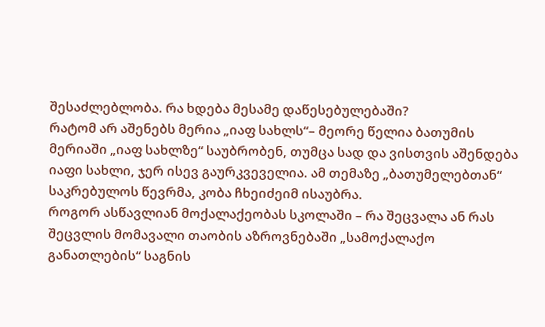შესაძლებლობა. რა ხდება მესამე დაწესებულებაში?
რატომ არ აშენებს მერია „იაფ სახლს“– მეორე წელია ბათუმის მერიაში „იაფ სახლზე“ საუბრობენ, თუმცა სად და ვისთვის აშენდება იაფი სახლი, ჯერ ისევ გაურკვეველია. ამ თემაზე „ბათუმელებთან“ საკრებულოს წევრმა, კობა ჩხეიძეიმ ისაუბრა.
როგორ ასწავლიან მოქალაქეობას სკოლაში – რა შეცვალა ან რას შეცვლის მომავალი თაობის აზროვნებაში „სამოქალაქო განათლების“ საგნის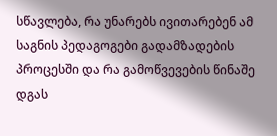სწავლება, რა უნარებს ივითარებენ ამ საგნის პედაგოგები გადამზადების პროცესში და რა გამოწვევების წინაშე დგას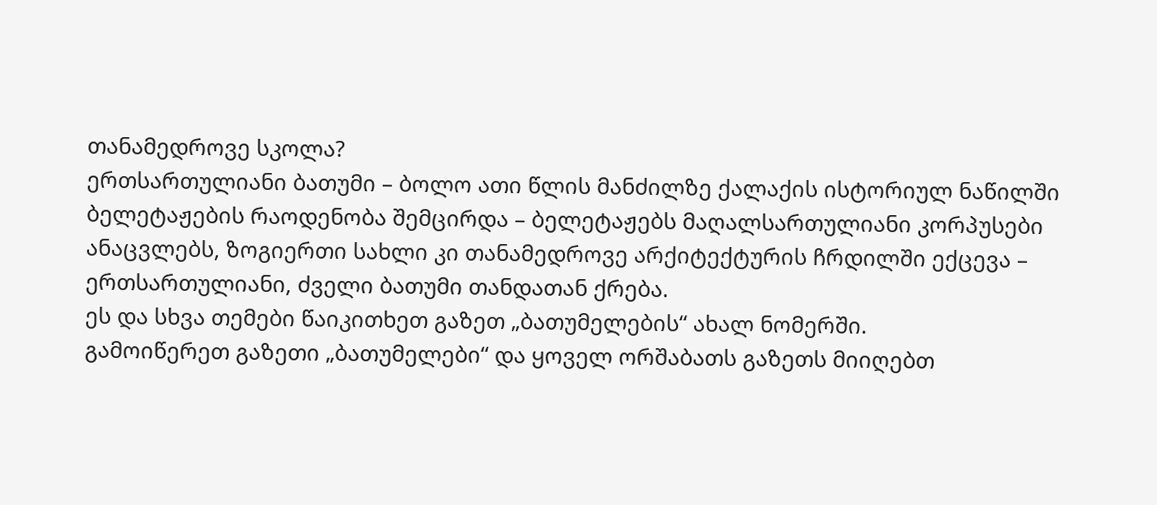თანამედროვე სკოლა?
ერთსართულიანი ბათუმი – ბოლო ათი წლის მანძილზე ქალაქის ისტორიულ ნაწილში ბელეტაჟების რაოდენობა შემცირდა – ბელეტაჟებს მაღალსართულიანი კორპუსები ანაცვლებს, ზოგიერთი სახლი კი თანამედროვე არქიტექტურის ჩრდილში ექცევა – ერთსართულიანი, ძველი ბათუმი თანდათან ქრება.
ეს და სხვა თემები წაიკითხეთ გაზეთ „ბათუმელების“ ახალ ნომერში.
გამოიწერეთ გაზეთი „ბათუმელები“ და ყოველ ორშაბათს გაზეთს მიიღებთ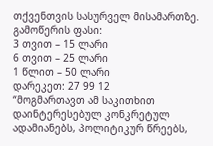თქვენთვის სასურველ მისამართზე.
გამოწერის ფასი:
3 თვით – 15 ლარი
6 თვით – 25 ლარი
1 წლით – 50 ლარი
დარეკეთ: 27 99 12
“მოგმართავთ ამ საკითხით დაინტერესებულ კონკრეტულ ადამიანებს, პოლიტიკურ წრეებს,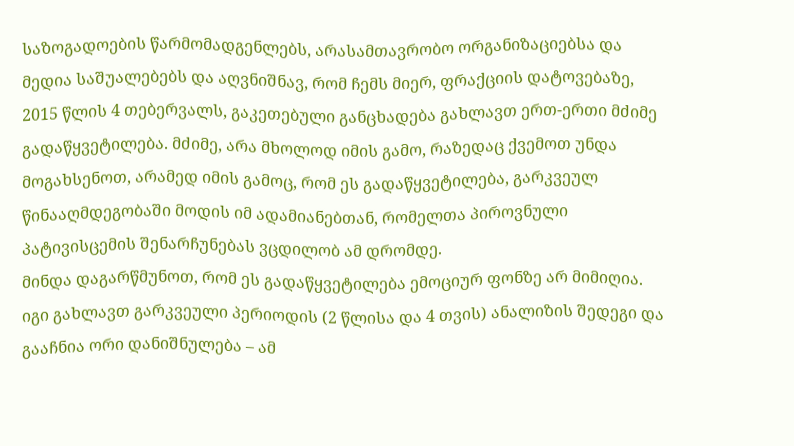საზოგადოების წარმომადგენლებს, არასამთავრობო ორგანიზაციებსა და მედია საშუალებებს და აღვნიშნავ, რომ ჩემს მიერ, ფრაქციის დატოვებაზე, 2015 წლის 4 თებერვალს, გაკეთებული განცხადება გახლავთ ერთ-ერთი მძიმე გადაწყვეტილება. მძიმე, არა მხოლოდ იმის გამო, რაზედაც ქვემოთ უნდა მოგახსენოთ, არამედ იმის გამოც, რომ ეს გადაწყვეტილება, გარკვეულ წინააღმდეგობაში მოდის იმ ადამიანებთან, რომელთა პიროვნული პატივისცემის შენარჩუნებას ვცდილობ ამ დრომდე.
მინდა დაგარწმუნოთ, რომ ეს გადაწყვეტილება ემოციურ ფონზე არ მიმიღია. იგი გახლავთ გარკვეული პერიოდის (2 წლისა და 4 თვის) ანალიზის შედეგი და გააჩნია ორი დანიშნულება – ამ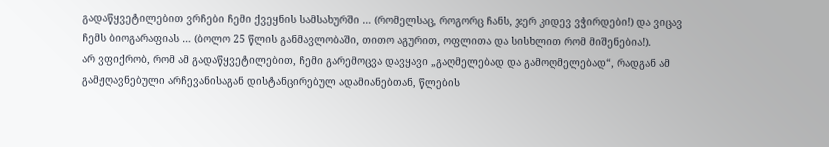გადაწყვეტილებით ვრჩები ჩემი ქვეყნის სამსახურში … (რომელსაც, როგორც ჩანს, ჯერ კიდევ ვჭირდები!) და ვიცავ ჩემს ბიოგარაფიას … (ბოლო 25 წლის განმავლობაში, თითო აგურით, ოფლითა და სისხლით რომ მიშენებია!).
არ ვფიქრობ, რომ ამ გადაწყვეტილებით, ჩემი გარემოცვა დავყავი „გაღმელებად და გამოღმელებად“, რადგან ამ გამჟღავნებული არჩევანისაგან დისტანცირებულ ადამიანებთან, წლების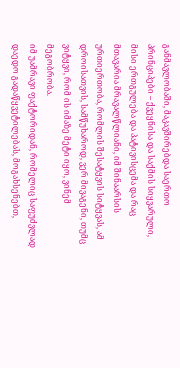განმავლობაში, მაკავშირებდა საერთო პრინციპები – ქვეყნისა და საქმის სიყვარული, მისი ერთგულება და პატივისცემა და რაც მთავარია მრავალწლიანი, იმ შინაარსის ურთიერთობა, რომლის შესატყვის სიტყვას, ამ დროისათვის, სამწუხაროდ, ვერ მივაგენი, თუმც ვიტყვი, რომ ის იმაზე მეტი იყო, ვინემ მეგობრობა.
იმ უამრავი ფაქტორიდან, რომელიც საფუძვლად დაედო გადაწყვეტილებას, მოგახსენებთ,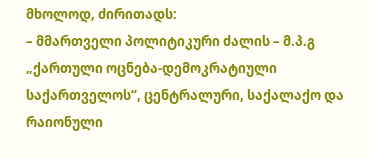მხოლოდ, ძირითადს:
– მმართველი პოლიტიკური ძალის – მ.პ.გ „ქართული ოცნება-დემოკრატიული საქართველოს“, ცენტრალური, საქალაქო და რაიონული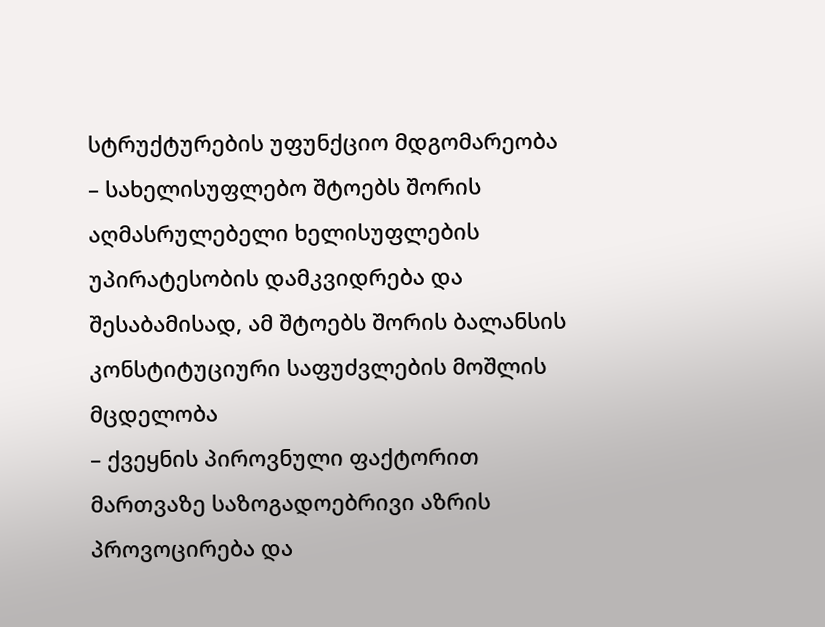სტრუქტურების უფუნქციო მდგომარეობა
– სახელისუფლებო შტოებს შორის აღმასრულებელი ხელისუფლების უპირატესობის დამკვიდრება და შესაბამისად, ამ შტოებს შორის ბალანსის კონსტიტუციური საფუძვლების მოშლის მცდელობა
– ქვეყნის პიროვნული ფაქტორით მართვაზე საზოგადოებრივი აზრის პროვოცირება და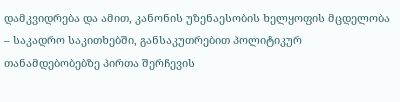დამკვიდრება და ამით, კანონის უზენაესობის ხელყოფის მცდელობა
– საკადრო საკითხებში, განსაკუთრებით პოლიტიკურ თანამდებობებზე პირთა შერჩევის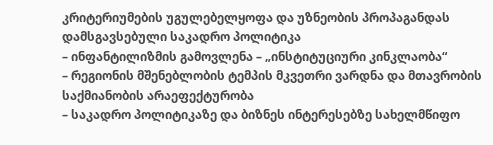კრიტერიუმების უგულებელყოფა და უზნეობის პროპაგანდას დამსგავსებული საკადრო პოლიტიკა
– ინფანტილიზმის გამოვლენა – „ინსტიტუციური კინკლაობა“
– რეგიონის მშენებლობის ტემპის მკვეთრი ვარდნა და მთავრობის საქმიანობის არაეფექტურობა
– საკადრო პოლიტიკაზე და ბიზნეს ინტერესებზე სახელმწიფო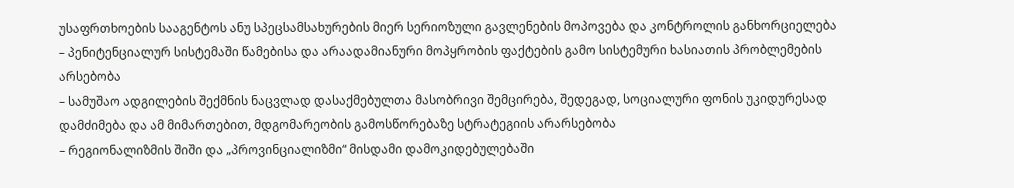უსაფრთხოების სააგენტოს ანუ სპეცსამსახურების მიერ სერიოზული გავლენების მოპოვება და კონტროლის განხორციელება
– პენიტენციალურ სისტემაში წამებისა და არაადამიანური მოპყრობის ფაქტების გამო სისტემური ხასიათის პრობლემების არსებობა
– სამუშაო ადგილების შექმნის ნაცვლად დასაქმებულთა მასობრივი შემცირება, შედეგად, სოციალური ფონის უკიდურესად დამძიმება და ამ მიმართებით, მდგომარეობის გამოსწორებაზე სტრატეგიის არარსებობა
– რეგიონალიზმის შიში და „პროვინციალიზმი“ მისდამი დამოკიდებულებაში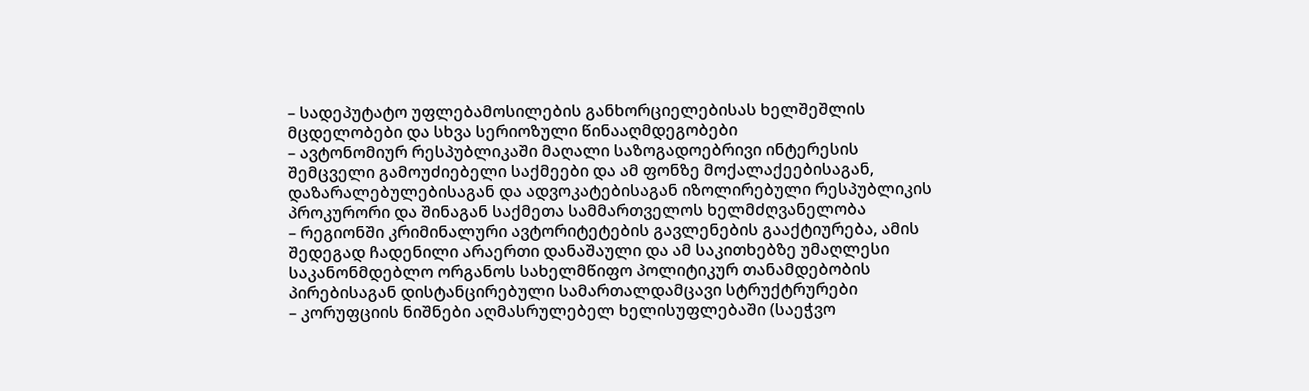– სადეპუტატო უფლებამოსილების განხორციელებისას ხელშეშლის მცდელობები და სხვა სერიოზული წინააღმდეგობები
– ავტონომიურ რესპუბლიკაში მაღალი საზოგადოებრივი ინტერესის შემცველი გამოუძიებელი საქმეები და ამ ფონზე მოქალაქეებისაგან, დაზარალებულებისაგან და ადვოკატებისაგან იზოლირებული რესპუბლიკის პროკურორი და შინაგან საქმეთა სამმართველოს ხელმძღვანელობა
– რეგიონში კრიმინალური ავტორიტეტების გავლენების გააქტიურება, ამის შედეგად ჩადენილი არაერთი დანაშაული და ამ საკითხებზე უმაღლესი საკანონმდებლო ორგანოს სახელმწიფო პოლიტიკურ თანამდებობის პირებისაგან დისტანცირებული სამართალდამცავი სტრუქტრურები
– კორუფციის ნიშნები აღმასრულებელ ხელისუფლებაში (საეჭვო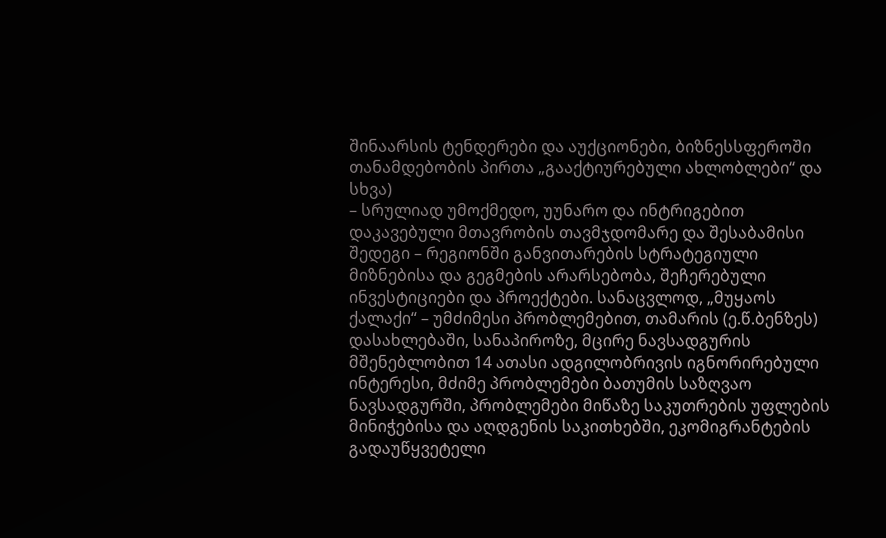შინაარსის ტენდერები და აუქციონები, ბიზნესსფეროში თანამდებობის პირთა „გააქტიურებული ახლობლები“ და სხვა)
– სრულიად უმოქმედო, უუნარო და ინტრიგებით დაკავებული მთავრობის თავმჯდომარე და შესაბამისი შედეგი – რეგიონში განვითარების სტრატეგიული მიზნებისა და გეგმების არარსებობა, შეჩერებული ინვესტიციები და პროექტები. სანაცვლოდ, „მუყაოს ქალაქი“ – უმძიმესი პრობლემებით, თამარის (ე.წ.ბენზეს) დასახლებაში, სანაპიროზე, მცირე ნავსადგურის მშენებლობით 14 ათასი ადგილობრივის იგნორირებული ინტერესი, მძიმე პრობლემები ბათუმის საზღვაო ნავსადგურში, პრობლემები მიწაზე საკუთრების უფლების მინიჭებისა და აღდგენის საკითხებში, ეკომიგრანტების გადაუწყვეტელი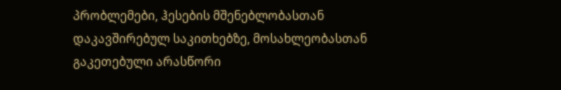პრობლემები, ჰესების მშენებლობასთან დაკავშირებულ საკითხებზე, მოსახლეობასთან გაკეთებული არასწორი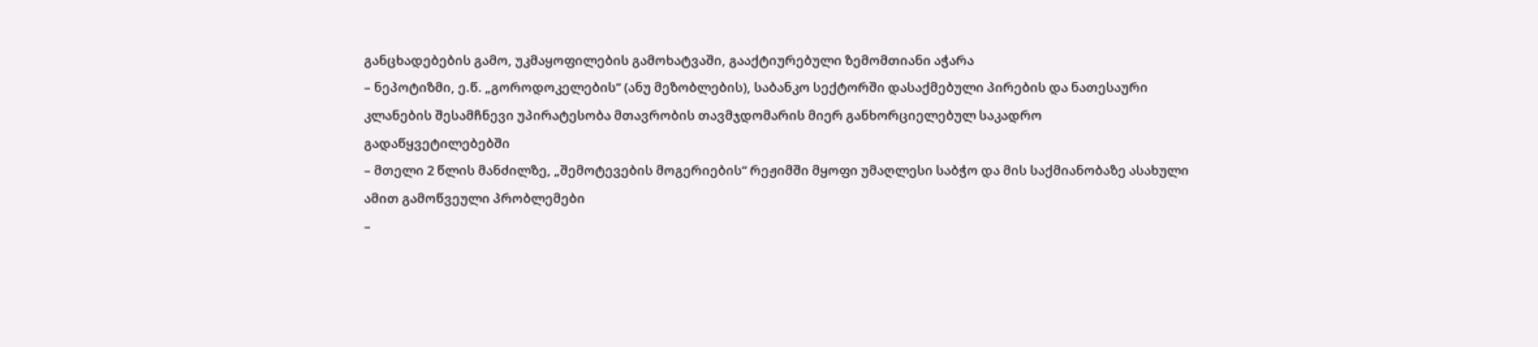განცხადებების გამო, უკმაყოფილების გამოხატვაში, გააქტიურებული ზემომთიანი აჭარა
– ნეპოტიზმი, ე.წ. „გოროდოკელების“ (ანუ მეზობლების), საბანკო სექტორში დასაქმებული პირების და ნათესაური კლანების შესამჩნევი უპირატესობა მთავრობის თავმჯდომარის მიერ განხორციელებულ საკადრო გადაწყვეტილებებში
– მთელი 2 წლის მანძილზე, „შემოტევების მოგერიების“ რეჟიმში მყოფი უმაღლესი საბჭო და მის საქმიანობაზე ასახული ამით გამოწვეული პრობლემები
–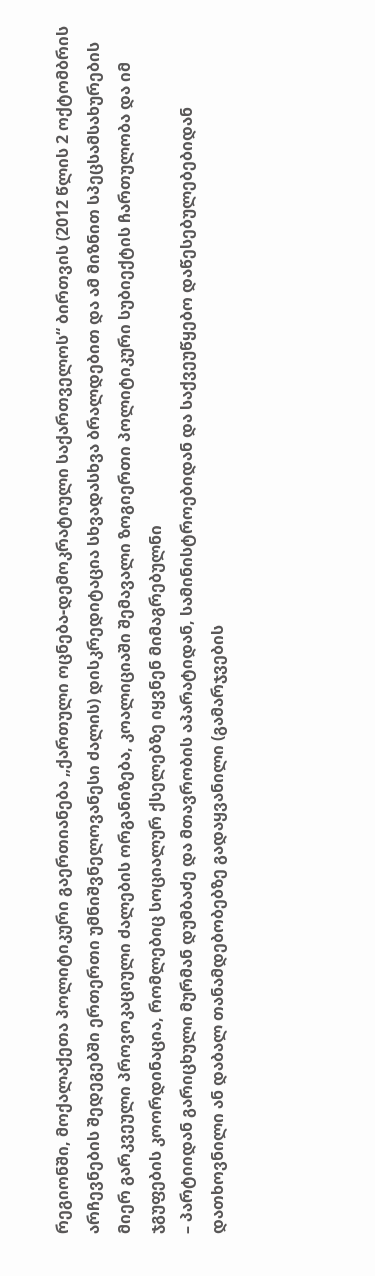რეგიონში, მოქალაქეთა პოლიტიკური გაერთიანება „ქართული ოცნება-დემოკრატიული საქართველოს“ ბირთვის (2012 წლის 2 ოქტომბრის არჩევნების შედეგებში ერთერთი უმნიშვნელოვანესი ძალის) დისკრედიტაცია სხვადასხვა ბრალდებით და ამ მიზნით სპეცსამსახურების მიერ გარკვეული პროვოკაციული ძალების ორგანიზება, კოალიციაში შემავალი ზოგიერთი პოლიტიკური სუბიექტის ჩართულობა და იმ ჯგუფების კოორდინაცია, რომლებიც სოციალურ ქსელებზე იყვნენ მიმაგრებულნი
– პარტიიდან გარიცხული მურმან დუმბაძე და მთავრობის აპარატიდან, სამინისტროებიდან და საქვეუწყებო დაწესებულებებიდან დათხოვნილი ან დაბალ თანამდებობებზე გადაყვანილი (გამარჯვების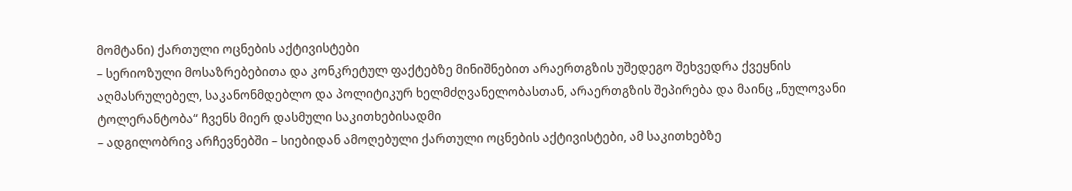მომტანი) ქართული ოცნების აქტივისტები
– სერიოზული მოსაზრებებითა და კონკრეტულ ფაქტებზე მინიშნებით არაერთგზის უშედეგო შეხვედრა ქვეყნის აღმასრულებელ, საკანონმდებლო და პოლიტიკურ ხელმძღვანელობასთან, არაერთგზის შეპირება და მაინც „ნულოვანი ტოლერანტობა“ ჩვენს მიერ დასმული საკითხებისადმი
– ადგილობრივ არჩევნებში – სიებიდან ამოღებული ქართული ოცნების აქტივისტები, ამ საკითხებზე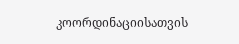კოორდინაციისათვის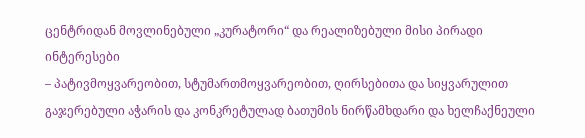ცენტრიდან მოვლინებული „კურატორი“ და რეალიზებული მისი პირადი ინტერესები
– პატივმოყვარეობით, სტუმართმოყვარეობით, ღირსებითა და სიყვარულით გაჯერებული აჭარის და კონკრეტულად ბათუმის ნირწამხდარი და ხელჩაქნეული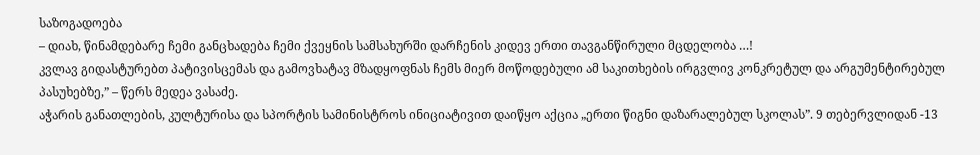საზოგადოება
– დიახ, წინამდებარე ჩემი განცხადება ჩემი ქვეყნის სამსახურში დარჩენის კიდევ ერთი თავგანწირული მცდელობა …!
კვლავ გიდასტურებთ პატივისცემას და გამოვხატავ მზადყოფნას ჩემს მიერ მოწოდებული ამ საკითხების ირგვლივ კონკრეტულ და არგუმენტირებულ პასუხებზე,” – წერს მედეა ვასაძე.
აჭარის განათლების, კულტურისა და სპორტის სამინისტროს ინიციატივით დაიწყო აქცია „ერთი წიგნი დაზარალებულ სკოლას”. 9 თებერვლიდან -13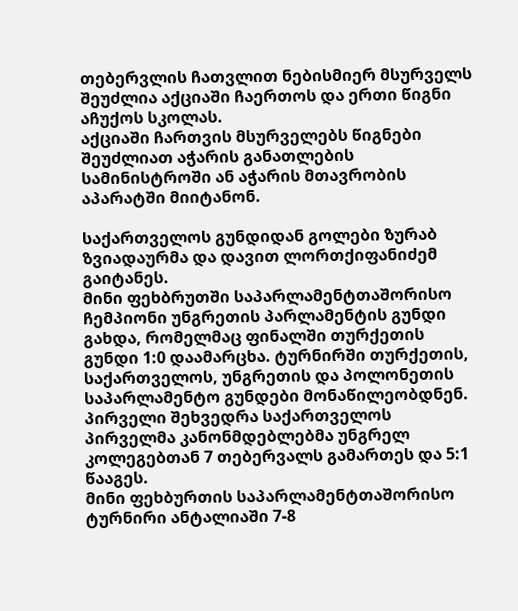თებერვლის ჩათვლით ნებისმიერ მსურველს შეუძლია აქციაში ჩაერთოს და ერთი წიგნი აჩუქოს სკოლას.
აქციაში ჩართვის მსურველებს წიგნები შეუძლიათ აჭარის განათლების სამინისტროში ან აჭარის მთავრობის აპარატში მიიტანონ.

საქართველოს გუნდიდან გოლები ზურაბ ზვიადაურმა და დავით ლორთქიფანიძემ გაიტანეს.
მინი ფეხბრუთში საპარლამენტთაშორისო ჩემპიონი უნგრეთის პარლამენტის გუნდი გახდა, რომელმაც ფინალში თურქეთის გუნდი 1:0 დაამარცხა. ტურნირში თურქეთის, საქართველოს, უნგრეთის და პოლონეთის საპარლამენტო გუნდები მონაწილეობდნენ. პირველი შეხვედრა საქართველოს პირველმა კანონმდებლებმა უნგრელ კოლეგებთან 7 თებერვალს გამართეს და 5:1 წააგეს.
მინი ფეხბურთის საპარლამენტთაშორისო ტურნირი ანტალიაში 7-8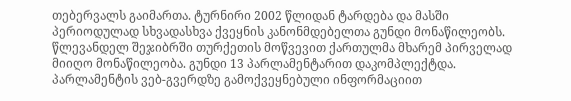თებერვალს გაიმართა. ტურნირი 2002 წლიდან ტარდება და მასში პერიოდულად სხვადასხვა ქვეყნის კანონმდებელთა გუნდი მონაწილეობს. წლევანდელ შეჯიბრში თურქეთის მოწვევით ქართულმა მხარემ პირველად მიიღო მონაწილეობა. გუნდი 13 პარლამენტარით დაკომპლექტდა.
პარლამენტის ვებ-გვერდზე გამოქვეყნებული ინფორმაციით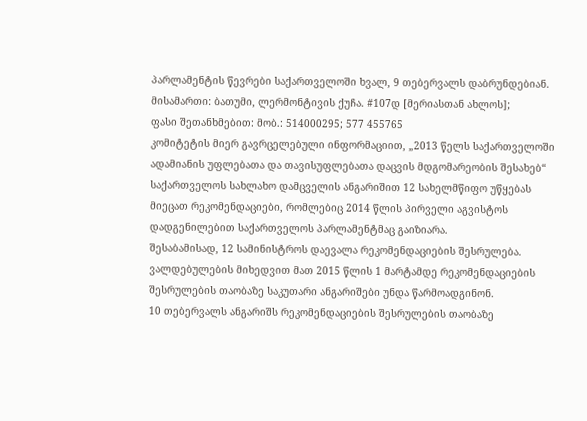პარლამენტის წევრები საქართველოში ხვალ, 9 თებერვალს დაბრუნდებიან.
მისამართი: ბათუმი, ლერმონტივის ქუჩა. #107დ [მერიასთან ახლოს];
ფასი შეთანხმებით: მობ.: 514000295; 577 455765
კომიტეტის მიერ გავრცელებული ინფორმაციით, „2013 წელს საქართველოში ადამიანის უფლებათა და თავისუფლებათა დაცვის მდგომარეობის შესახებ“ საქართველოს სახლახო დამცველის ანგარიშით 12 სახელმწიფო უწყებას მიეცათ რეკომენდაციები, რომლებიც 2014 წლის პირველი აგვისტოს დადგენილებით საქართველოს პარლამენტმაც გაიზიარა.
შესაბამისად, 12 სამინისტროს დაევალა რეკომენდაციების შესრულება. ვალდებულების მიხედვით მათ 2015 წლის 1 მარტამდე რეკომენდაციების შესრულების თაობაზე საკუთარი ანგარიშები უნდა წარმოადგინონ.
10 თებერვალს ანგარიშს რეკომენდაციების შესრულების თაობაზე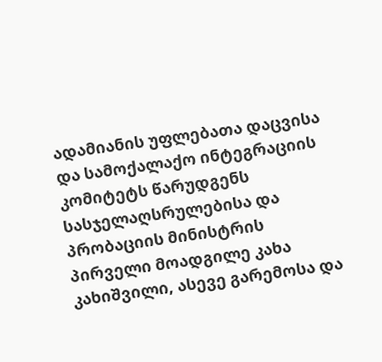ადამიანის უფლებათა დაცვისა და სამოქალაქო ინტეგრაციის კომიტეტს წარუდგენს სასჯელაღსრულებისა და პრობაციის მინისტრის პირველი მოადგილე კახა კახიშვილი, ასევე გარემოსა და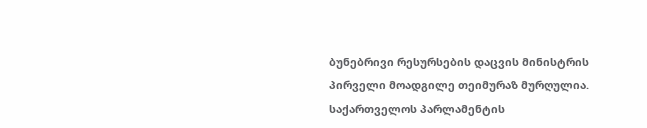ბუნებრივი რესურსების დაცვის მინისტრის პირველი მოადგილე თეიმურაზ მურღულია.
საქართველოს პარლამენტის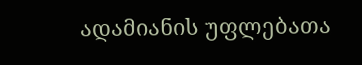ადამიანის უფლებათა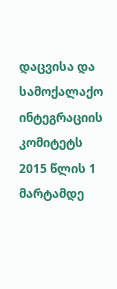დაცვისა და სამოქალაქო ინტეგრაციის კომიტეტს 2015 წლის 1 მარტამდე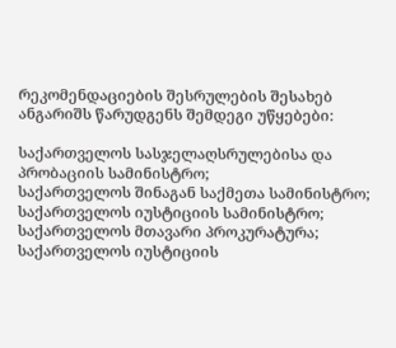რეკომენდაციების შესრულების შესახებ ანგარიშს წარუდგენს შემდეგი უწყებები:

საქართველოს სასჯელაღსრულებისა და პრობაციის სამინისტრო;
საქართველოს შინაგან საქმეთა სამინისტრო;
საქართველოს იუსტიციის სამინისტრო;
საქართველოს მთავარი პროკურატურა;
საქართველოს იუსტიციის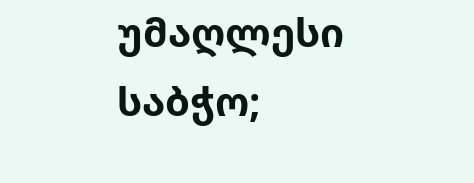უმაღლესი საბჭო;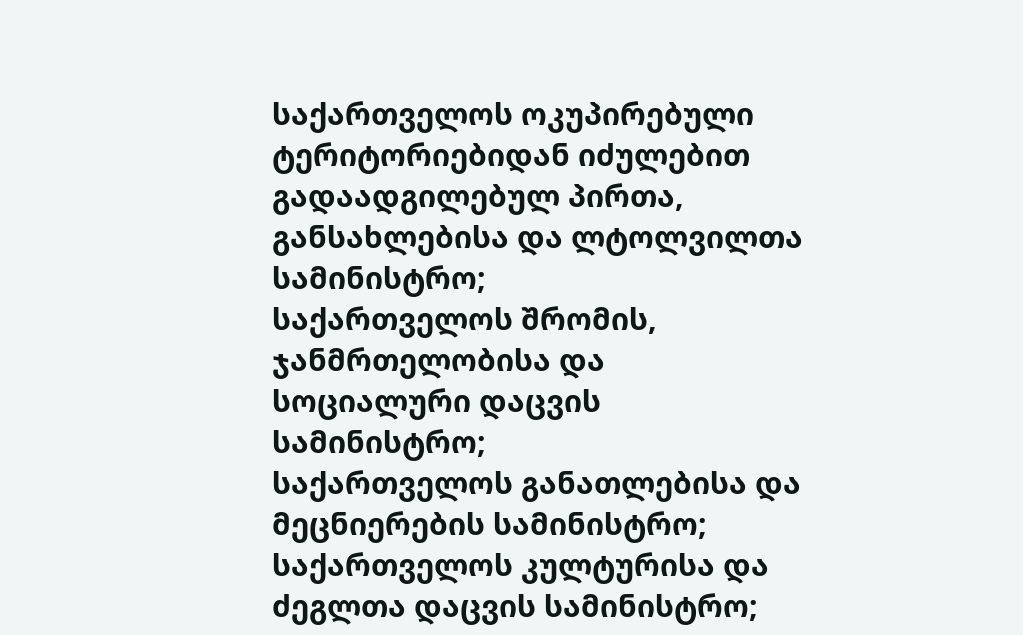საქართველოს ოკუპირებული ტერიტორიებიდან იძულებით გადაადგილებულ პირთა, განსახლებისა და ლტოლვილთა სამინისტრო;
საქართველოს შრომის, ჯანმრთელობისა და სოციალური დაცვის სამინისტრო;
საქართველოს განათლებისა და მეცნიერების სამინისტრო;
საქართველოს კულტურისა და ძეგლთა დაცვის სამინისტრო;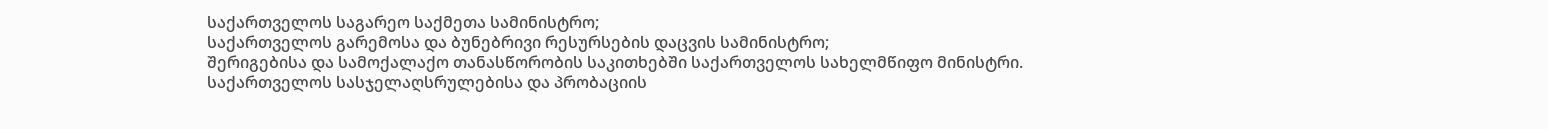საქართველოს საგარეო საქმეთა სამინისტრო;
საქართველოს გარემოსა და ბუნებრივი რესურსების დაცვის სამინისტრო;
შერიგებისა და სამოქალაქო თანასწორობის საკითხებში საქართველოს სახელმწიფო მინისტრი.
საქართველოს სასჯელაღსრულებისა და პრობაციის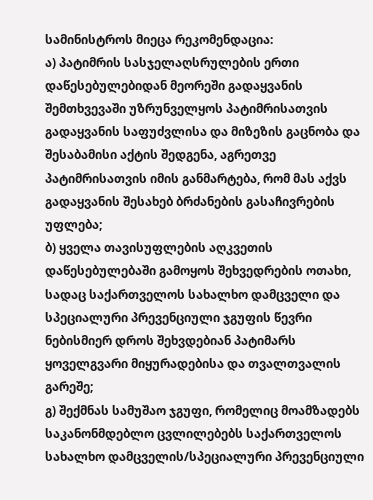სამინისტროს მიეცა რეკომენდაცია:
ა) პატიმრის სასჯელაღსრულების ერთი დაწესებულებიდან მეორეში გადაყვანის შემთხვევაში უზრუნველყოს პატიმრისათვის გადაყვანის საფუძვლისა და მიზეზის გაცნობა და შესაბამისი აქტის შედგენა, აგრეთვე პატიმრისათვის იმის განმარტება, რომ მას აქვს გადაყვანის შესახებ ბრძანების გასაჩივრების უფლება;
ბ) ყველა თავისუფლების აღკვეთის დაწესებულებაში გამოყოს შეხვედრების ოთახი, სადაც საქართველოს სახალხო დამცველი და სპეციალური პრევენციული ჯგუფის წევრი ნებისმიერ დროს შეხვდებიან პატიმარს ყოველგვარი მიყურადებისა და თვალთვალის გარეშე;
გ) შექმნას სამუშაო ჯგუფი, რომელიც მოამზადებს საკანონმდებლო ცვლილებებს საქართველოს სახალხო დამცველის/სპეციალური პრევენციული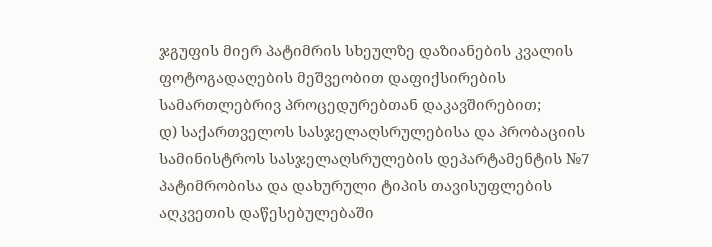ჯგუფის მიერ პატიმრის სხეულზე დაზიანების კვალის ფოტოგადაღების მეშვეობით დაფიქსირების სამართლებრივ პროცედურებთან დაკავშირებით;
დ) საქართველოს სასჯელაღსრულებისა და პრობაციის სამინისტროს სასჯელაღსრულების დეპარტამენტის №7 პატიმრობისა და დახურული ტიპის თავისუფლების აღკვეთის დაწესებულებაში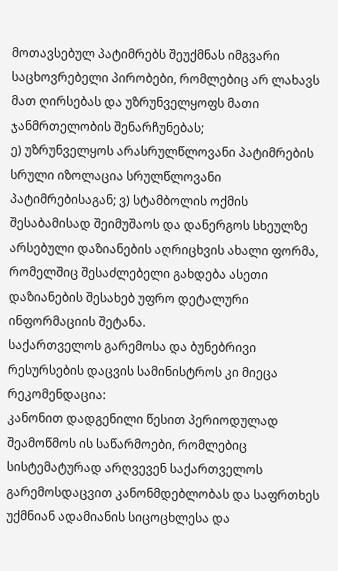მოთავსებულ პატიმრებს შეუქმნას იმგვარი საცხოვრებელი პირობები, რომლებიც არ ლახავს მათ ღირსებას და უზრუნველყოფს მათი ჯანმრთელობის შენარჩუნებას;
ე) უზრუნველყოს არასრულწლოვანი პატიმრების სრული იზოლაცია სრულწლოვანი პატიმრებისაგან; ვ) სტამბოლის ოქმის შესაბამისად შეიმუშაოს და დანერგოს სხეულზე არსებული დაზიანების აღრიცხვის ახალი ფორმა, რომელშიც შესაძლებელი გახდება ასეთი დაზიანების შესახებ უფრო დეტალური ინფორმაციის შეტანა.
საქართველოს გარემოსა და ბუნებრივი რესურსების დაცვის სამინისტროს კი მიეცა რეკომენდაცია:
კანონით დადგენილი წესით პერიოდულად შეამოწმოს ის საწარმოები, რომლებიც სისტემატურად არღვევენ საქართველოს გარემოსდაცვით კანონმდებლობას და საფრთხეს უქმნიან ადამიანის სიცოცხლესა და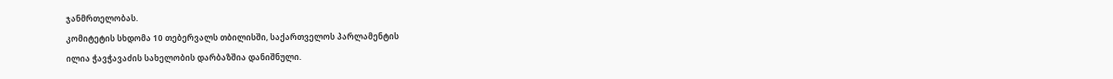ჯანმრთელობას.
კომიტეტის სხდომა 10 თებერვალს თბილისში, საქართველოს პარლამენტის
ილია ჭავჭავაძის სახელობის დარბაზშია დანიშნული.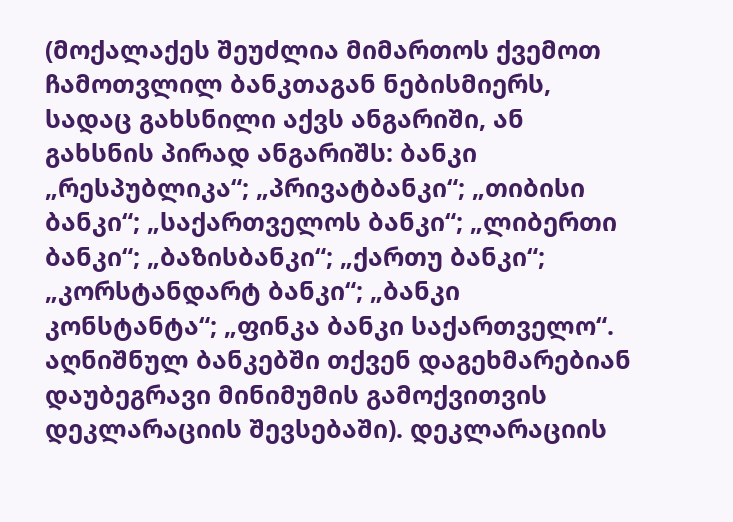(მოქალაქეს შეუძლია მიმართოს ქვემოთ ჩამოთვლილ ბანკთაგან ნებისმიერს, სადაც გახსნილი აქვს ანგარიში, ან გახსნის პირად ანგარიშს: ბანკი „რესპუბლიკა“; „პრივატბანკი“; „თიბისი ბანკი“; „საქართველოს ბანკი“; „ლიბერთი ბანკი“; „ბაზისბანკი“; „ქართუ ბანკი“; „კორსტანდარტ ბანკი“; „ბანკი კონსტანტა“; „ფინკა ბანკი საქართველო“. აღნიშნულ ბანკებში თქვენ დაგეხმარებიან დაუბეგრავი მინიმუმის გამოქვითვის დეკლარაციის შევსებაში). დეკლარაციის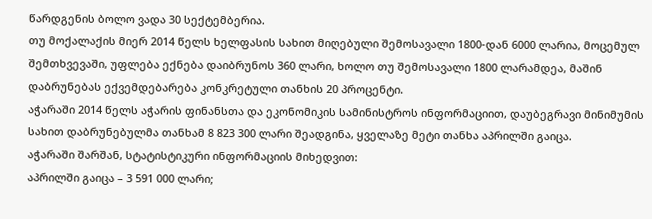წარდგენის ბოლო ვადა 30 სექტემბერია.
თუ მოქალაქის მიერ 2014 წელს ხელფასის სახით მიღებული შემოსავალი 1800-დან 6000 ლარია, მოცემულ შემთხვევაში, უფლება ექნება დაიბრუნოს 360 ლარი, ხოლო თუ შემოსავალი 1800 ლარამდეა, მაშინ დაბრუნებას ექვემდებარება კონკრეტული თანხის 20 პროცენტი.
აჭარაში 2014 წელს აჭარის ფინანსთა და ეკონომიკის სამინისტროს ინფორმაციით, დაუბეგრავი მინიმუმის სახით დაბრუნებულმა თანხამ 8 823 300 ლარი შეადგინა, ყველაზე მეტი თანხა აპრილში გაიცა.
აჭარაში შარშან, სტატისტიკური ინფორმაციის მიხედვით:
აპრილში გაიცა – 3 591 000 ლარი;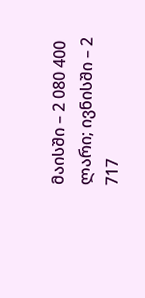მაისში – 2 080 400 ლარი; ივნისში – 2 717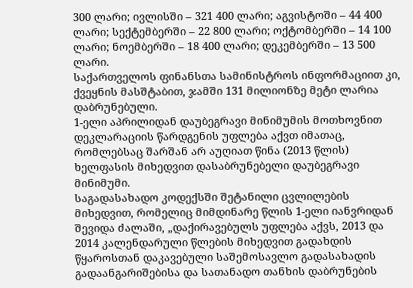300 ლარი; ივლისში – 321 400 ლარი; აგვისტოში – 44 400 ლარი; სექტემბერში – 22 800 ლარი; ოქტომბერში – 14 100 ლარი; ნოემბერში – 18 400 ლარი; დეკემბერში – 13 500 ლარი.
საქართველოს ფინანსთა სამინისტროს ინფორმაციით კი, ქვეყნის მასშტაბით, ჯამში 131 მილიონზე მეტი ლარია დაბრუნებული.
1-ელი აპრილიდან დაუბეგრავი მინიმუმის მოთხოვნით დეკლარაციის წარდგენის უფლება აქვთ იმათაც, რომლებსაც შარშან არ აუღიათ წინა (2013 წლის) ხელფასის მიხედვით დასაბრუნებელი დაუბეგრავი მინიმუმი.
საგადასახადო კოდექსში შეტანილი ცვლილების მიხედვით, რომელიც მიმდინარე წლის 1-ელი იანვრიდან შევიდა ძალაში, „დაქირავებულს უფლება აქვს, 2013 და 2014 კალენდარული წლების მიხედვით გადახდის წყაროსთან დაკავებული საშემოსავლო გადასახადის გადაანგარიშებისა და სათანადო თანხის დაბრუნების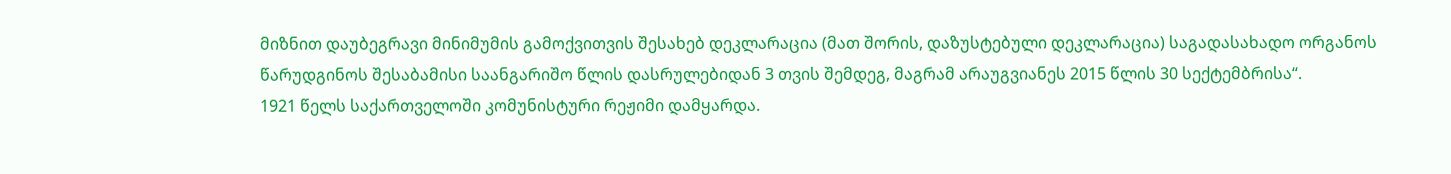მიზნით დაუბეგრავი მინიმუმის გამოქვითვის შესახებ დეკლარაცია (მათ შორის, დაზუსტებული დეკლარაცია) საგადასახადო ორგანოს წარუდგინოს შესაბამისი საანგარიშო წლის დასრულებიდან 3 თვის შემდეგ, მაგრამ არაუგვიანეს 2015 წლის 30 სექტემბრისა“.
1921 წელს საქართველოში კომუნისტური რეჟიმი დამყარდა.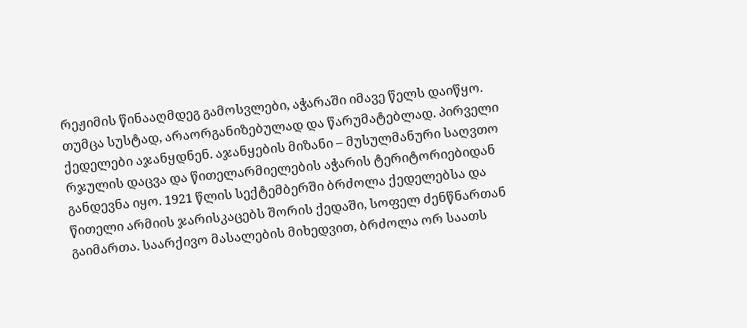რეჟიმის წინააღმდეგ გამოსვლები, აჭარაში იმავე წელს დაიწყო. თუმცა სუსტად, არაორგანიზებულად და წარუმატებლად. პირველი ქედელები აჯანყდნენ. აჯანყების მიზანი – მუსულმანური საღვთო რჯულის დაცვა და წითელარმიელების აჭარის ტერიტორიებიდან განდევნა იყო. 1921 წლის სექტემბერში ბრძოლა ქედელებსა და წითელი არმიის ჯარისკაცებს შორის ქედაში, სოფელ ძენწნართან გაიმართა. საარქივო მასალების მიხედვით, ბრძოლა ორ საათს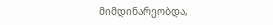მიმდინარეობდა,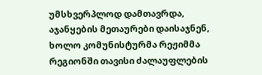უმსხვერპლოდ დამთავრდა, აჯანყების მეთაურები დაისაჯნენ, ხოლო კომუნისტურმა რეჟიმმა რეგიონში თავისი ძალაუფლების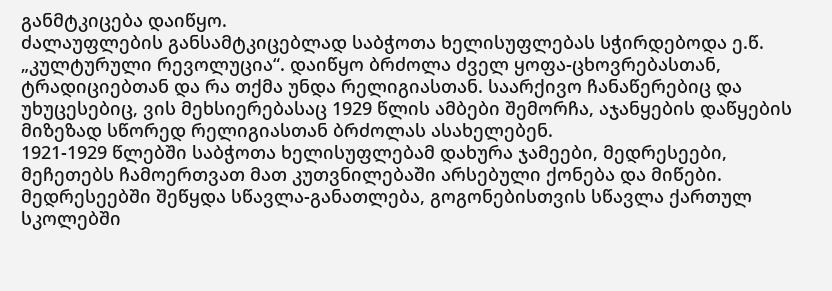განმტკიცება დაიწყო.
ძალაუფლების განსამტკიცებლად საბჭოთა ხელისუფლებას სჭირდებოდა ე.წ. „კულტურული რევოლუცია“. დაიწყო ბრძოლა ძველ ყოფა-ცხოვრებასთან, ტრადიციებთან და რა თქმა უნდა რელიგიასთან. საარქივო ჩანაწერებიც და უხუცესებიც, ვის მეხსიერებასაც 1929 წლის ამბები შემორჩა, აჯანყების დაწყების მიზეზად სწორედ რელიგიასთან ბრძოლას ასახელებენ.
1921-1929 წლებში საბჭოთა ხელისუფლებამ დახურა ჯამეები, მედრესეები, მეჩეთებს ჩამოერთვათ მათ კუთვნილებაში არსებული ქონება და მიწები. მედრესეებში შეწყდა სწავლა-განათლება, გოგონებისთვის სწავლა ქართულ სკოლებში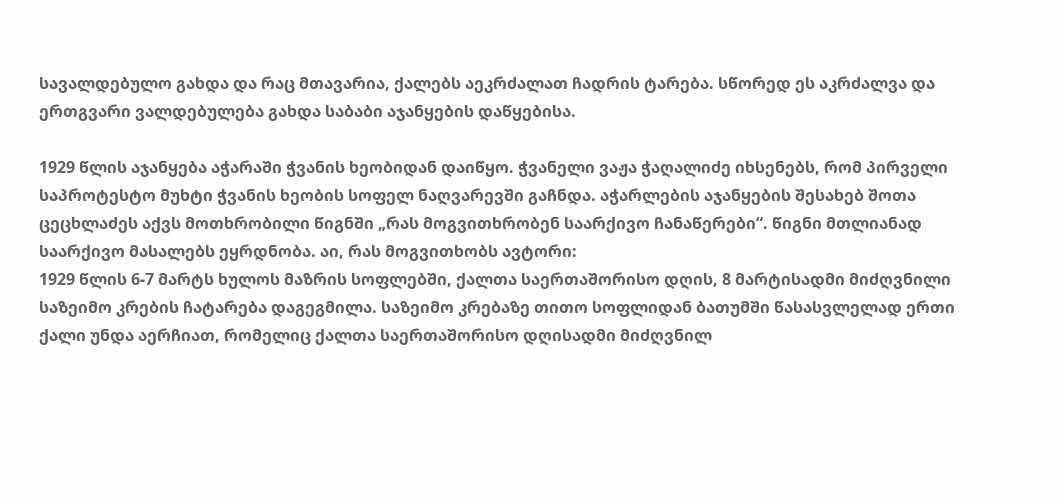სავალდებულო გახდა და რაც მთავარია, ქალებს აეკრძალათ ჩადრის ტარება. სწორედ ეს აკრძალვა და ერთგვარი ვალდებულება გახდა საბაბი აჯანყების დაწყებისა.

1929 წლის აჯანყება აჭარაში ჭვანის ხეობიდან დაიწყო. ჭვანელი ვაჟა ჭაღალიძე იხსენებს, რომ პირველი საპროტესტო მუხტი ჭვანის ხეობის სოფელ ნაღვარევში გაჩნდა. აჭარლების აჯანყების შესახებ შოთა ცეცხლაძეს აქვს მოთხრობილი წიგნში „რას მოგვითხრობენ საარქივო ჩანაწერები“. წიგნი მთლიანად საარქივო მასალებს ეყრდნობა. აი, რას მოგვითხობს ავტორი:
1929 წლის 6-7 მარტს ხულოს მაზრის სოფლებში, ქალთა საერთაშორისო დღის, 8 მარტისადმი მიძღვნილი საზეიმო კრების ჩატარება დაგეგმილა. საზეიმო კრებაზე თითო სოფლიდან ბათუმში წასასვლელად ერთი ქალი უნდა აერჩიათ, რომელიც ქალთა საერთაშორისო დღისადმი მიძღვნილ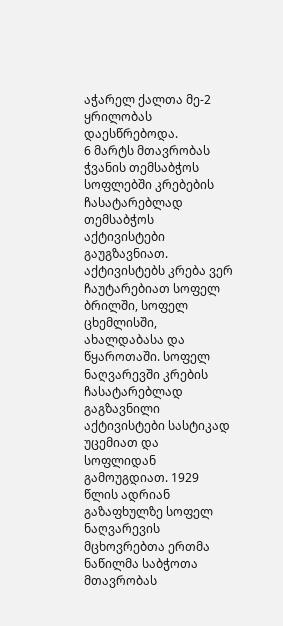აჭარელ ქალთა მე-2 ყრილობას დაესწრებოდა.
6 მარტს მთავრობას ჭვანის თემსაბჭოს სოფლებში კრებების ჩასატარებლად თემსაბჭოს აქტივისტები გაუგზავნიათ. აქტივისტებს კრება ვერ ჩაუტარებიათ სოფელ ბრილში, სოფელ ცხემლისში, ახალდაბასა და წყაროთაში. სოფელ ნაღვარევში კრების ჩასატარებლად გაგზავნილი აქტივისტები სასტიკად უცემიათ და სოფლიდან გამოუგდიათ. 1929 წლის ადრიან გაზაფხულზე სოფელ ნაღვარევის მცხოვრებთა ერთმა ნაწილმა საბჭოთა მთავრობას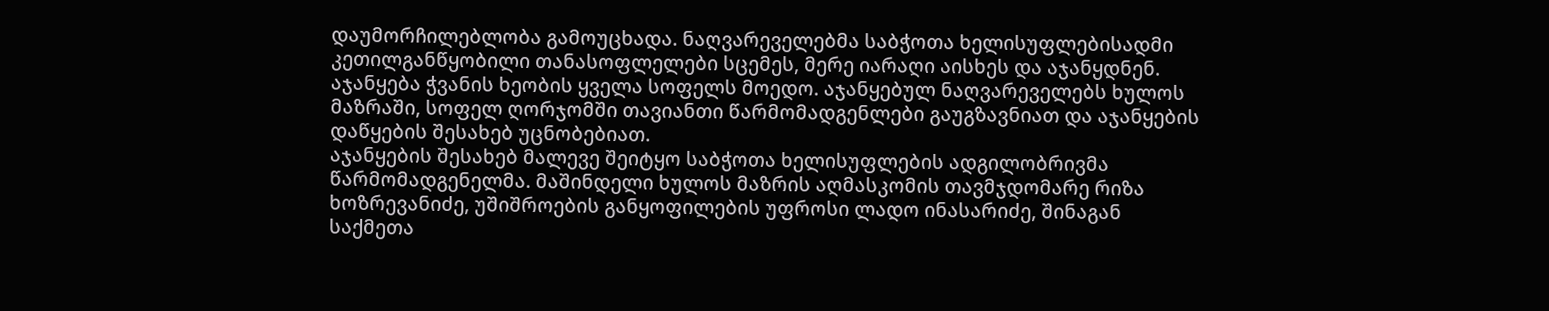დაუმორჩილებლობა გამოუცხადა. ნაღვარეველებმა საბჭოთა ხელისუფლებისადმი კეთილგანწყობილი თანასოფლელები სცემეს, მერე იარაღი აისხეს და აჯანყდნენ. აჯანყება ჭვანის ხეობის ყველა სოფელს მოედო. აჯანყებულ ნაღვარეველებს ხულოს მაზრაში, სოფელ ღორჯომში თავიანთი წარმომადგენლები გაუგზავნიათ და აჯანყების დაწყების შესახებ უცნობებიათ.
აჯანყების შესახებ მალევე შეიტყო საბჭოთა ხელისუფლების ადგილობრივმა წარმომადგენელმა. მაშინდელი ხულოს მაზრის აღმასკომის თავმჯდომარე რიზა ხოზრევანიძე, უშიშროების განყოფილების უფროსი ლადო ინასარიძე, შინაგან საქმეთა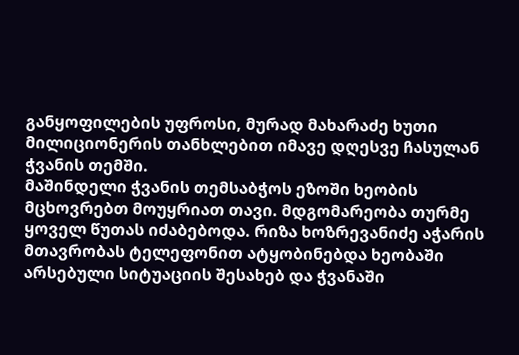განყოფილების უფროსი, მურად მახარაძე ხუთი მილიციონერის თანხლებით იმავე დღესვე ჩასულან ჭვანის თემში.
მაშინდელი ჭვანის თემსაბჭოს ეზოში ხეობის მცხოვრებთ მოუყრიათ თავი. მდგომარეობა თურმე ყოველ წუთას იძაბებოდა. რიზა ხოზრევანიძე აჭარის მთავრობას ტელეფონით ატყობინებდა ხეობაში არსებული სიტუაციის შესახებ და ჭვანაში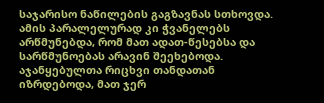საჯარისო ნაწილების გაგზავნას სთხოვდა. ამის პარალელურად კი ჭვანელებს არწმუნებდა, რომ მათ ადათ-წესებსა და სარწმუნოებას არავინ შეეხებოდა.
აჯანყებულთა რიცხვი თანდათან იზრდებოდა, მათ ჯერ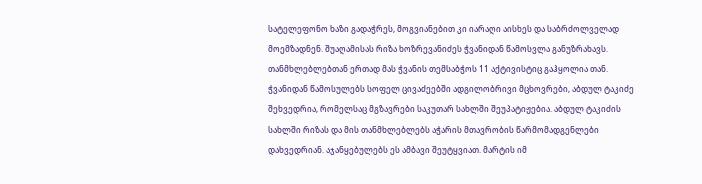სატელეფონო ხაზი გადაჭრეს, მოგვიანებით კი იარაღი აისხეს და საბრძოლველად მოემზადნენ. შუაღამისას რიზა ხოზრევანიძეს ჭვანიდან წამოსვლა განუზრახავს. თანმხლებლებთან ერთად მას ჭვანის თემსაბჭოს 11 აქტივისტიც გაჰყოლია თან. ჭვანიდან წამოსულებს სოფელ ცივაძეებში ადგილობრივი მცხოვრები, აბდულ ტაკიძე შეხვედრია, რომელსაც მგზავრები საკუთარ სახლში შეუპატიჟებია. აბდულ ტაკიძის სახლში რიზას და მის თანმხლებლებს აჭარის მთავრობის წარმომადგენლები დახვედრიან. აჯანყებულებს ეს ამბავი შეუტყვიათ. მარტის იმ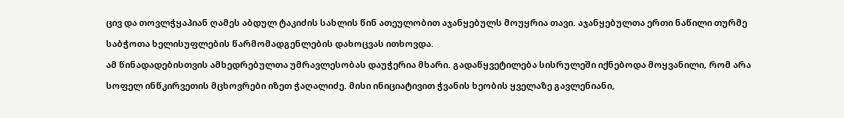ცივ და თოვლჭყაპიან ღამეს აბდულ ტაკიძის სახლის წინ ათეულობით აჯანყებულს მოუყრია თავი. აჯანყებულთა ერთი ნაწილი თურმე საბჭოთა ხელისუფლების წარმომადგენლების დახოცვას ითხოვდა.
ამ წინადადებისთვის ამხედრებულთა უმრავლესობას დაუჭერია მხარი. გადაწყვეტილება სისრულეში იქნებოდა მოყვანილი, რომ არა სოფელ ინწკირვეთის მცხოვრები იზეთ ჭაღალიძე. მისი ინიციატივით ჭვანის ხეობის ყველაზე გავლენიანი,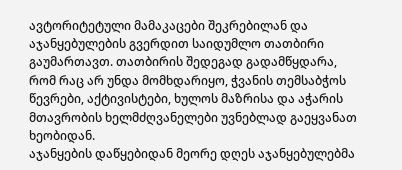ავტორიტეტული მამაკაცები შეკრებილან და აჯანყებულების გვერდით საიდუმლო თათბირი გაუმართავთ. თათბირის შედეგად გადამწყდარა, რომ რაც არ უნდა მომხდარიყო, ჭვანის თემსაბჭოს წევრები, აქტივისტები, ხულოს მაზრისა და აჭარის მთავრობის ხელმძღვანელები უვნებლად გაეყვანათ ხეობიდან.
აჯანყების დაწყებიდან მეორე დღეს აჯანყებულებმა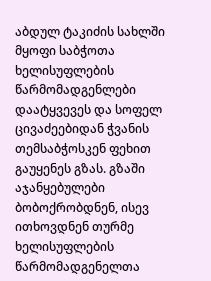აბდულ ტაკიძის სახლში მყოფი საბჭოთა ხელისუფლების წარმომადგენლები დაატყვევეს და სოფელ ცივაძეებიდან ჭვანის თემსაბჭოსკენ ფეხით გაუყენეს გზას. გზაში აჯანყებულები ბობოქრობდნენ, ისევ ითხოვდნენ თურმე ხელისუფლების წარმომადგენელთა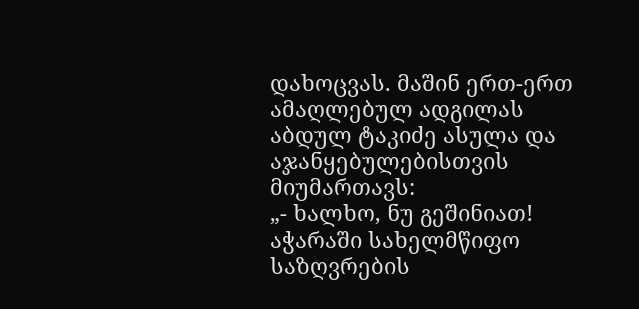დახოცვას. მაშინ ერთ-ერთ ამაღლებულ ადგილას აბდულ ტაკიძე ასულა და აჯანყებულებისთვის მიუმართავს:
„- ხალხო, ნუ გეშინიათ! აჭარაში სახელმწიფო საზღვრების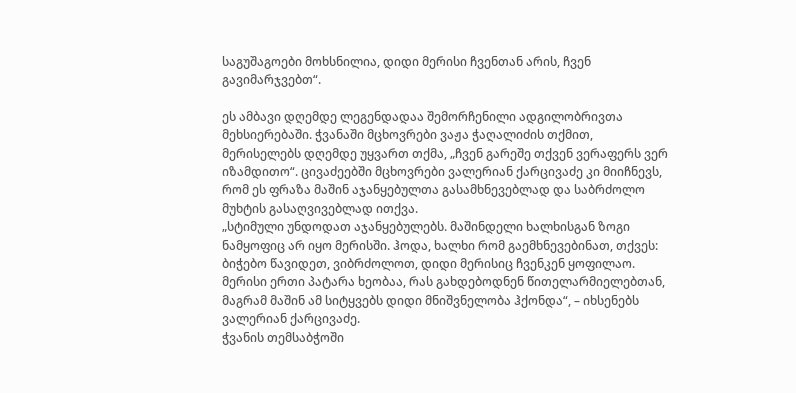საგუშაგოები მოხსნილია, დიდი მერისი ჩვენთან არის, ჩვენ გავიმარჯვებთ“.

ეს ამბავი დღემდე ლეგენდადაა შემორჩენილი ადგილობრივთა მეხსიერებაში. ჭვანაში მცხოვრები ვაჟა ჭაღალიძის თქმით, მერისელებს დღემდე უყვართ თქმა, „ჩვენ გარეშე თქვენ ვერაფერს ვერ იზამდითო“. ცივაძეებში მცხოვრები ვალერიან ქარცივაძე კი მიიჩნევს, რომ ეს ფრაზა მაშინ აჯანყებულთა გასამხნევებლად და საბრძოლო მუხტის გასაღვივებლად ითქვა.
„სტიმული უნდოდათ აჯანყებულებს. მაშინდელი ხალხისგან ზოგი ნამყოფიც არ იყო მერისში. ჰოდა, ხალხი რომ გაემხნევებინათ, თქვეს: ბიჭებო წავიდეთ, ვიბრძოლოთ, დიდი მერისიც ჩვენკენ ყოფილაო. მერისი ერთი პატარა ხეობაა, რას გახდებოდნენ წითელარმიელებთან, მაგრამ მაშინ ამ სიტყვებს დიდი მნიშვნელობა ჰქონდა“, – იხსენებს ვალერიან ქარცივაძე.
ჭვანის თემსაბჭოში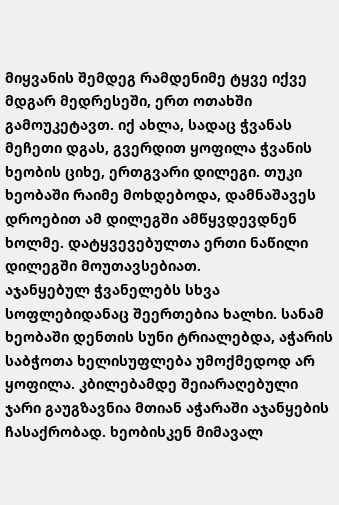მიყვანის შემდეგ რამდენიმე ტყვე იქვე მდგარ მედრესეში, ერთ ოთახში გამოუკეტავთ. იქ ახლა, სადაც ჭვანას მეჩეთი დგას, გვერდით ყოფილა ჭვანის ხეობის ციხე, ერთგვარი დილეგი. თუკი ხეობაში რაიმე მოხდებოდა, დამნაშავეს დროებით ამ დილეგში ამწყვდევდნენ ხოლმე. დატყვევებულთა ერთი ნაწილი დილეგში მოუთავსებიათ.
აჯანყებულ ჭვანელებს სხვა სოფლებიდანაც შეერთებია ხალხი. სანამ ხეობაში დენთის სუნი ტრიალებდა, აჭარის საბჭოთა ხელისუფლება უმოქმედოდ არ ყოფილა. კბილებამდე შეიარაღებული ჯარი გაუგზავნია მთიან აჭარაში აჯანყების ჩასაქრობად. ხეობისკენ მიმავალ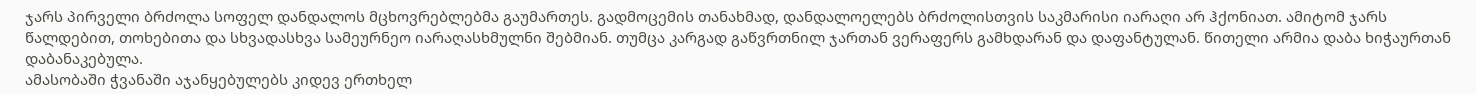ჯარს პირველი ბრძოლა სოფელ დანდალოს მცხოვრებლებმა გაუმართეს. გადმოცემის თანახმად, დანდალოელებს ბრძოლისთვის საკმარისი იარაღი არ ჰქონიათ. ამიტომ ჯარს წალდებით, თოხებითა და სხვადასხვა სამეურნეო იარაღასხმულნი შებმიან. თუმცა კარგად გაწვრთნილ ჯართან ვერაფერს გამხდარან და დაფანტულან. წითელი არმია დაბა ხიჭაურთან დაბანაკებულა.
ამასობაში ჭვანაში აჯანყებულებს კიდევ ერთხელ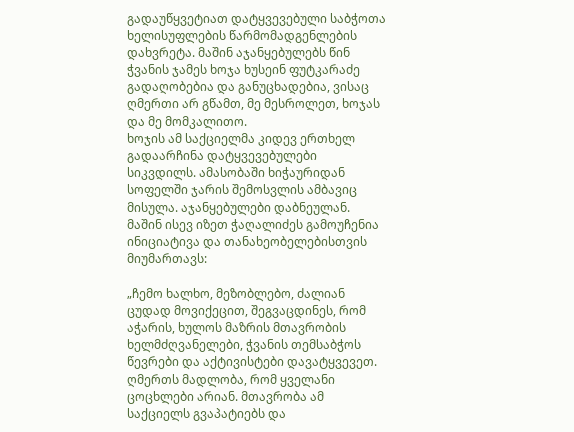გადაუწყვეტიათ დატყვევებული საბჭოთა ხელისუფლების წარმომადგენლების დახვრეტა. მაშინ აჯანყებულებს წინ ჭვანის ჯამეს ხოჯა ხუსეინ ფუტკარაძე გადაღობებია და განუცხადებია, ვისაც ღმერთი არ გწამთ, მე მესროლეთ, ხოჯას და მე მომკალითო.
ხოჯის ამ საქციელმა კიდევ ერთხელ გადაარჩინა დატყვევებულები სიკვდილს. ამასობაში ხიჭაურიდან სოფელში ჯარის შემოსვლის ამბავიც მისულა. აჯანყებულები დაბნეულან. მაშინ ისევ იზეთ ჭაღალიძეს გამოუჩენია ინიციატივა და თანახეობელებისთვის მიუმართავს:

„ჩემო ხალხო, მეზობლებო, ძალიან ცუდად მოვიქეცით, შეგვაცდინეს, რომ აჭარის, ხულოს მაზრის მთავრობის ხელმძღვანელები, ჭვანის თემსაბჭოს წევრები და აქტივისტები დავატყვევეთ. ღმერთს მადლობა, რომ ყველანი ცოცხლები არიან. მთავრობა ამ საქციელს გვაპატიებს და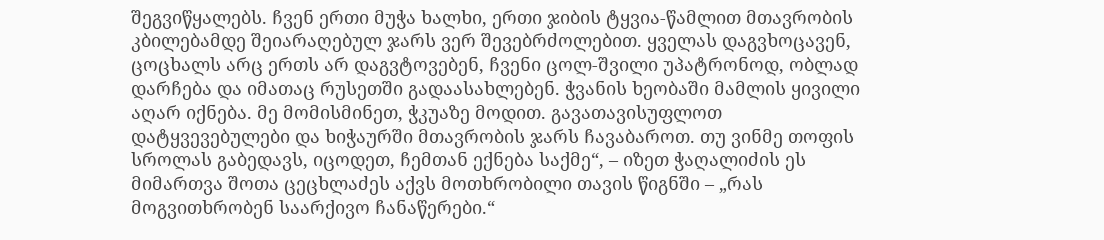შეგვიწყალებს. ჩვენ ერთი მუჭა ხალხი, ერთი ჯიბის ტყვია-წამლით მთავრობის კბილებამდე შეიარაღებულ ჯარს ვერ შევებრძოლებით. ყველას დაგვხოცავენ, ცოცხალს არც ერთს არ დაგვტოვებენ, ჩვენი ცოლ-შვილი უპატრონოდ, ობლად დარჩება და იმათაც რუსეთში გადაასახლებენ. ჭვანის ხეობაში მამლის ყივილი აღარ იქნება. მე მომისმინეთ, ჭკუაზე მოდით. გავათავისუფლოთ დატყვევებულები და ხიჭაურში მთავრობის ჯარს ჩავაბაროთ. თუ ვინმე თოფის სროლას გაბედავს, იცოდეთ, ჩემთან ექნება საქმე“, – იზეთ ჭაღალიძის ეს მიმართვა შოთა ცეცხლაძეს აქვს მოთხრობილი თავის წიგნში – „რას მოგვითხრობენ საარქივო ჩანაწერები.“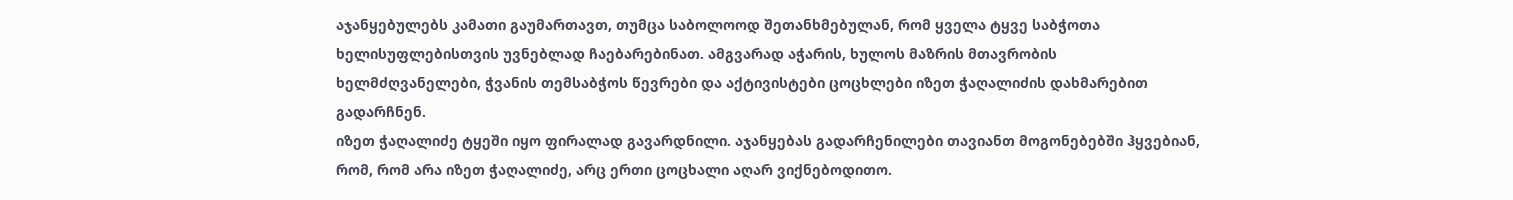აჯანყებულებს კამათი გაუმართავთ, თუმცა საბოლოოდ შეთანხმებულან, რომ ყველა ტყვე საბჭოთა ხელისუფლებისთვის უვნებლად ჩაებარებინათ. ამგვარად აჭარის, ხულოს მაზრის მთავრობის ხელმძღვანელები, ჭვანის თემსაბჭოს წევრები და აქტივისტები ცოცხლები იზეთ ჭაღალიძის დახმარებით გადარჩნენ.
იზეთ ჭაღალიძე ტყეში იყო ფირალად გავარდნილი. აჯანყებას გადარჩენილები თავიანთ მოგონებებში ჰყვებიან, რომ, რომ არა იზეთ ჭაღალიძე, არც ერთი ცოცხალი აღარ ვიქნებოდითო.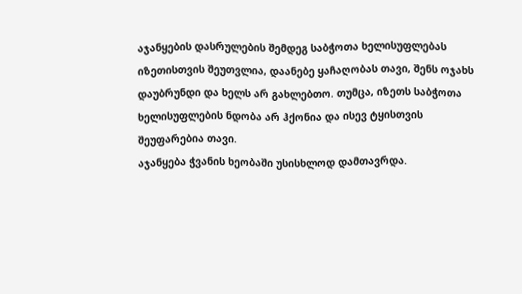აჯანყების დასრულების შემდეგ საბჭოთა ხელისუფლებას იზეთისთვის შეუთვლია, დაანებე ყაჩაღობას თავი, შენს ოჯახს დაუბრუნდი და ხელს არ გახლებთო. თუმცა, იზეთს საბჭოთა ხელისუფლების ნდობა არ ჰქონია და ისევ ტყისთვის შეუფარებია თავი.
აჯანყება ჭვანის ხეობაში უსისხლოდ დამთავრდა.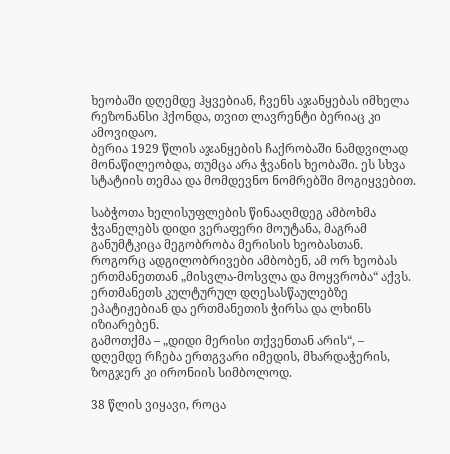ხეობაში დღემდე ჰყვებიან, ჩვენს აჯანყებას იმხელა რეზონანსი ჰქონდა, თვით ლავრენტი ბერიაც კი ამოვიდაო.
ბერია 1929 წლის აჯანყების ჩაქრობაში ნამდვილად მონაწილეობდა, თუმცა არა ჭვანის ხეობაში. ეს სხვა სტატიის თემაა და მომდევნო ნომრებში მოგიყვებით.

საბჭოთა ხელისუფლების წინააღმდეგ ამბოხმა ჭვანელებს დიდი ვერაფერი მოუტანა, მაგრამ განუმტკიცა მეგობრობა მერისის ხეობასთან. როგორც ადგილობრივები ამბობენ, ამ ორ ხეობას ერთმანეთთან „მისვლა-მოსვლა და მოყვრობა“ აქვს. ერთმანეთს კულტურულ დღესასწაულებზე ეპატიჟებიან და ერთმანეთის ჭირსა და ლხინს იზიარებენ.
გამოთქმა – „დიდი მერისი თქვენთან არის“, – დღემდე რჩება ერთგვარი იმედის, მხარდაჭერის, ზოგჯერ კი ირონიის სიმბოლოდ.

38 წლის ვიყავი, როცა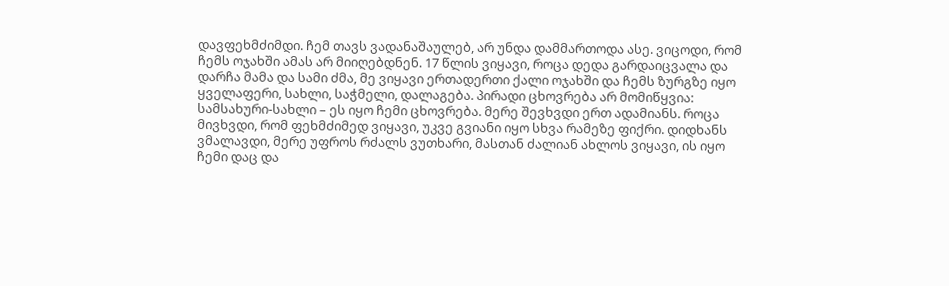დავფეხმძიმდი. ჩემ თავს ვადანაშაულებ, არ უნდა დამმართოდა ასე. ვიცოდი, რომ ჩემს ოჯახში ამას არ მიიღებდნენ. 17 წლის ვიყავი, როცა დედა გარდაიცვალა და დარჩა მამა და სამი ძმა, მე ვიყავი ერთადერთი ქალი ოჯახში და ჩემს ზურგზე იყო ყველაფერი, სახლი, საჭმელი, დალაგება. პირადი ცხოვრება არ მომიწყვია: სამსახური-სახლი – ეს იყო ჩემი ცხოვრება. მერე შევხვდი ერთ ადამიანს. როცა მივხვდი, რომ ფეხმძიმედ ვიყავი, უკვე გვიანი იყო სხვა რამეზე ფიქრი. დიდხანს ვმალავდი, მერე უფროს რძალს ვუთხარი, მასთან ძალიან ახლოს ვიყავი, ის იყო ჩემი დაც და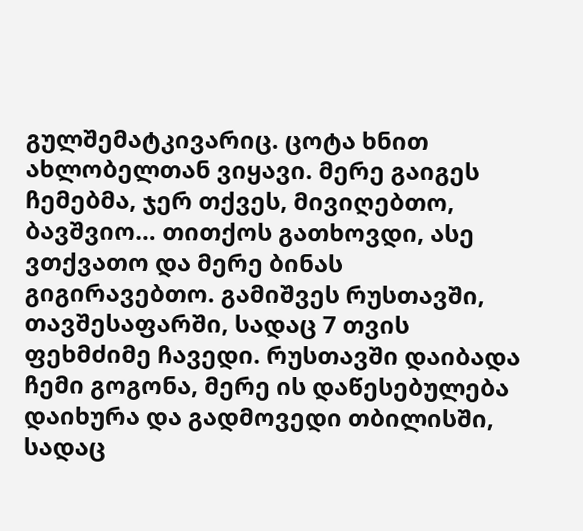გულშემატკივარიც. ცოტა ხნით ახლობელთან ვიყავი. მერე გაიგეს ჩემებმა, ჯერ თქვეს, მივიღებთო, ბავშვიო… თითქოს გათხოვდი, ასე ვთქვათო და მერე ბინას გიგირავებთო. გამიშვეს რუსთავში, თავშესაფარში, სადაც 7 თვის ფეხმძიმე ჩავედი. რუსთავში დაიბადა ჩემი გოგონა, მერე ის დაწესებულება დაიხურა და გადმოვედი თბილისში, სადაც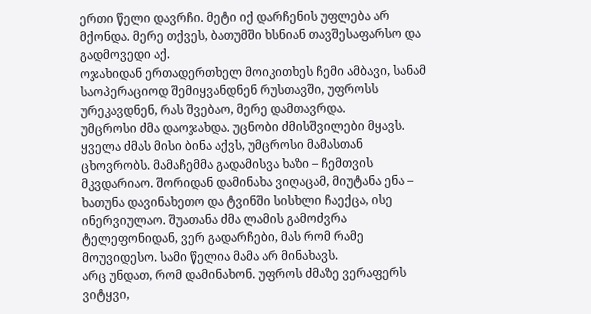ერთი წელი დავრჩი. მეტი იქ დარჩენის უფლება არ მქონდა. მერე თქვეს, ბათუმში ხსნიან თავშესაფარსო და გადმოვედი აქ.
ოჯახიდან ერთადერთხელ მოიკითხეს ჩემი ამბავი, სანამ საოპერაციოდ შემიყვანდნენ რუსთავში, უფროსს ურეკავდნენ, რას შვებაო, მერე დამთავრდა.
უმცროსი ძმა დაოჯახდა. უცნობი ძმისშვილები მყავს. ყველა ძმას მისი ბინა აქვს, უმცროსი მამასთან ცხოვრობს. მამაჩემმა გადამისვა ხაზი – ჩემთვის მკვდარიაო. შორიდან დამინახა ვიღაცამ, მიუტანა ენა – ხათუნა დავინახეთო და ტვინში სისხლი ჩაექცა, ისე ინერვიულაო. შუათანა ძმა ლამის გამოძვრა ტელეფონიდან, ვერ გადარჩები, მას რომ რამე მოუვიდესო. სამი წელია მამა არ მინახავს.
არც უნდათ, რომ დამინახონ. უფროს ძმაზე ვერაფერს ვიტყვი,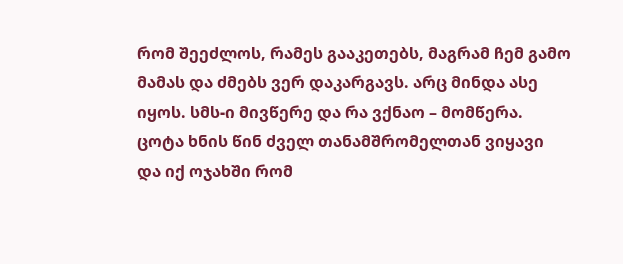რომ შეეძლოს, რამეს გააკეთებს, მაგრამ ჩემ გამო მამას და ძმებს ვერ დაკარგავს. არც მინდა ასე იყოს. სმს-ი მივწერე და რა ვქნაო – მომწერა.
ცოტა ხნის წინ ძველ თანამშრომელთან ვიყავი და იქ ოჯახში რომ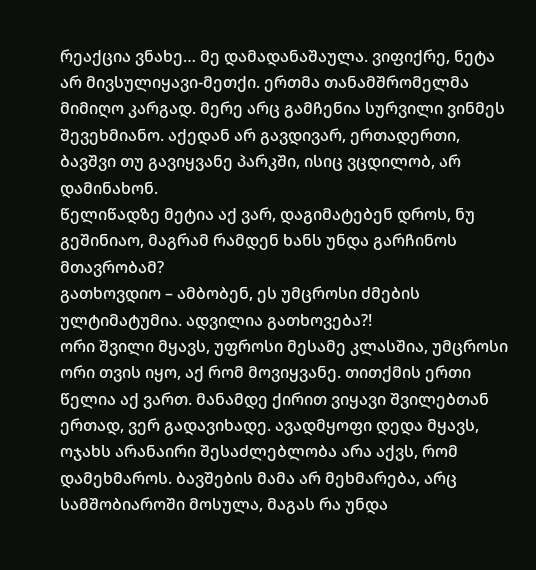რეაქცია ვნახე… მე დამადანაშაულა. ვიფიქრე, ნეტა არ მივსულიყავი-მეთქი. ერთმა თანამშრომელმა მიმიღო კარგად. მერე არც გამჩენია სურვილი ვინმეს შევეხმიანო. აქედან არ გავდივარ, ერთადერთი, ბავშვი თუ გავიყვანე პარკში, ისიც ვცდილობ, არ დამინახონ.
წელიწადზე მეტია აქ ვარ, დაგიმატებენ დროს, ნუ გეშინიაო, მაგრამ რამდენ ხანს უნდა გარჩინოს მთავრობამ?
გათხოვდიო – ამბობენ, ეს უმცროსი ძმების ულტიმატუმია. ადვილია გათხოვება?!
ორი შვილი მყავს, უფროსი მესამე კლასშია, უმცროსი ორი თვის იყო, აქ რომ მოვიყვანე. თითქმის ერთი წელია აქ ვართ. მანამდე ქირით ვიყავი შვილებთან ერთად, ვერ გადავიხადე. ავადმყოფი დედა მყავს, ოჯახს არანაირი შესაძლებლობა არა აქვს, რომ დამეხმაროს. ბავშების მამა არ მეხმარება, არც სამშობიაროში მოსულა, მაგას რა უნდა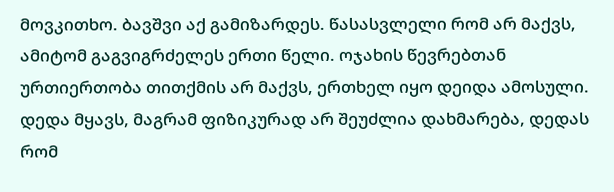მოვკითხო. ბავშვი აქ გამიზარდეს. წასასვლელი რომ არ მაქვს, ამიტომ გაგვიგრძელეს ერთი წელი. ოჯახის წევრებთან ურთიერთობა თითქმის არ მაქვს, ერთხელ იყო დეიდა ამოსული. დედა მყავს, მაგრამ ფიზიკურად არ შეუძლია დახმარება, დედას რომ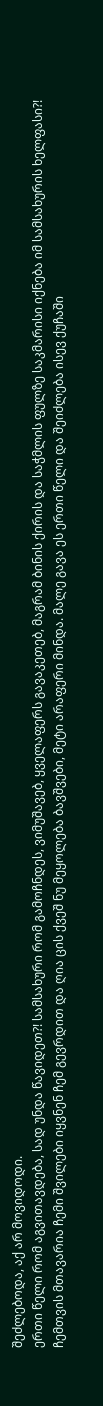შეძლებოდა, აქ არ მოვიდოდი.
ერთი წელი რომ აგვითავდება, სად უნდა წავიდეთ?! სამსახური რომ გამოჩნდეს, ვიმუშავებ, ყველაფერს გავაკეთებ, მაგრამ ბინის ქირის და საჭმლის ფულზე საკმარისი იქნება იმ სამსახურის ხელფასი?! ჩემთვის მთავარია ჩემი შვილები იყვნენ ჩემ გევრდით და ღია ცის ქვეშ ნუ მეყოლება ბავშვები, მეტი არაფერი მინდა. მალე გავა ეს ერთი წელი და შეიძლება ისევ ქუჩაში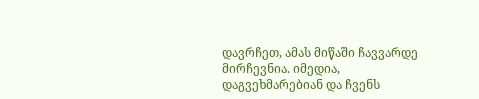დავრჩეთ, ამას მიწაში ჩავვარდე მირჩევნია. იმედია, დაგვეხმარებიან და ჩვენს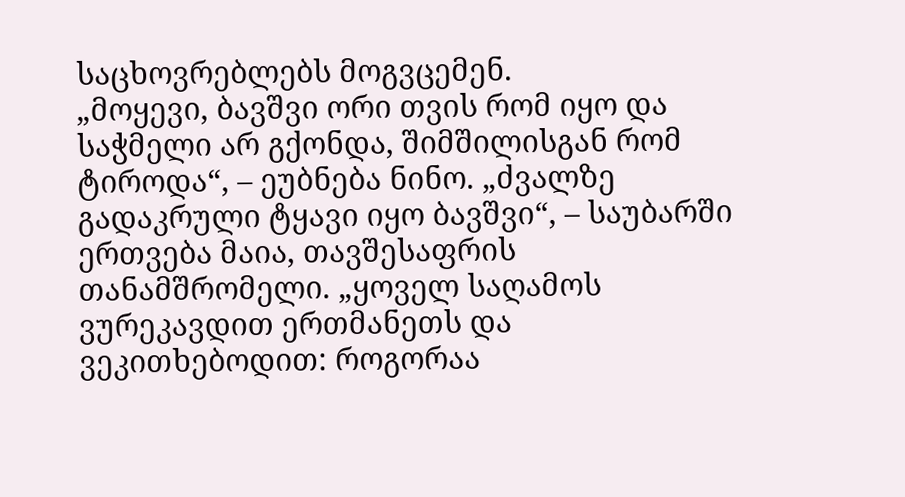საცხოვრებლებს მოგვცემენ.
„მოყევი, ბავშვი ორი თვის რომ იყო და საჭმელი არ გქონდა, შიმშილისგან რომ ტიროდა“, – ეუბნება ნინო. „ძვალზე გადაკრული ტყავი იყო ბავშვი“, – საუბარში ერთვება მაია, თავშესაფრის თანამშრომელი. „ყოველ საღამოს ვურეკავდით ერთმანეთს და ვეკითხებოდით: როგორაა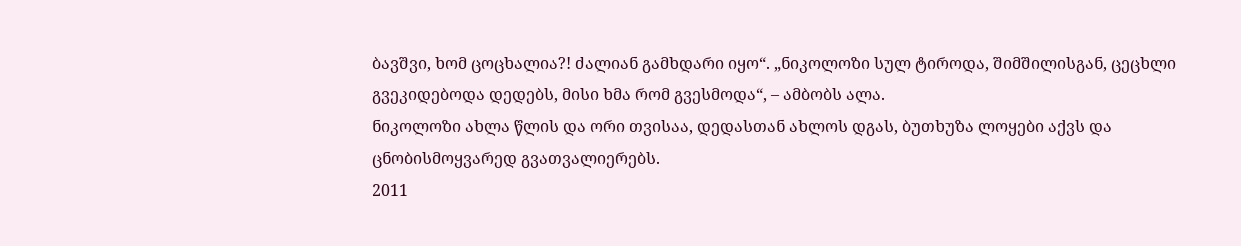ბავშვი, ხომ ცოცხალია?! ძალიან გამხდარი იყო“. „ნიკოლოზი სულ ტიროდა, შიმშილისგან, ცეცხლი გვეკიდებოდა დედებს, მისი ხმა რომ გვესმოდა“, – ამბობს ალა.
ნიკოლოზი ახლა წლის და ორი თვისაა, დედასთან ახლოს დგას, ბუთხუზა ლოყები აქვს და ცნობისმოყვარედ გვათვალიერებს.
2011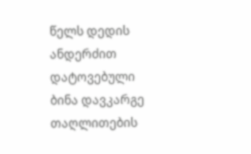წელს დედის ანდერძით დატოვებული ბინა დავკარგე თაღლითების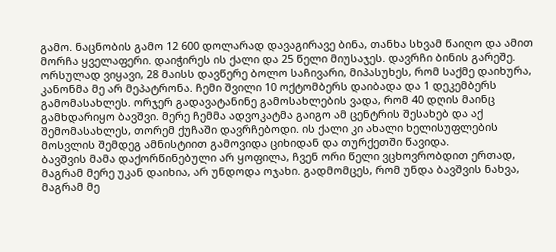გამო. ნაცნობის გამო 12 600 დოლარად დავაგირავე ბინა, თანხა სხვამ წაიღო და ამით მორჩა ყველაფერი. დაიჭირეს ის ქალი და 25 წელი მიუსაჯეს. დავრჩი ბინის გარეშე. ორსულად ვიყავი, 28 მაისს დავწერე ბოლო საჩივარი, მიპასუხეს, რომ საქმე დაიხურა, კანონმა მე არ მეპატრონა. ჩემი შვილი 10 ოქტომბერს დაიბადა და 1 დეკემბერს გამომასახლეს. ორჯერ გადავატანინე გამოსახლების ვადა, რომ 40 დღის მაინც გამხდარიყო ბავშვი. მერე ჩემმა ადვოკატმა გაიგო ამ ცენტრის შესახებ და აქ შემომასახლეს, თორემ ქუჩაში დავრჩებოდი. ის ქალი კი ახალი ხელისუფლების მოსვლის შემდეგ ამნისტიით გამოვიდა ციხიდან და თურქეთში წავიდა.
ბავშვის მამა დაქორწინებული არ ყოფილა, ჩვენ ორი წელი ვცხოვრობდით ერთად, მაგრამ მერე უკან დაიხია, არ უნდოდა ოჯახი. გადმომცეს, რომ უნდა ბავშვის ნახვა, მაგრამ მე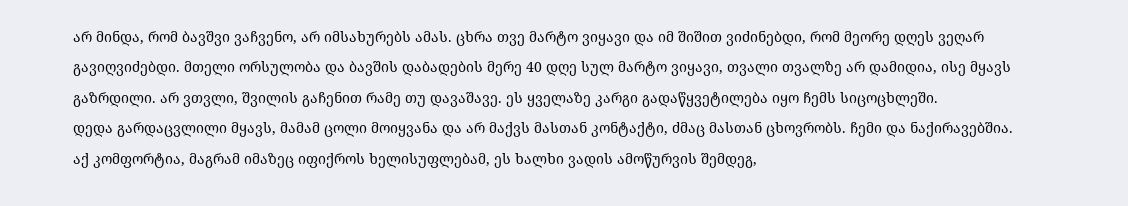არ მინდა, რომ ბავშვი ვაჩვენო, არ იმსახურებს ამას. ცხრა თვე მარტო ვიყავი და იმ შიშით ვიძინებდი, რომ მეორე დღეს ვეღარ გავიღვიძებდი. მთელი ორსულობა და ბავშის დაბადების მერე 40 დღე სულ მარტო ვიყავი, თვალი თვალზე არ დამიდია, ისე მყავს გაზრდილი. არ ვთვლი, შვილის გაჩენით რამე თუ დავაშავე. ეს ყველაზე კარგი გადაწყვეტილება იყო ჩემს სიცოცხლეში.
დედა გარდაცვლილი მყავს, მამამ ცოლი მოიყვანა და არ მაქვს მასთან კონტაქტი, ძმაც მასთან ცხოვრობს. ჩემი და ნაქირავებშია.
აქ კომფორტია, მაგრამ იმაზეც იფიქროს ხელისუფლებამ, ეს ხალხი ვადის ამოწურვის შემდეგ,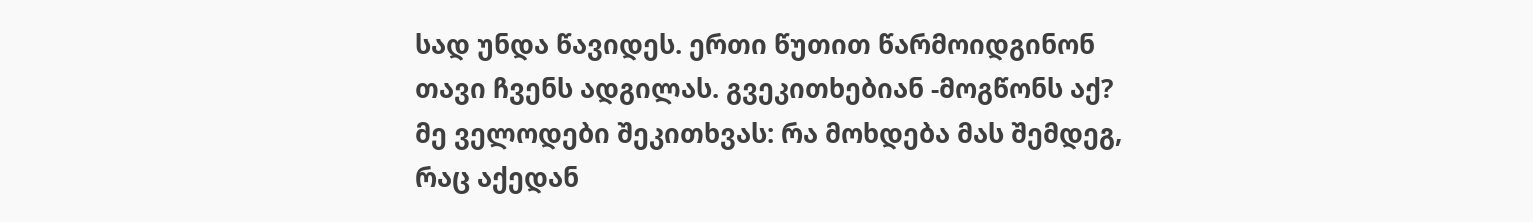სად უნდა წავიდეს. ერთი წუთით წარმოიდგინონ თავი ჩვენს ადგილას. გვეკითხებიან -მოგწონს აქ? მე ველოდები შეკითხვას: რა მოხდება მას შემდეგ, რაც აქედან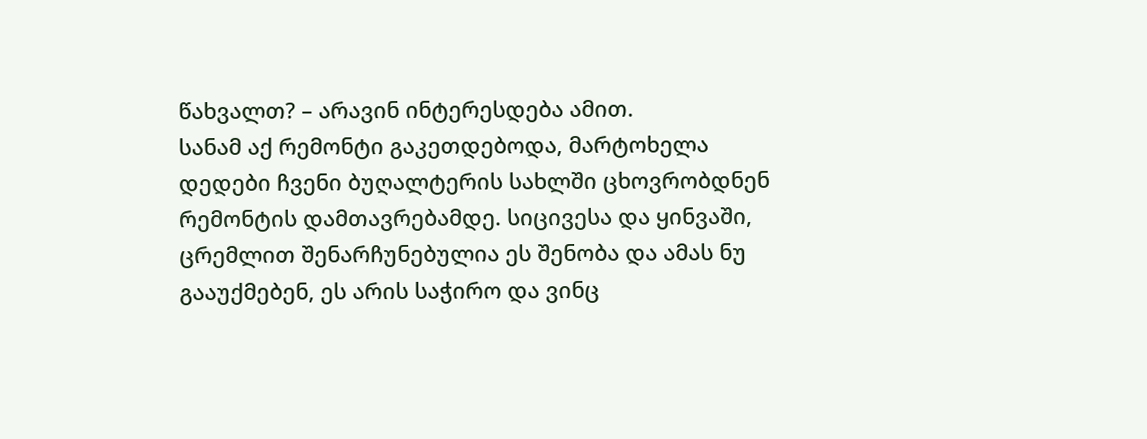წახვალთ? – არავინ ინტერესდება ამით.
სანამ აქ რემონტი გაკეთდებოდა, მარტოხელა დედები ჩვენი ბუღალტერის სახლში ცხოვრობდნენ რემონტის დამთავრებამდე. სიცივესა და ყინვაში, ცრემლით შენარჩუნებულია ეს შენობა და ამას ნუ გააუქმებენ, ეს არის საჭირო და ვინც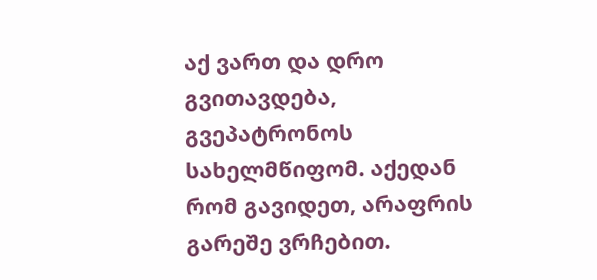აქ ვართ და დრო გვითავდება, გვეპატრონოს სახელმწიფომ. აქედან რომ გავიდეთ, არაფრის გარეშე ვრჩებით.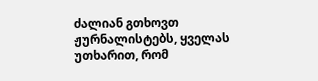ძალიან გთხოვთ ჟურნალისტებს, ყველას უთხარით, რომ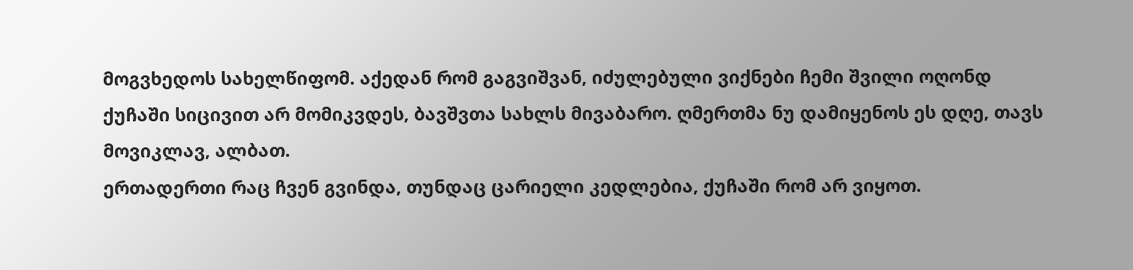მოგვხედოს სახელწიფომ. აქედან რომ გაგვიშვან, იძულებული ვიქნები ჩემი შვილი ოღონდ ქუჩაში სიცივით არ მომიკვდეს, ბავშვთა სახლს მივაბარო. ღმერთმა ნუ დამიყენოს ეს დღე, თავს მოვიკლავ, ალბათ.
ერთადერთი რაც ჩვენ გვინდა, თუნდაც ცარიელი კედლებია, ქუჩაში რომ არ ვიყოთ.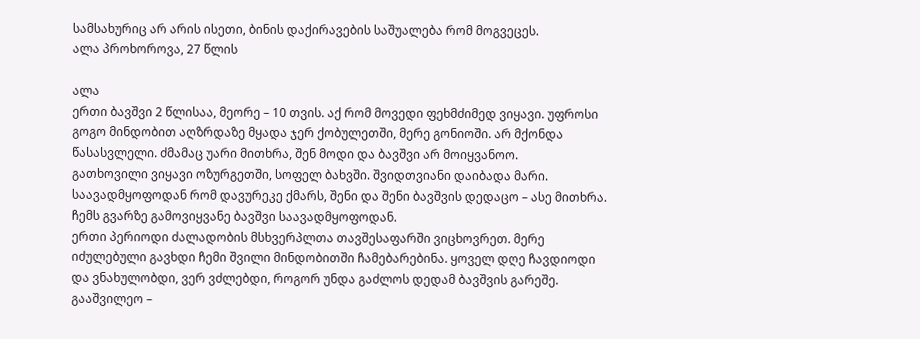სამსახურიც არ არის ისეთი, ბინის დაქირავების საშუალება რომ მოგვეცეს.
ალა პროხოროვა, 27 წლის

ალა
ერთი ბავშვი 2 წლისაა, მეორე – 10 თვის. აქ რომ მოვედი ფეხმძიმედ ვიყავი. უფროსი გოგო მინდობით აღზრდაზე მყადა ჯერ ქობულეთში, მერე გონიოში. არ მქონდა წასასვლელი. ძმამაც უარი მითხრა, შენ მოდი და ბავშვი არ მოიყვანოო.
გათხოვილი ვიყავი ოზურგეთში, სოფელ ბახვში. შვიდთვიანი დაიბადა მარი. საავადმყოფოდან რომ დავურეკე ქმარს, შენი და შენი ბავშვის დედაცო – ასე მითხრა. ჩემს გვარზე გამოვიყვანე ბავშვი საავადმყოფოდან.
ერთი პერიოდი ძალადობის მსხვერპლთა თავშესაფარში ვიცხოვრეთ. მერე იძულებული გავხდი ჩემი შვილი მინდობითში ჩამებარებინა. ყოველ დღე ჩავდიოდი და ვნახულობდი, ვერ ვძლებდი, როგორ უნდა გაძლოს დედამ ბავშვის გარეშე. გააშვილეო –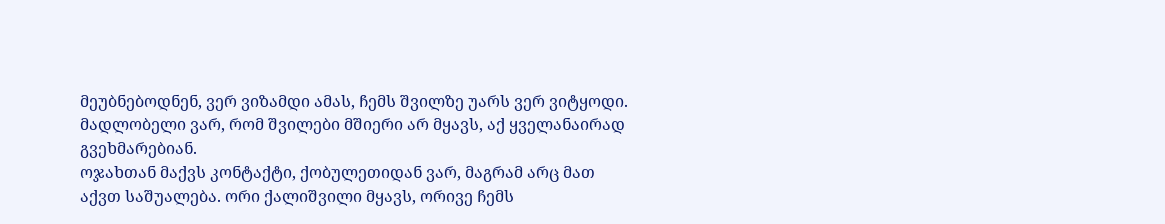მეუბნებოდნენ, ვერ ვიზამდი ამას, ჩემს შვილზე უარს ვერ ვიტყოდი. მადლობელი ვარ, რომ შვილები მშიერი არ მყავს, აქ ყველანაირად გვეხმარებიან.
ოჯახთან მაქვს კონტაქტი, ქობულეთიდან ვარ, მაგრამ არც მათ აქვთ საშუალება. ორი ქალიშვილი მყავს, ორივე ჩემს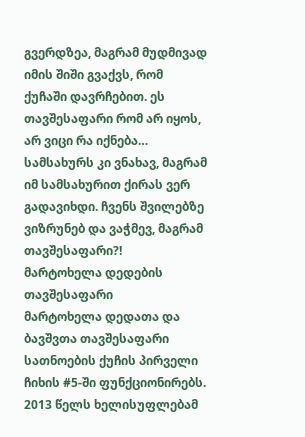გვერდზეა, მაგრამ მუდმივად იმის შიში გვაქვს, რომ ქუჩაში დავრჩებით. ეს თავშესაფარი რომ არ იყოს, არ ვიცი რა იქნება… სამსახურს კი ვნახავ, მაგრამ იმ სამსახურით ქირას ვერ გადავიხდი. ჩვენს შვილებზე ვიზრუნებ და ვაჭმევ, მაგრამ თავშესაფარი?!
მარტოხელა დედების თავშესაფარი
მარტოხელა დედათა და ბავშვთა თავშესაფარი სათნოების ქუჩის პირველი ჩიხის #5-ში ფუნქციონირებს. 2013 წელს ხელისუფლებამ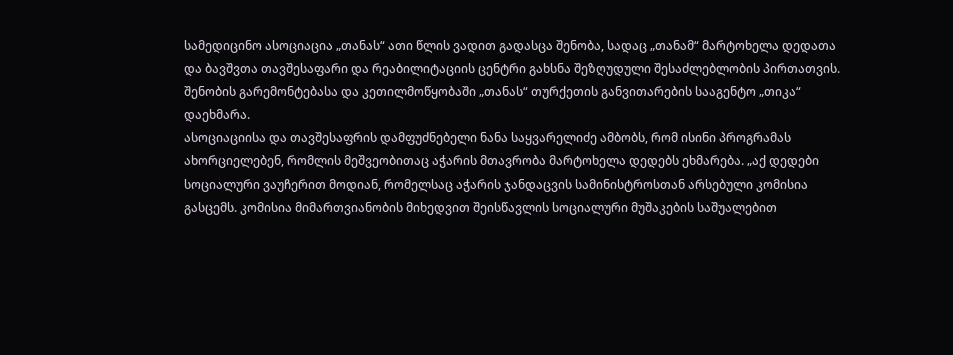სამედიცინო ასოციაცია „თანას“ ათი წლის ვადით გადასცა შენობა, სადაც „თანამ“ მარტოხელა დედათა და ბავშვთა თავშესაფარი და რეაბილიტაციის ცენტრი გახსნა შეზღუდული შესაძლებლობის პირთათვის. შენობის გარემონტებასა და კეთილმოწყობაში „თანას“ თურქეთის განვითარების სააგენტო „თიკა“ დაეხმარა.
ასოციაციისა და თავშესაფრის დამფუძნებელი ნანა საყვარელიძე ამბობს, რომ ისინი პროგრამას ახორციელებენ, რომლის მეშვეობითაც აჭარის მთავრობა მარტოხელა დედებს ეხმარება. „აქ დედები სოციალური ვაუჩერით მოდიან, რომელსაც აჭარის ჯანდაცვის სამინისტროსთან არსებული კომისია გასცემს. კომისია მიმართვიანობის მიხედვით შეისწავლის სოციალური მუშაკების საშუალებით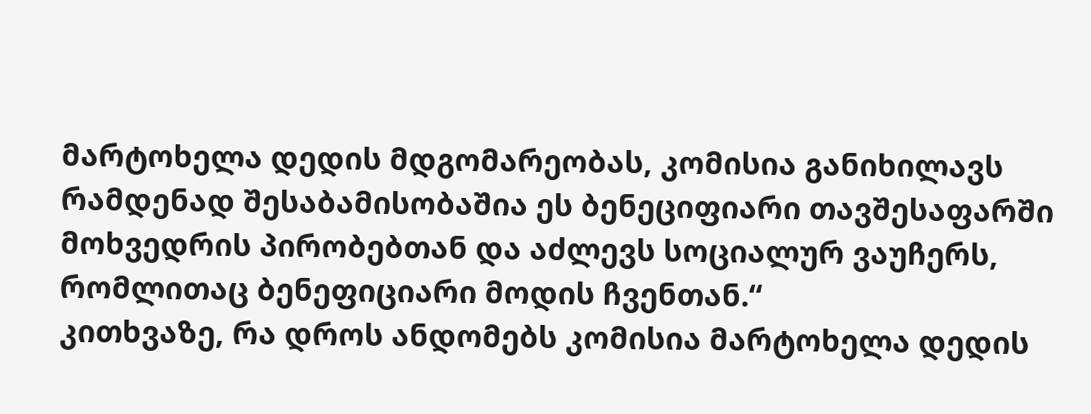მარტოხელა დედის მდგომარეობას, კომისია განიხილავს რამდენად შესაბამისობაშია ეს ბენეციფიარი თავშესაფარში მოხვედრის პირობებთან და აძლევს სოციალურ ვაუჩერს, რომლითაც ბენეფიციარი მოდის ჩვენთან.“
კითხვაზე, რა დროს ანდომებს კომისია მარტოხელა დედის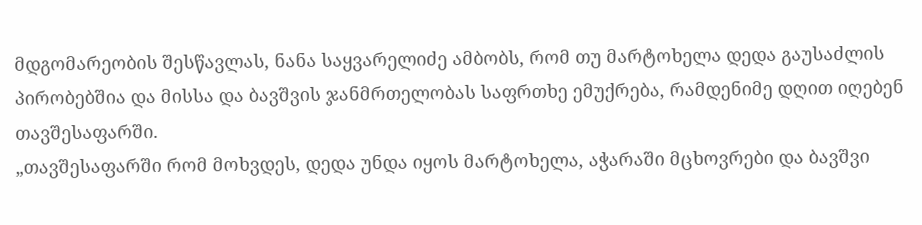მდგომარეობის შესწავლას, ნანა საყვარელიძე ამბობს, რომ თუ მარტოხელა დედა გაუსაძლის პირობებშია და მისსა და ბავშვის ჯანმრთელობას საფრთხე ემუქრება, რამდენიმე დღით იღებენ თავშესაფარში.
„თავშესაფარში რომ მოხვდეს, დედა უნდა იყოს მარტოხელა, აჭარაში მცხოვრები და ბავშვი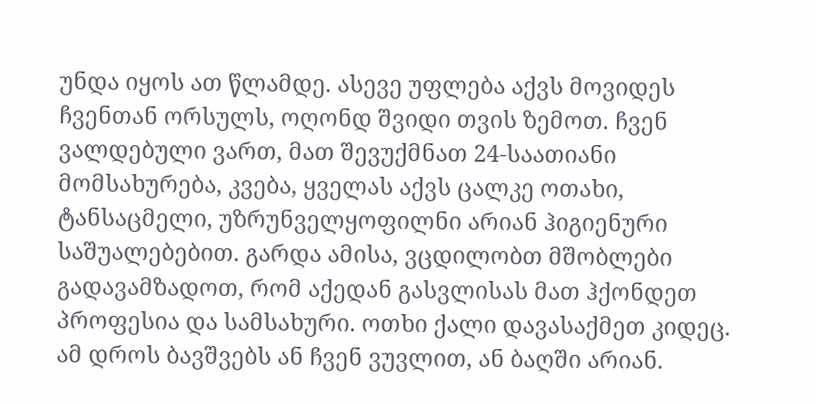უნდა იყოს ათ წლამდე. ასევე უფლება აქვს მოვიდეს ჩვენთან ორსულს, ოღონდ შვიდი თვის ზემოთ. ჩვენ ვალდებული ვართ, მათ შევუქმნათ 24-საათიანი მომსახურება, კვება, ყველას აქვს ცალკე ოთახი, ტანსაცმელი, უზრუნველყოფილნი არიან ჰიგიენური საშუალებებით. გარდა ამისა, ვცდილობთ მშობლები გადავამზადოთ, რომ აქედან გასვლისას მათ ჰქონდეთ პროფესია და სამსახური. ოთხი ქალი დავასაქმეთ კიდეც. ამ დროს ბავშვებს ან ჩვენ ვუვლით, ან ბაღში არიან.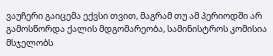ვაუჩერი გაიცემა ექვსი თვით, მაგრამ თუ ამ პერიოდში არ გამოსწორდა ქალის მდგომარეობა, სამინისტროს კომისია მსჯელობს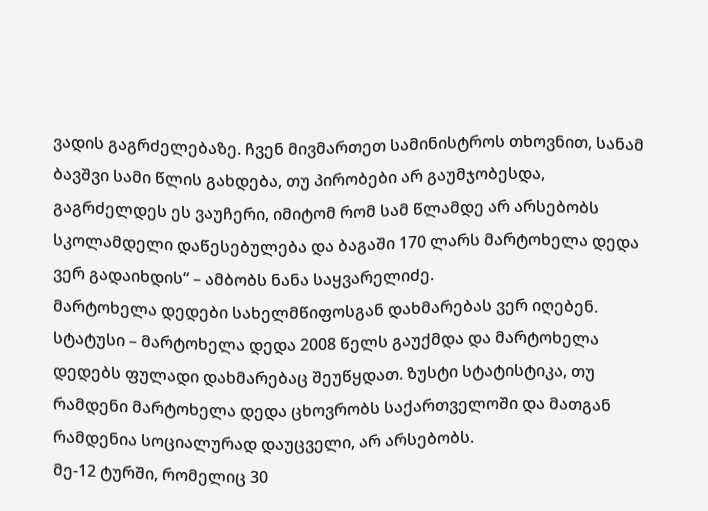ვადის გაგრძელებაზე. ჩვენ მივმართეთ სამინისტროს თხოვნით, სანამ ბავშვი სამი წლის გახდება, თუ პირობები არ გაუმჯობესდა, გაგრძელდეს ეს ვაუჩერი, იმიტომ რომ სამ წლამდე არ არსებობს სკოლამდელი დაწესებულება და ბაგაში 170 ლარს მარტოხელა დედა ვერ გადაიხდის“ – ამბობს ნანა საყვარელიძე.
მარტოხელა დედები სახელმწიფოსგან დახმარებას ვერ იღებენ. სტატუსი – მარტოხელა დედა 2008 წელს გაუქმდა და მარტოხელა დედებს ფულადი დახმარებაც შეუწყდათ. ზუსტი სტატისტიკა, თუ რამდენი მარტოხელა დედა ცხოვრობს საქართველოში და მათგან რამდენია სოციალურად დაუცველი, არ არსებობს.
მე-12 ტურში, რომელიც 30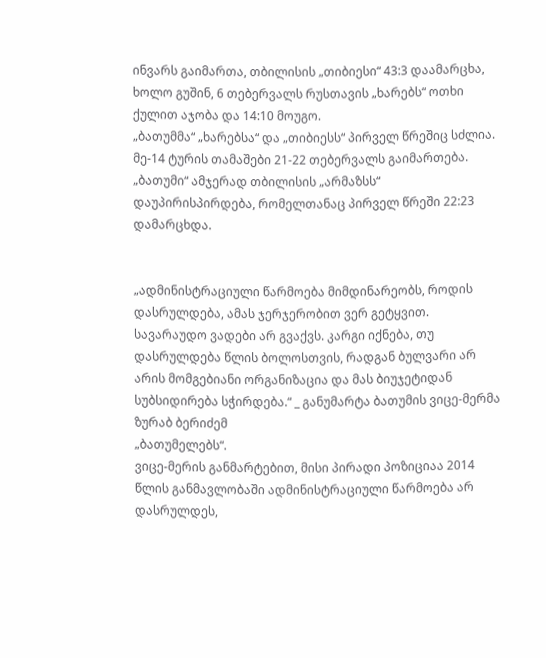ინვარს გაიმართა, თბილისის „თიბიესი“ 43:3 დაამარცხა, ხოლო გუშინ, 6 თებერვალს რუსთავის „ხარებს“ ოთხი ქულით აჯობა და 14:10 მოუგო.
„ბათუმმა“ „ხარებსა“ და „თიბიესს“ პირველ წრეშიც სძლია.
მე-14 ტურის თამაშები 21-22 თებერვალს გაიმართება. „ბათუმი“ ამჯერად თბილისის „არმაზსს“ დაუპირისპირდება, რომელთანაც პირველ წრეში 22:23 დამარცხდა.


„ადმინისტრაციული წარმოება მიმდინარეობს, როდის დასრულდება, ამას ჯერჯერობით ვერ გეტყვით. სავარაუდო ვადები არ გვაქვს. კარგი იქნება, თუ დასრულდება წლის ბოლოსთვის, რადგან ბულვარი არ არის მომგებიანი ორგანიზაცია და მას ბიუჯეტიდან სუბსიდირება სჭირდება.“ _ განუმარტა ბათუმის ვიცე-მერმა ზურაბ ბერიძემ
„ბათუმელებს“.
ვიცე-მერის განმარტებით, მისი პირადი პოზიციაა 2014 წლის განმავლობაში ადმინისტრაციული წარმოება არ დასრულდეს,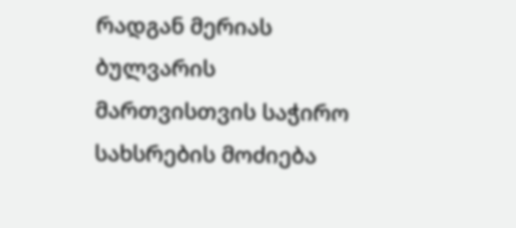რადგან მერიას ბულვარის მართვისთვის საჭირო სახსრების მოძიება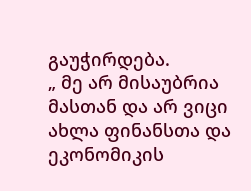გაუჭირდება.
„ მე არ მისაუბრია მასთან და არ ვიცი ახლა ფინანსთა და ეკონომიკის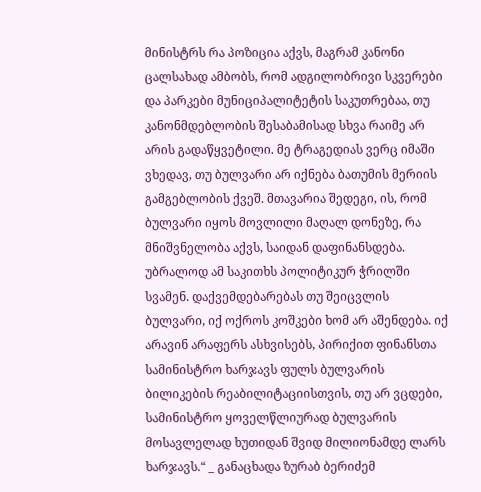მინისტრს რა პოზიცია აქვს, მაგრამ კანონი ცალსახად ამბობს, რომ ადგილობრივი სკვერები და პარკები მუნიციპალიტეტის საკუთრებაა, თუ კანონმდებლობის შესაბამისად სხვა რაიმე არ არის გადაწყვეტილი. მე ტრაგედიას ვერც იმაში ვხედავ, თუ ბულვარი არ იქნება ბათუმის მერიის გამგებლობის ქვეშ. მთავარია შედეგი, ის, რომ ბულვარი იყოს მოვლილი მაღალ დონეზე, რა მნიშვნელობა აქვს, საიდან დაფინანსდება. უბრალოდ ამ საკითხს პოლიტიკურ ჭრილში სვამენ. დაქვემდებარებას თუ შეიცვლის ბულვარი, იქ ოქროს კოშკები ხომ არ აშენდება. იქ არავინ არაფერს ასხვისებს, პირიქით ფინანსთა სამინისტრო ხარჯავს ფულს ბულვარის ბილიკების რეაბილიტაციისთვის, თუ არ ვცდები, სამინისტრო ყოველწლიურად ბულვარის მოსავლელად ხუთიდან შვიდ მილიონამდე ლარს ხარჯავს.“ _ განაცხადა ზურაბ ბერიძემ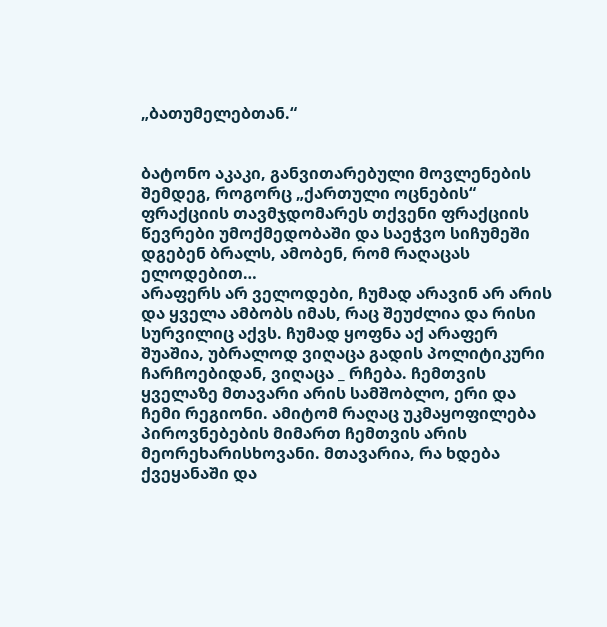„ბათუმელებთან.“


ბატონო აკაკი, განვითარებული მოვლენების შემდეგ, როგორც „ქართული ოცნების“ ფრაქციის თავმჯდომარეს თქვენი ფრაქციის წევრები უმოქმედობაში და საეჭვო სიჩუმეში დგებენ ბრალს, ამობენ, რომ რაღაცას ელოდებით…
არაფერს არ ველოდები, ჩუმად არავინ არ არის და ყველა ამბობს იმას, რაც შეუძლია და რისი სურვილიც აქვს. ჩუმად ყოფნა აქ არაფერ შუაშია, უბრალოდ ვიღაცა გადის პოლიტიკური ჩარჩოებიდან, ვიღაცა _ რჩება. ჩემთვის ყველაზე მთავარი არის სამშობლო, ერი და ჩემი რეგიონი. ამიტომ რაღაც უკმაყოფილება პიროვნებების მიმართ ჩემთვის არის მეორეხარისხოვანი. მთავარია, რა ხდება ქვეყანაში და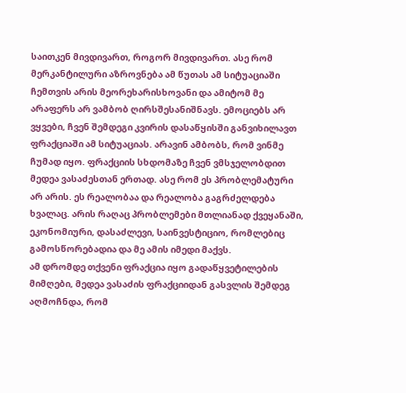საითკენ მივდივართ, როგორ მივდივართ. ასე რომ მერკანტილური აზროვნება ამ წუთას ამ სიტუაციაში ჩემთვის არის მეორეხარისხოვანი და ამიტომ მე არაფერს არ ვამბობ ღირსშესანიშნავს. ემოციებს არ ვყვები, ჩვენ შემდეგი კვირის დასაწყისში განვიხილავთ ფრაქციაში ამ სიტუაციას. არავინ ამბობს, რომ ვინმე ჩუმად იყო. ფრაქციის სხდომაზე ჩვენ ვმსჯელობდით მედეა ვასაძესთან ერთად. ასე რომ ეს პრობლემატური არ არის. ეს რეალობაა და რეალობა გაგრძელდება ხვალაც. არის რაღაც პრობლემები მთლიანად ქვეყანაში, ეკონომიური, დასაძლევი, საინვესტიციო, რომლებიც გამოსწორებადია და მე ამის იმედი მაქვს.
ამ დრომდე თქვენი ფრაქცია იყო გადაწყვეტილების მიმღები, მედეა ვასაძის ფრაქციიდან გასვლის შემდეგ აღმოჩნდა, რომ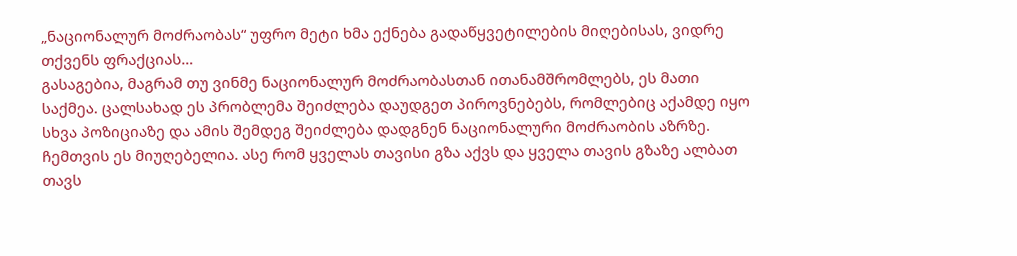„ნაციონალურ მოძრაობას“ უფრო მეტი ხმა ექნება გადაწყვეტილების მიღებისას, ვიდრე თქვენს ფრაქციას…
გასაგებია, მაგრამ თუ ვინმე ნაციონალურ მოძრაობასთან ითანამშრომლებს, ეს მათი საქმეა. ცალსახად ეს პრობლემა შეიძლება დაუდგეთ პიროვნებებს, რომლებიც აქამდე იყო სხვა პოზიციაზე და ამის შემდეგ შეიძლება დადგნენ ნაციონალური მოძრაობის აზრზე. ჩემთვის ეს მიუღებელია. ასე რომ ყველას თავისი გზა აქვს და ყველა თავის გზაზე ალბათ თავს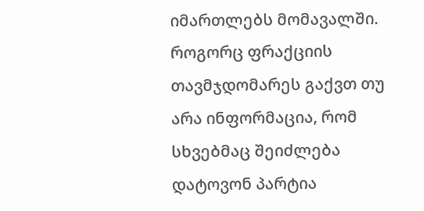იმართლებს მომავალში.
როგორც ფრაქციის თავმჯდომარეს გაქვთ თუ არა ინფორმაცია, რომ სხვებმაც შეიძლება დატოვონ პარტია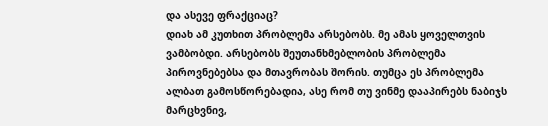და ასევე ფრაქციაც?
დიახ ამ კუთხით პრობლემა არსებობს. მე ამას ყოველთვის ვამბობდი. არსებობს შეუთანხმებლობის პრობლემა პიროვნებებსა და მთავრობას შორის. თუმცა ეს პრობლემა ალბათ გამოსწორებადია, ასე რომ თუ ვინმე დააპირებს ნაბიჯს მარცხვნივ,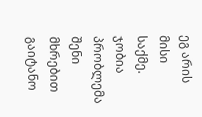ეგ არის მისი საქმე. ჯობია პრობლემა შენი მხრებით გაიტანო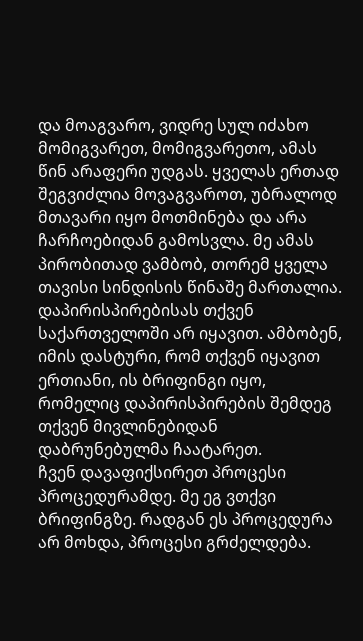და მოაგვარო, ვიდრე სულ იძახო მომიგვარეთ, მომიგვარეთო, ამას წინ არაფერი უდგას. ყველას ერთად შეგვიძლია მოვაგვაროთ, უბრალოდ მთავარი იყო მოთმინება და არა ჩარჩოებიდან გამოსვლა. მე ამას პირობითად ვამბობ, თორემ ყველა თავისი სინდისის წინაშე მართალია.
დაპირისპირებისას თქვენ საქართველოში არ იყავით. ამბობენ, იმის დასტური, რომ თქვენ იყავით ერთიანი, ის ბრიფინგი იყო, რომელიც დაპირისპირების შემდეგ თქვენ მივლინებიდან დაბრუნებულმა ჩაატარეთ.
ჩვენ დავაფიქსირეთ პროცესი პროცედურამდე. მე ეგ ვთქვი ბრიფინგზე. რადგან ეს პროცედურა არ მოხდა, პროცესი გრძელდება.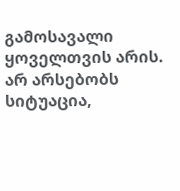გამოსავალი ყოველთვის არის. არ არსებობს სიტუაცია,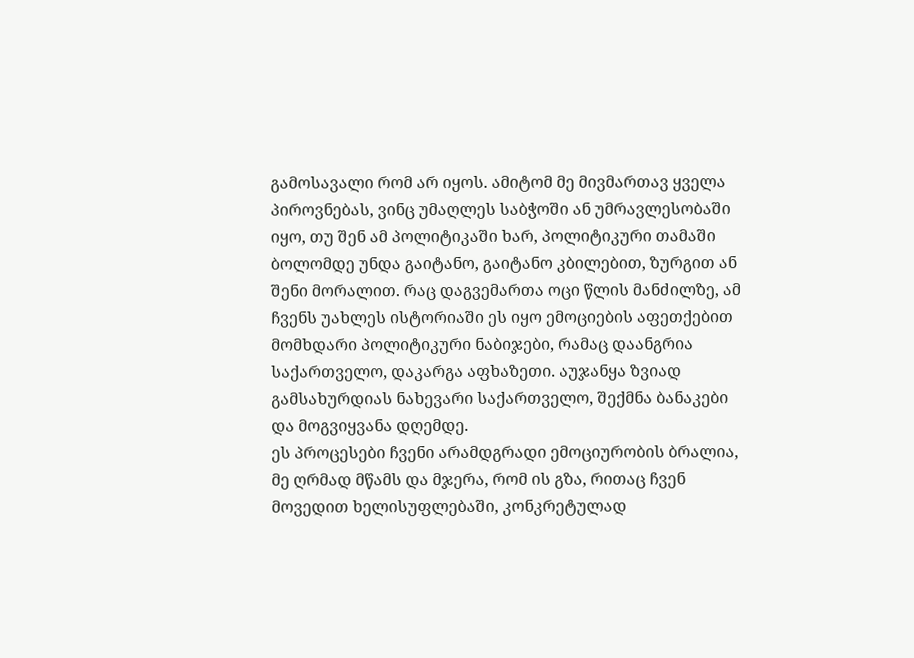გამოსავალი რომ არ იყოს. ამიტომ მე მივმართავ ყველა პიროვნებას, ვინც უმაღლეს საბჭოში ან უმრავლესობაში იყო, თუ შენ ამ პოლიტიკაში ხარ, პოლიტიკური თამაში ბოლომდე უნდა გაიტანო, გაიტანო კბილებით, ზურგით ან შენი მორალით. რაც დაგვემართა ოცი წლის მანძილზე, ამ ჩვენს უახლეს ისტორიაში ეს იყო ემოციების აფეთქებით მომხდარი პოლიტიკური ნაბიჯები, რამაც დაანგრია საქართველო, დაკარგა აფხაზეთი. აუჯანყა ზვიად გამსახურდიას ნახევარი საქართველო, შექმნა ბანაკები და მოგვიყვანა დღემდე.
ეს პროცესები ჩვენი არამდგრადი ემოციურობის ბრალია, მე ღრმად მწამს და მჯერა, რომ ის გზა, რითაც ჩვენ მოვედით ხელისუფლებაში, კონკრეტულად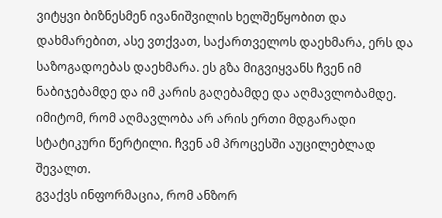ვიტყვი ბიზნესმენ ივანიშვილის ხელშეწყობით და დახმარებით, ასე ვთქვათ, საქართველოს დაეხმარა, ერს და საზოგადოებას დაეხმარა. ეს გზა მიგვიყვანს ჩვენ იმ ნაბიჯებამდე და იმ კარის გაღებამდე და აღმავლობამდე. იმიტომ, რომ აღმავლობა არ არის ერთი მდგარადი სტატიკური წერტილი. ჩვენ ამ პროცესში აუცილებლად შევალთ.
გვაქვს ინფორმაცია, რომ ანზორ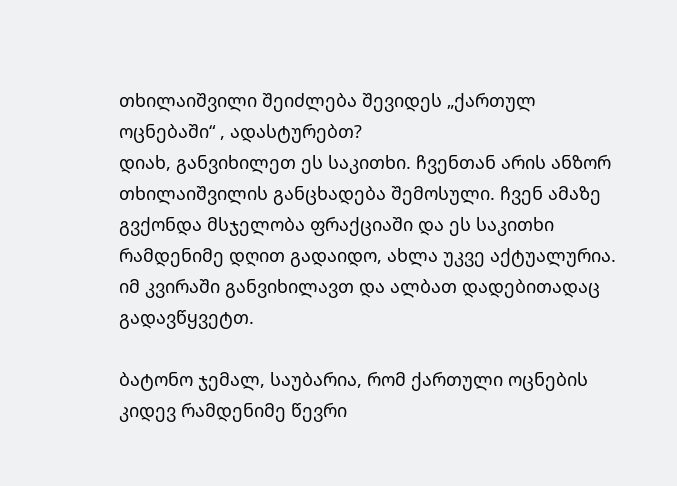თხილაიშვილი შეიძლება შევიდეს „ქართულ ოცნებაში“ , ადასტურებთ?
დიახ, განვიხილეთ ეს საკითხი. ჩვენთან არის ანზორ თხილაიშვილის განცხადება შემოსული. ჩვენ ამაზე გვქონდა მსჯელობა ფრაქციაში და ეს საკითხი რამდენიმე დღით გადაიდო, ახლა უკვე აქტუალურია. იმ კვირაში განვიხილავთ და ალბათ დადებითადაც გადავწყვეტთ.

ბატონო ჯემალ, საუბარია, რომ ქართული ოცნების კიდევ რამდენიმე წევრი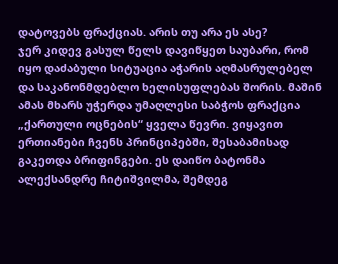დატოვებს ფრაქციას. არის თუ არა ეს ასე?
ჯერ კიდევ გასულ წელს დავიწყეთ საუბარი, რომ იყო დაძაბული სიტუაცია აჭარის აღმასრულებელ და საკანონმდებლო ხელისუფლებას შორის. მაშინ ამას მხარს უჭერდა უმაღლესი საბჭოს ფრაქცია „ქართული ოცნების“ ყველა წევრი. ვიყავით ერთიანები ჩვენს პრინციპებში, შესაბამისად გაკეთდა ბრიფინგები. ეს დაიწო ბატონმა ალექსანდრე ჩიტიშვილმა, შემდეგ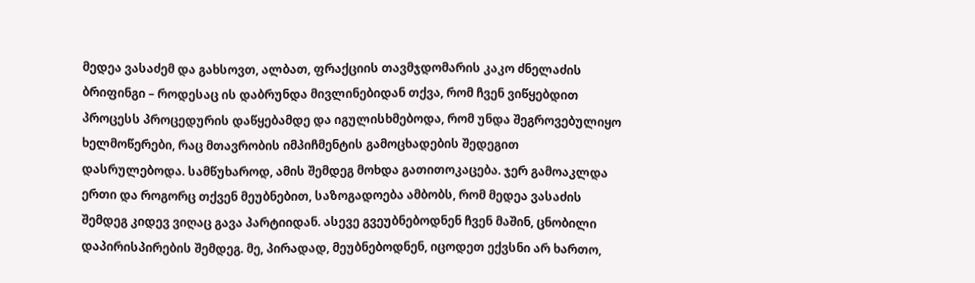მედეა ვასაძემ და გახსოვთ, ალბათ, ფრაქციის თავმჯდომარის კაკო ძნელაძის ბრიფინგი – როდესაც ის დაბრუნდა მივლინებიდან თქვა, რომ ჩვენ ვიწყებდით პროცესს პროცედურის დაწყებამდე და იგულისხმებოდა, რომ უნდა შეგროვებულიყო ხელმოწერები, რაც მთავრობის იმპიჩმენტის გამოცხადების შედეგით დასრულებოდა. სამწუხაროდ, ამის შემდეგ მოხდა გათითოკაცება. ჯერ გამოაკლდა ერთი და როგორც თქვენ მეუბნებით, საზოგადოება ამბობს, რომ მედეა ვასაძის შემდეგ კიდევ ვიღაც გავა პარტიიდან. ასევე გვეუბნებოდნენ ჩვენ მაშინ, ცნობილი დაპირისპირების შემდეგ. მე, პირადად, მეუბნებოდნენ, იცოდეთ ექვსნი არ ხართო,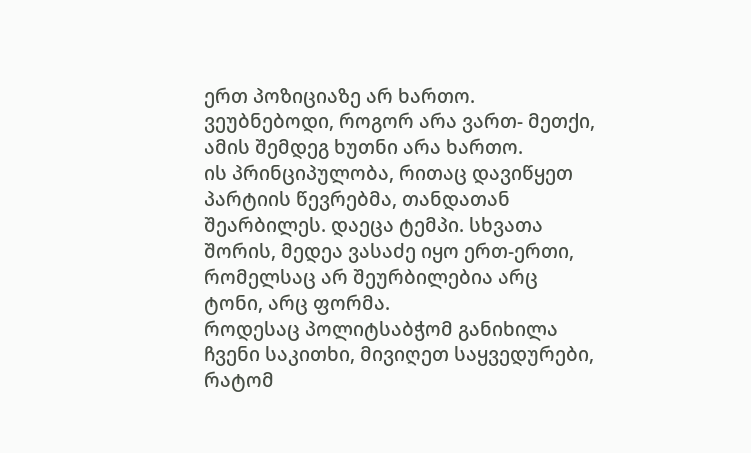ერთ პოზიციაზე არ ხართო. ვეუბნებოდი, როგორ არა ვართ- მეთქი, ამის შემდეგ ხუთნი არა ხართო.
ის პრინციპულობა, რითაც დავიწყეთ პარტიის წევრებმა, თანდათან შეარბილეს. დაეცა ტემპი. სხვათა შორის, მედეა ვასაძე იყო ერთ-ერთი, რომელსაც არ შეურბილებია არც ტონი, არც ფორმა.
როდესაც პოლიტსაბჭომ განიხილა ჩვენი საკითხი, მივიღეთ საყვედურები, რატომ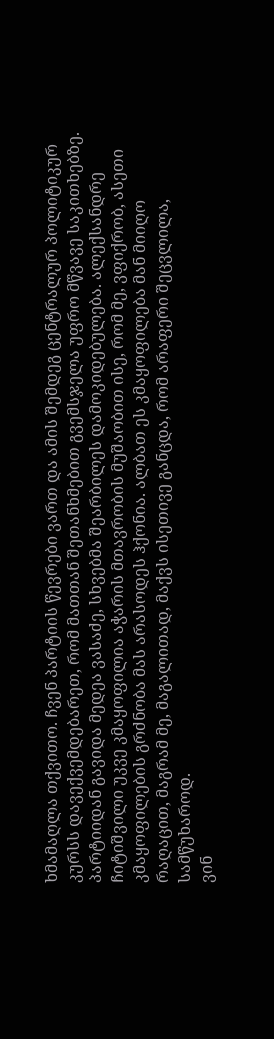ხმამაღლა თქვითო. ჩვენ პარტიის წევრები ვართ და ამის შემდეგ ცენტრალურ პოლიტიკურ კურსს დავექვემდებარეთ, რომ მათთან შეთანხმებით გვემსჯელა უფრო მწვავე საკითხებზე.
პარტიიდან გავიდა მედეა ვასაძე, სხვებმა შეარბილეს დამოკიდებულება. ალექსანდრე ჩიტიშვილი უკვე კმაყოფილია აჭარის მთავრობის მუშაობით ისე, რომ მე, ვფიქრობ, ასეთი კმაყოფილების გრძნობა მას არასოდეს ჰქონია. ალბათ ეს კმაყოფილება მან მიიღო რაღაცით, მაგრამ მე, მაგალითად, მაქვს ისეთივე განცდა, რომ არაფერი შეცვლილა, სამწუხაროდ.
ვინ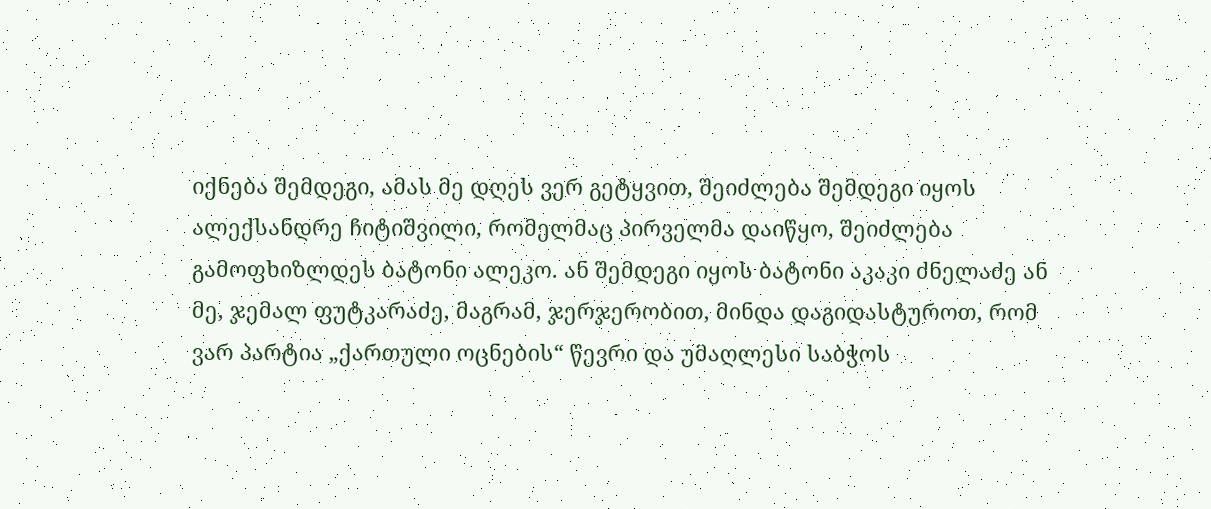იქნება შემდეგი, ამას მე დღეს ვერ გეტყვით, შეიძლება შემდეგი იყოს ალექსანდრე ჩიტიშვილი, რომელმაც პირველმა დაიწყო, შეიძლება გამოფხიზლდეს ბატონი ალეკო. ან შემდეგი იყოს ბატონი აკაკი ძნელაძე ან მე, ჯემალ ფუტკარაძე, მაგრამ, ჯერჯერობით, მინდა დაგიდასტუროთ, რომ ვარ პარტია „ქართული ოცნების“ წევრი და უმაღლესი საბჭოს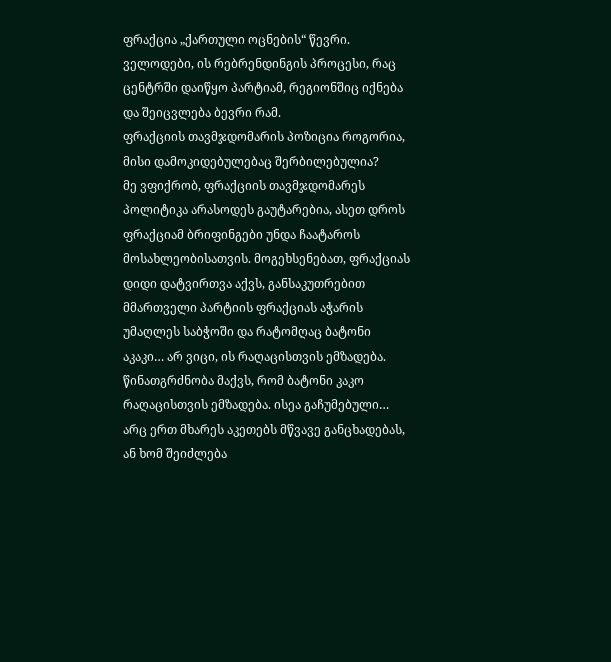ფრაქცია „ქართული ოცნების“ წევრი. ველოდები, ის რებრენდინგის პროცესი, რაც ცენტრში დაიწყო პარტიამ, რეგიონშიც იქნება და შეიცვლება ბევრი რამ.
ფრაქციის თავმჯდომარის პოზიცია როგორია, მისი დამოკიდებულებაც შერბილებულია?
მე ვფიქრობ, ფრაქციის თავმჯდომარეს პოლიტიკა არასოდეს გაუტარებია, ასეთ დროს ფრაქციამ ბრიფინგები უნდა ჩაატაროს მოსახლეობისათვის. მოგეხსენებათ, ფრაქციას დიდი დატვირთვა აქვს, განსაკუთრებით მმართველი პარტიის ფრაქციას აჭარის უმაღლეს საბჭოში და რატომღაც ბატონი აკაკი… არ ვიცი, ის რაღაცისთვის ემზადება. წინათგრძნობა მაქვს, რომ ბატონი კაკო რაღაცისთვის ემზადება. ისეა გაჩუმებული… არც ერთ მხარეს აკეთებს მწვავე განცხადებას, ან ხომ შეიძლება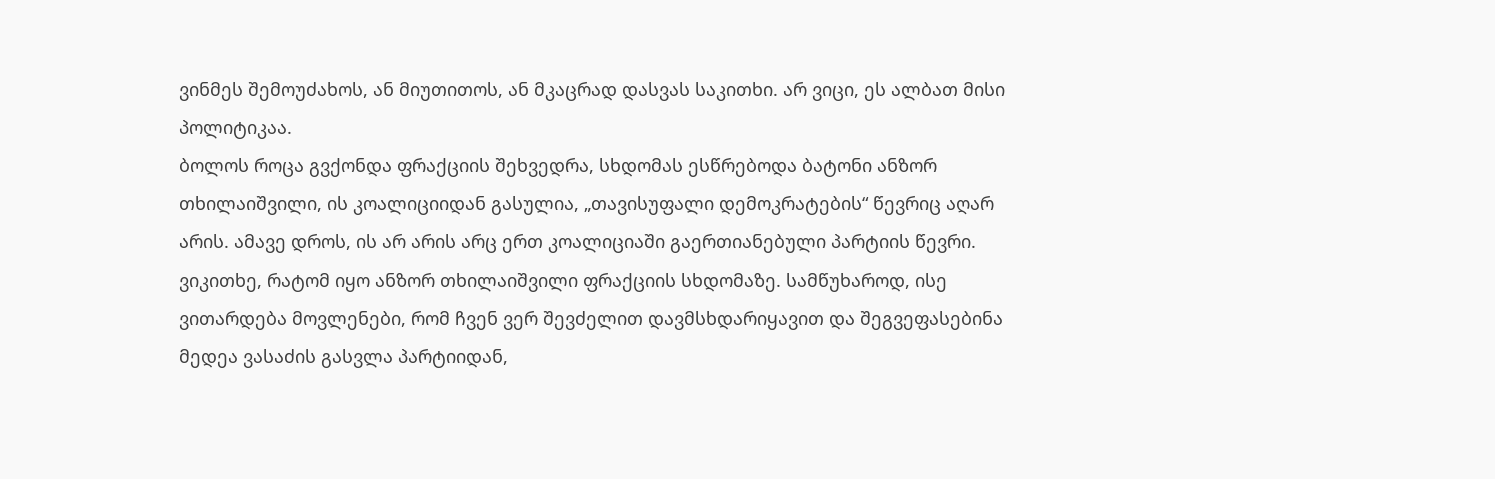ვინმეს შემოუძახოს, ან მიუთითოს, ან მკაცრად დასვას საკითხი. არ ვიცი, ეს ალბათ მისი პოლიტიკაა.
ბოლოს როცა გვქონდა ფრაქციის შეხვედრა, სხდომას ესწრებოდა ბატონი ანზორ თხილაიშვილი, ის კოალიციიდან გასულია, „თავისუფალი დემოკრატების“ წევრიც აღარ არის. ამავე დროს, ის არ არის არც ერთ კოალიციაში გაერთიანებული პარტიის წევრი. ვიკითხე, რატომ იყო ანზორ თხილაიშვილი ფრაქციის სხდომაზე. სამწუხაროდ, ისე ვითარდება მოვლენები, რომ ჩვენ ვერ შევძელით დავმსხდარიყავით და შეგვეფასებინა მედეა ვასაძის გასვლა პარტიიდან,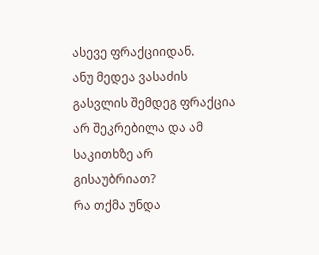ასევე ფრაქციიდან.
ანუ მედეა ვასაძის გასვლის შემდეგ ფრაქცია არ შეკრებილა და ამ საკითხზე არ გისაუბრიათ?
რა თქმა უნდა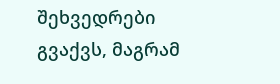შეხვედრები გვაქვს, მაგრამ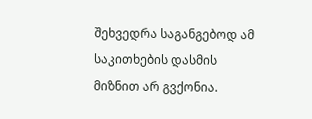შეხვედრა საგანგებოდ ამ საკითხების დასმის მიზნით არ გვქონია.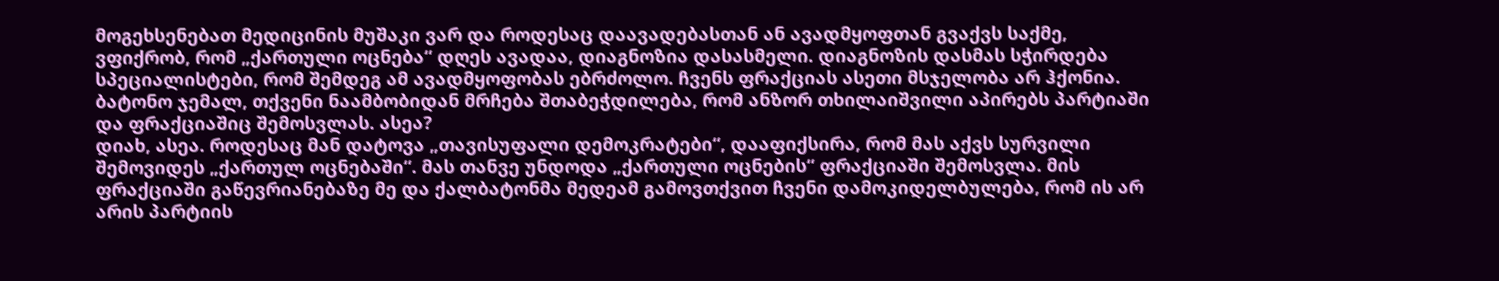მოგეხსენებათ მედიცინის მუშაკი ვარ და როდესაც დაავადებასთან ან ავადმყოფთან გვაქვს საქმე, ვფიქრობ, რომ „ქართული ოცნება“ დღეს ავადაა, დიაგნოზია დასასმელი. დიაგნოზის დასმას სჭირდება სპეციალისტები, რომ შემდეგ ამ ავადმყოფობას ებრძოლო. ჩვენს ფრაქციას ასეთი მსჯელობა არ ჰქონია.
ბატონო ჯემალ, თქვენი ნაამბობიდან მრჩება შთაბეჭდილება, რომ ანზორ თხილაიშვილი აპირებს პარტიაში და ფრაქციაშიც შემოსვლას. ასეა?
დიახ, ასეა. როდესაც მან დატოვა „თავისუფალი დემოკრატები“, დააფიქსირა, რომ მას აქვს სურვილი შემოვიდეს „ქართულ ოცნებაში“. მას თანვე უნდოდა „ქართული ოცნების“ ფრაქციაში შემოსვლა. მის ფრაქციაში გაწევრიანებაზე მე და ქალბატონმა მედეამ გამოვთქვით ჩვენი დამოკიდელბულება, რომ ის არ არის პარტიის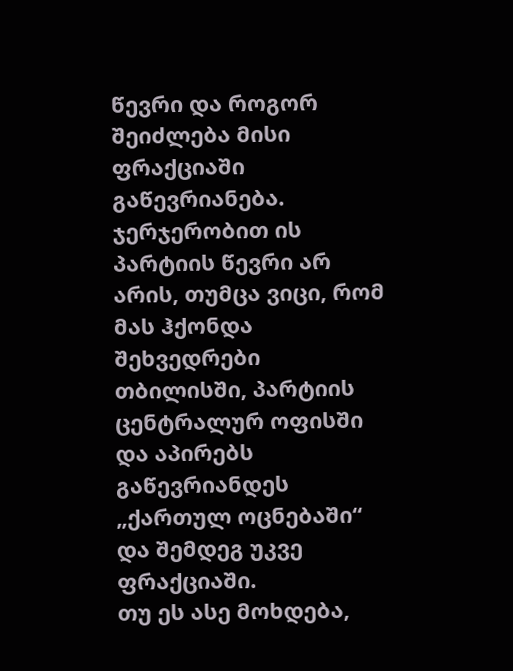წევრი და როგორ შეიძლება მისი ფრაქციაში გაწევრიანება. ჯერჯერობით ის პარტიის წევრი არ არის, თუმცა ვიცი, რომ მას ჰქონდა შეხვედრები თბილისში, პარტიის ცენტრალურ ოფისში და აპირებს გაწევრიანდეს „ქართულ ოცნებაში“ და შემდეგ უკვე ფრაქციაში.
თუ ეს ასე მოხდება,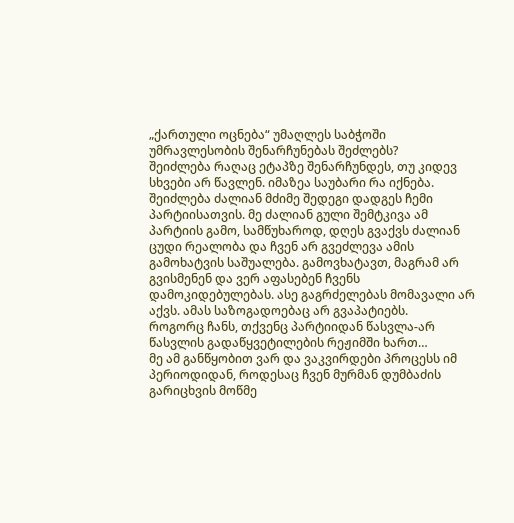„ქართული ოცნება“ უმაღლეს საბჭოში უმრავლესობის შენარჩუნებას შეძლებს?
შეიძლება რაღაც ეტაპზე შენარჩუნდეს, თუ კიდევ სხვები არ წავლენ. იმაზეა საუბარი რა იქნება. შეიძლება ძალიან მძიმე შედეგი დადგეს ჩემი პარტიისათვის. მე ძალიან გული შემტკივა ამ პარტიის გამო, სამწუხაროდ, დღეს გვაქვს ძალიან ცუდი რეალობა და ჩვენ არ გვეძლევა ამის გამოხატვის საშუალება. გამოვხატავთ, მაგრამ არ გვისმენენ და ვერ აფასებენ ჩვენს დამოკიდებულებას. ასე გაგრძელებას მომავალი არ აქვს. ამას საზოგადოებაც არ გვაპატიებს.
როგორც ჩანს, თქვენც პარტიიდან წასვლა-არ წასვლის გადაწყვეტილების რეჟიმში ხართ…
მე ამ განწყობით ვარ და ვაკვირდები პროცესს იმ პერიოდიდან, როდესაც ჩვენ მურმან დუმბაძის გარიცხვის მოწმე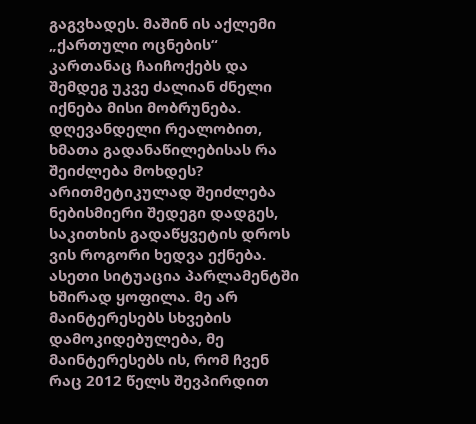გაგვხადეს. მაშინ ის აქლემი „ქართული ოცნების“ კართანაც ჩაიჩოქებს და შემდეგ უკვე ძალიან ძნელი იქნება მისი მობრუნება.
დღევანდელი რეალობით, ხმათა გადანაწილებისას რა შეიძლება მოხდეს?
არითმეტიკულად შეიძლება ნებისმიერი შედეგი დადგეს, საკითხის გადაწყვეტის დროს ვის როგორი ხედვა ექნება. ასეთი სიტუაცია პარლამენტში ხშირად ყოფილა. მე არ მაინტერესებს სხვების დამოკიდებულება, მე მაინტერესებს ის, რომ ჩვენ რაც 2012 წელს შევპირდით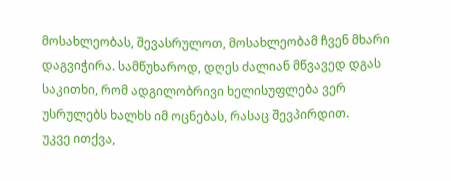მოსახლეობას, შევასრულოთ, მოსახლეობამ ჩვენ მხარი დაგვიჭირა. სამწუხაროდ, დღეს ძალიან მწვავედ დგას საკითხი, რომ ადგილობრივი ხელისუფლება ვერ უსრულებს ხალხს იმ ოცნებას, რასაც შევპირდით.
უკვე ითქვა,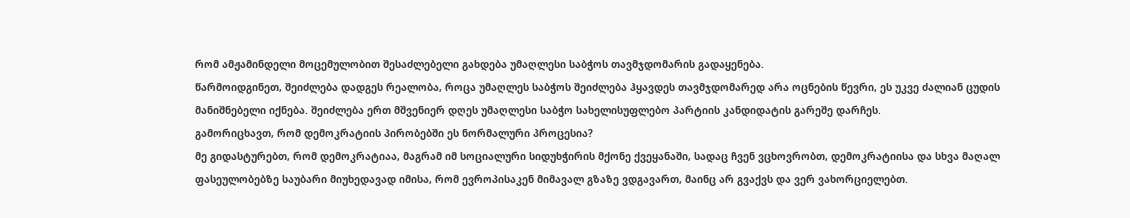რომ ამჟამინდელი მოცემულობით შესაძლებელი გახდება უმაღლესი საბჭოს თავმჯდომარის გადაყენება.
წარმოიდგინეთ, შეიძლება დადგეს რეალობა, როცა უმაღლეს საბჭოს შეიძლება ჰყავდეს თავმჯდომარედ არა ოცნების წევრი, ეს უკვე ძალიან ცუდის მანიშნებელი იქნება. შეიძლება ერთ მშვენიერ დღეს უმაღლესი საბჭო სახელისუფლებო პარტიის კანდიდატის გარეშე დარჩეს.
გამორიცხავთ, რომ დემოკრატიის პირობებში ეს ნორმალური პროცესია?
მე გიდასტურებთ, რომ დემოკრატიაა, მაგრამ იმ სოციალური სიდუხჭირის მქონე ქვეყანაში, სადაც ჩვენ ვცხოვრობთ, დემოკრატიისა და სხვა მაღალ ფასეულობებზე საუბარი მიუხედავად იმისა, რომ ევროპისაკენ მიმავალ გზაზე ვდგავართ, მაინც არ გვაქვს და ვერ ვახორციელებთ.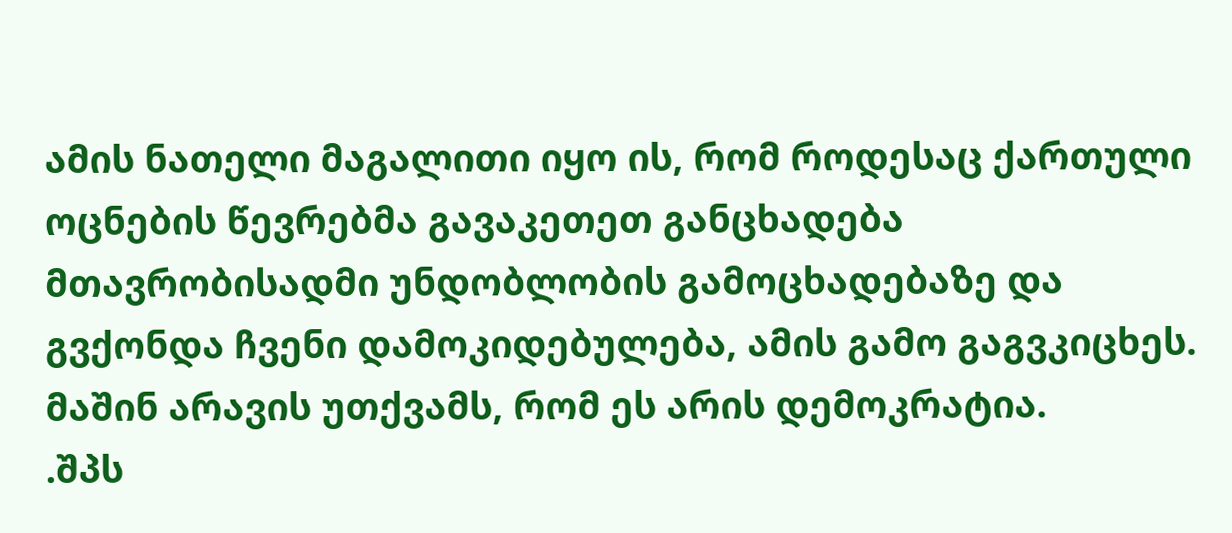ამის ნათელი მაგალითი იყო ის, რომ როდესაც ქართული ოცნების წევრებმა გავაკეთეთ განცხადება მთავრობისადმი უნდობლობის გამოცხადებაზე და გვქონდა ჩვენი დამოკიდებულება, ამის გამო გაგვკიცხეს. მაშინ არავის უთქვამს, რომ ეს არის დემოკრატია.
.შპს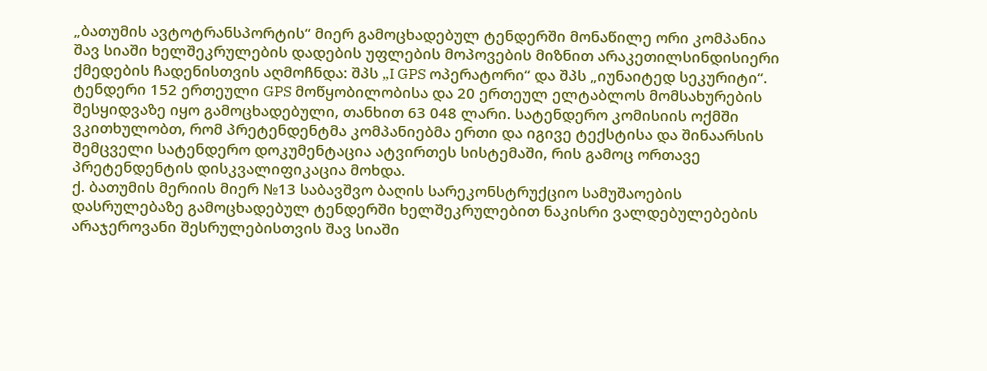„ბათუმის ავტოტრანსპორტის“ მიერ გამოცხადებულ ტენდერში მონაწილე ორი კომპანია შავ სიაში ხელშეკრულების დადების უფლების მოპოვების მიზნით არაკეთილსინდისიერი ქმედების ჩადენისთვის აღმოჩნდა: შპს „I GPS ოპერატორი“ და შპს „იუნაიტედ სეკურიტი“. ტენდერი 152 ერთეული GPS მოწყობილობისა და 20 ერთეულ ელტაბლოს მომსახურების შესყიდვაზე იყო გამოცხადებული, თანხით 63 048 ლარი. სატენდერო კომისიის ოქმში ვკითხულობთ, რომ პრეტენდენტმა კომპანიებმა ერთი და იგივე ტექსტისა და შინაარსის შემცველი სატენდერო დოკუმენტაცია ატვირთეს სისტემაში, რის გამოც ორთავე პრეტენდენტის დისკვალიფიკაცია მოხდა.
ქ. ბათუმის მერიის მიერ №13 საბავშვო ბაღის სარეკონსტრუქციო სამუშაოების დასრულებაზე გამოცხადებულ ტენდერში ხელშეკრულებით ნაკისრი ვალდებულებების არაჯეროვანი შესრულებისთვის შავ სიაში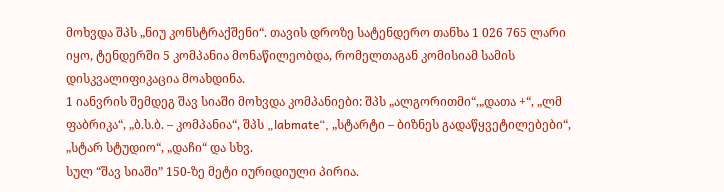მოხვდა შპს „ნიუ კონსტრაქშენი“. თავის დროზე სატენდერო თანხა 1 026 765 ლარი იყო, ტენდერში 5 კომპანია მონაწილეობდა, რომელთაგან კომისიამ სამის დისკვალიფიკაცია მოახდინა.
1 იანვრის შემდეგ შავ სიაში მოხვდა კომპანიები: შპს „ალგორითმი“,„დათა +“, „ლმ ფაბრიკა“, „ბ.ს.ბ. – კომპანია“, შპს „labmate“, „სტარტი – ბიზნეს გადაწყვეტილებები“, „სტარ სტუდიო“, „დაჩი“ და სხვ.
სულ “შავ სიაში” 150-ზე მეტი იურიდიული პირია.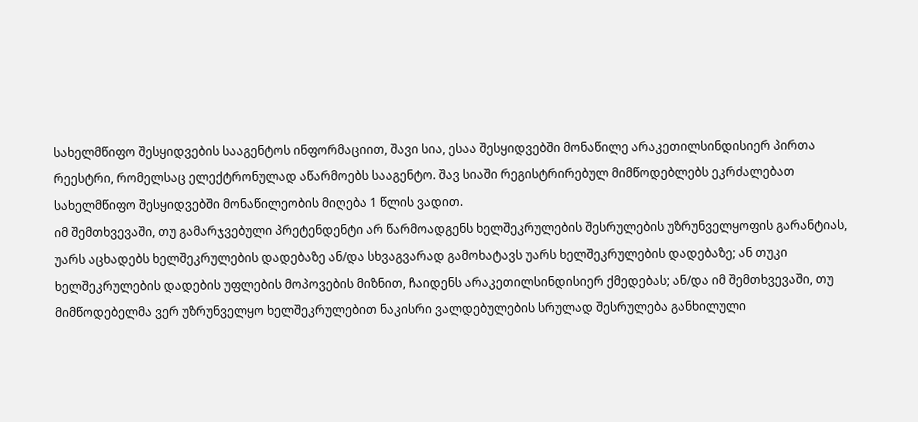სახელმწიფო შესყიდვების სააგენტოს ინფორმაციით, შავი სია, ესაა შესყიდვებში მონაწილე არაკეთილსინდისიერ პირთა რეესტრი, რომელსაც ელექტრონულად აწარმოებს სააგენტო. შავ სიაში რეგისტრირებულ მიმწოდებლებს ეკრძალებათ სახელმწიფო შესყიდვებში მონაწილეობის მიღება 1 წლის ვადით.
იმ შემთხვევაში, თუ გამარჯვებული პრეტენდენტი არ წარმოადგენს ხელშეკრულების შესრულების უზრუნველყოფის გარანტიას, უარს აცხადებს ხელშეკრულების დადებაზე ან/და სხვაგვარად გამოხატავს უარს ხელშეკრულების დადებაზე; ან თუკი ხელშეკრულების დადების უფლების მოპოვების მიზნით, ჩაიდენს არაკეთილსინდისიერ ქმედებას; ან/და იმ შემთხვევაში, თუ მიმწოდებელმა ვერ უზრუნველყო ხელშეკრულებით ნაკისრი ვალდებულების სრულად შესრულება განხილული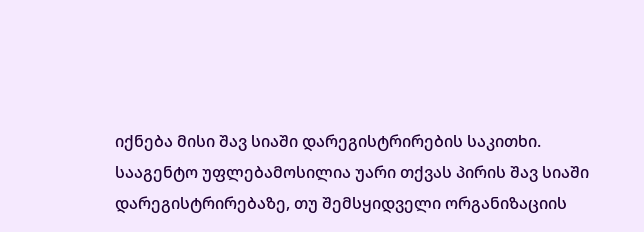იქნება მისი შავ სიაში დარეგისტრირების საკითხი.
სააგენტო უფლებამოსილია უარი თქვას პირის შავ სიაში დარეგისტრირებაზე, თუ შემსყიდველი ორგანიზაციის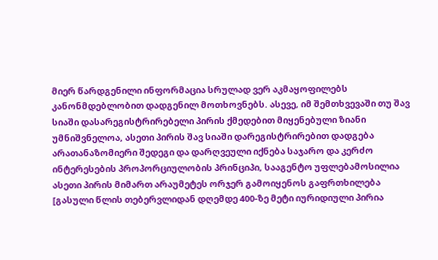მიერ წარდგენილი ინფორმაცია სრულად ვერ აკმაყოფილებს კანონმდებლობით დადგენილ მოთხოვნებს. ასევე, იმ შემთხვევაში თუ შავ სიაში დასარეგისტრირებელი პირის ქმედებით მიყენებული ზიანი უმნიშვნელოა, ასეთი პირის შავ სიაში დარეგისტრირებით დადგება არათანაზომიერი შედეგი და დარღვეული იქნება საჯარო და კერძო ინტერესების პროპორციულობის პრინციპი, სააგენტო უფლებამოსილია ასეთი პირის მიმართ არაუმეტეს ორჯერ გამოიყენოს გაფრთხილება [გასული წლის თებერვლიდან დღემდე 400-ზე მეტი იურიდიული პირია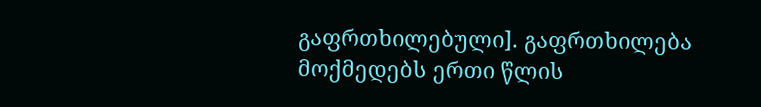გაფრთხილებული]. გაფრთხილება მოქმედებს ერთი წლის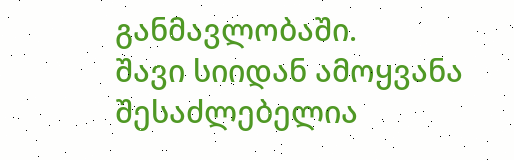განმავლობაში.
შავი სიიდან ამოყვანა შესაძლებელია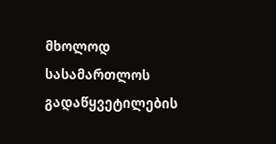მხოლოდ სასამართლოს გადაწყვეტილების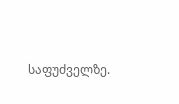საფუძველზე.